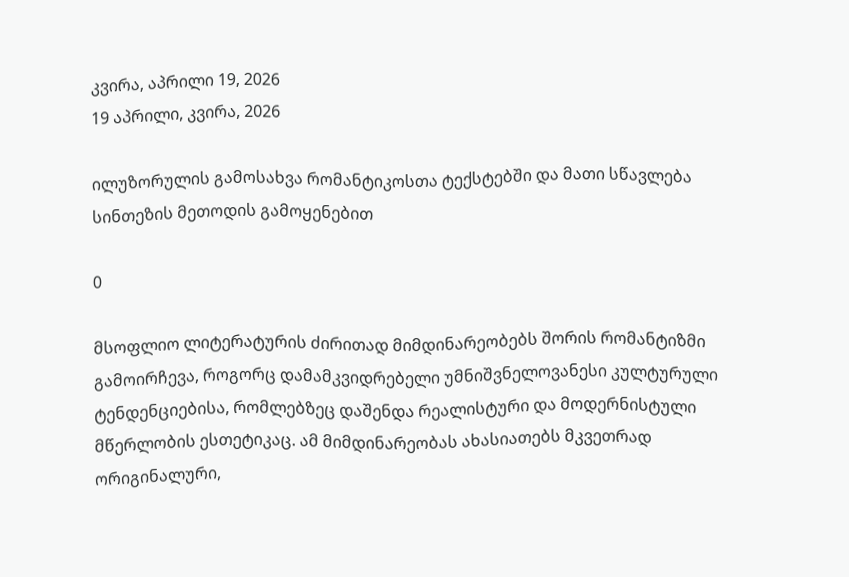კვირა, აპრილი 19, 2026
19 აპრილი, კვირა, 2026

ილუზორულის გამოსახვა რომანტიკოსთა ტექსტებში და მათი სწავლება სინთეზის მეთოდის გამოყენებით

0

მსოფლიო ლიტერატურის ძირითად მიმდინარეობებს შორის რომანტიზმი გამოირჩევა, როგორც დამამკვიდრებელი უმნიშვნელოვანესი კულტურული ტენდენციებისა, რომლებზეც დაშენდა რეალისტური და მოდერნისტული მწერლობის ესთეტიკაც. ამ მიმდინარეობას ახასიათებს მკვეთრად ორიგინალური,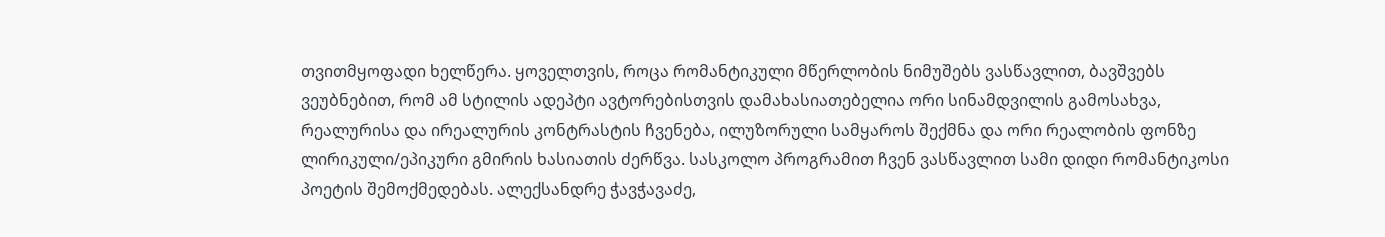თვითმყოფადი ხელწერა. ყოველთვის, როცა რომანტიკული მწერლობის ნიმუშებს ვასწავლით, ბავშვებს ვეუბნებით, რომ ამ სტილის ადეპტი ავტორებისთვის დამახასიათებელია ორი სინამდვილის გამოსახვა, რეალურისა და ირეალურის კონტრასტის ჩვენება, ილუზორული სამყაროს შექმნა და ორი რეალობის ფონზე ლირიკული/ეპიკური გმირის ხასიათის ძერწვა. სასკოლო პროგრამით ჩვენ ვასწავლით სამი დიდი რომანტიკოსი პოეტის შემოქმედებას. ალექსანდრე ჭავჭავაძე,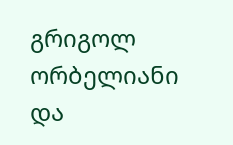გრიგოლ ორბელიანი და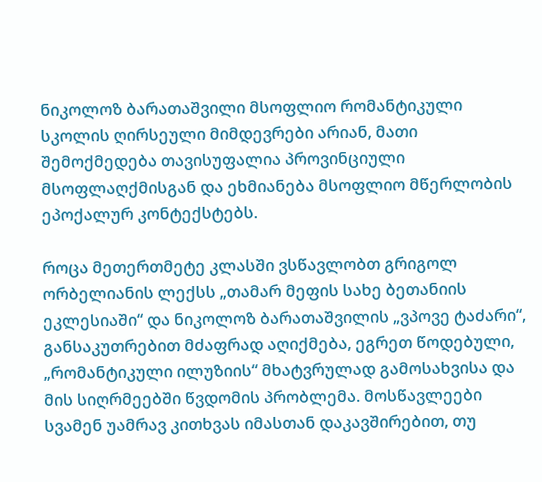ნიკოლოზ ბარათაშვილი მსოფლიო რომანტიკული სკოლის ღირსეული მიმდევრები არიან, მათი შემოქმედება თავისუფალია პროვინციული მსოფლაღქმისგან და ეხმიანება მსოფლიო მწერლობის ეპოქალურ კონტექსტებს.

როცა მეთერთმეტე კლასში ვსწავლობთ გრიგოლ ორბელიანის ლექსს „თამარ მეფის სახე ბეთანიის ეკლესიაში“ და ნიკოლოზ ბარათაშვილის „ვპოვე ტაძარი“, განსაკუთრებით მძაფრად აღიქმება, ეგრეთ წოდებული, „რომანტიკული ილუზიის“ მხატვრულად გამოსახვისა და მის სიღრმეებში წვდომის პრობლემა. მოსწავლეები სვამენ უამრავ კითხვას იმასთან დაკავშირებით, თუ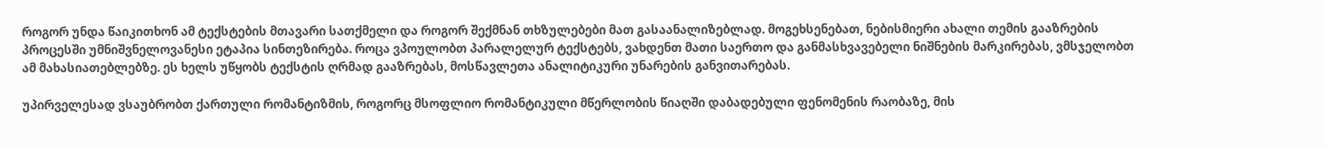როგორ უნდა წაიკითხონ ამ ტექსტების მთავარი სათქმელი და როგორ შექმნან თხზულებები მათ გასაანალიზებლად. მოგეხსენებათ, ნებისმიერი ახალი თემის გააზრების პროცესში უმნიშვნელოვანესი ეტაპია სინთეზირება. როცა ვპოულობთ პარალელურ ტექსტებს, ვახდენთ მათი საერთო და განმასხვავებელი ნიშნების მარკირებას, ვმსჯელობთ ამ მახასიათებლებზე. ეს ხელს უწყობს ტექსტის ღრმად გააზრებას, მოსწავლეთა ანალიტიკური უნარების განვითარებას.

უპირველესად ვსაუბრობთ ქართული რომანტიზმის, როგორც მსოფლიო რომანტიკული მწერლობის წიაღში დაბადებული ფენომენის რაობაზე, მის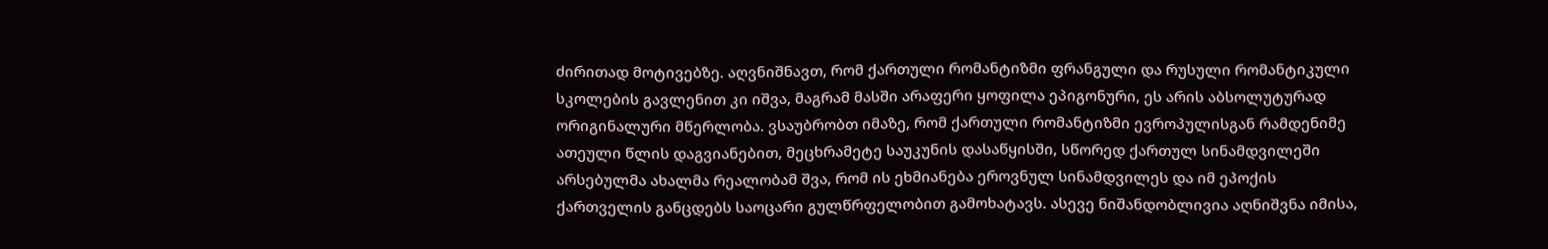ძირითად მოტივებზე. აღვნიშნავთ, რომ ქართული რომანტიზმი ფრანგული და რუსული რომანტიკული სკოლების გავლენით კი იშვა, მაგრამ მასში არაფერი ყოფილა ეპიგონური, ეს არის აბსოლუტურად ორიგინალური მწერლობა. ვსაუბრობთ იმაზე, რომ ქართული რომანტიზმი ევროპულისგან რამდენიმე ათეული წლის დაგვიანებით, მეცხრამეტე საუკუნის დასაწყისში, სწორედ ქართულ სინამდვილეში არსებულმა ახალმა რეალობამ შვა, რომ ის ეხმიანება ეროვნულ სინამდვილეს და იმ ეპოქის ქართველის განცდებს საოცარი გულწრფელობით გამოხატავს. ასევე ნიშანდობლივია აღნიშვნა იმისა,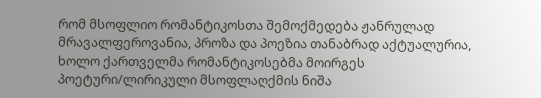რომ მსოფლიო რომანტიკოსთა შემოქმედება ჟანრულად მრავალფეროვანია, პროზა და პოეზია თანაბრად აქტუალურია, ხოლო ქართველმა რომანტიკოსებმა მოირგეს პოეტური/ლირიკული მსოფლაღქმის ნიშა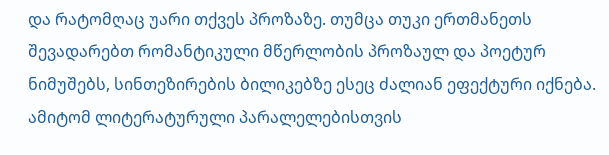და რატომღაც უარი თქვეს პროზაზე. თუმცა თუკი ერთმანეთს შევადარებთ რომანტიკული მწერლობის პროზაულ და პოეტურ ნიმუშებს, სინთეზირების ბილიკებზე ესეც ძალიან ეფექტური იქნება. ამიტომ ლიტერატურული პარალელებისთვის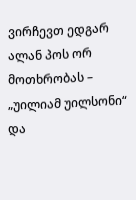ვირჩევთ ედგარ ალან პოს ორ მოთხრობას – „უილიამ უილსონი“ და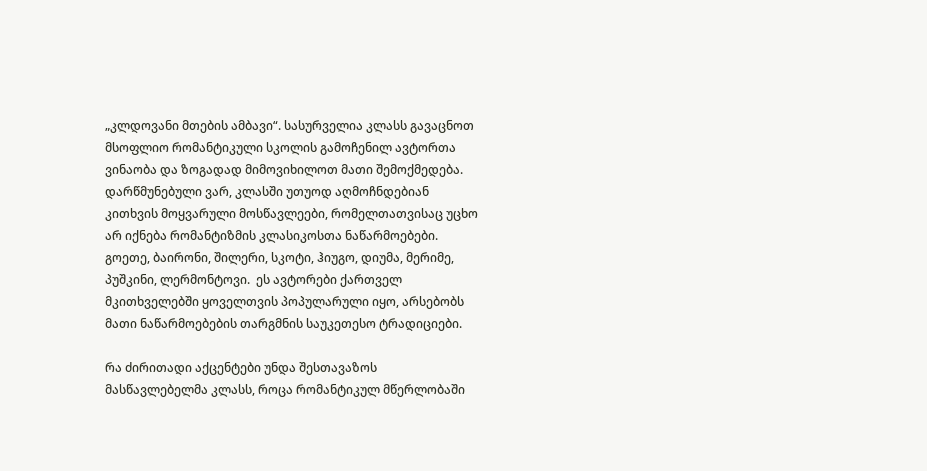„კლდოვანი მთების ამბავი“. სასურველია კლასს გავაცნოთ მსოფლიო რომანტიკული სკოლის გამოჩენილ ავტორთა ვინაობა და ზოგადად მიმოვიხილოთ მათი შემოქმედება. დარწმუნებული ვარ, კლასში უთუოდ აღმოჩნდებიან კითხვის მოყვარული მოსწავლეები, რომელთათვისაც უცხო არ იქნება რომანტიზმის კლასიკოსთა ნაწარმოებები. გოეთე, ბაირონი, შილერი, სკოტი, ჰიუგო, დიუმა, მერიმე, პუშკინი, ლერმონტოვი.  ეს ავტორები ქართველ მკითხველებში ყოველთვის პოპულარული იყო, არსებობს მათი ნაწარმოებების თარგმნის საუკეთესო ტრადიციები.

რა ძირითადი აქცენტები უნდა შესთავაზოს მასწავლებელმა კლასს, როცა რომანტიკულ მწერლობაში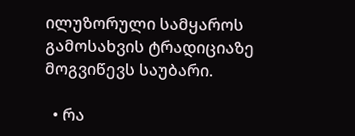ილუზორული სამყაროს გამოსახვის ტრადიციაზე მოგვიწევს საუბარი.

  • რა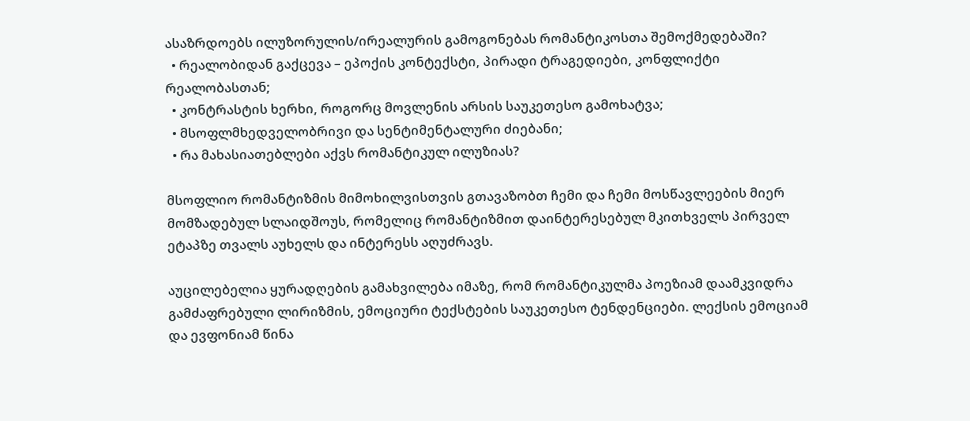ასაზრდოებს ილუზორულის/ირეალურის გამოგონებას რომანტიკოსთა შემოქმედებაში?
  • რეალობიდან გაქცევა – ეპოქის კონტექსტი, პირადი ტრაგედიები, კონფლიქტი რეალობასთან;
  • კონტრასტის ხერხი, როგორც მოვლენის არსის საუკეთესო გამოხატვა;
  • მსოფლმხედველობრივი და სენტიმენტალური ძიებანი;
  • რა მახასიათებლები აქვს რომანტიკულ ილუზიას?

მსოფლიო რომანტიზმის მიმოხილვისთვის გთავაზობთ ჩემი და ჩემი მოსწავლეების მიერ მომზადებულ სლაიდშოუს, რომელიც რომანტიზმით დაინტერესებულ მკითხველს პირველ ეტაპზე თვალს აუხელს და ინტერესს აღუძრავს.

აუცილებელია ყურადღების გამახვილება იმაზე, რომ რომანტიკულმა პოეზიამ დაამკვიდრა გამძაფრებული ლირიზმის, ემოციური ტექსტების საუკეთესო ტენდენციები. ლექსის ემოციამ და ევფონიამ წინა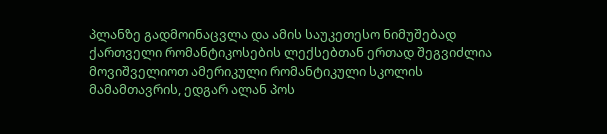პლანზე გადმოინაცვლა და ამის საუკეთესო ნიმუშებად ქართველი რომანტიკოსების ლექსებთან ერთად შეგვიძლია მოვიშველიოთ ამერიკული რომანტიკული სკოლის მამამთავრის, ედგარ ალან პოს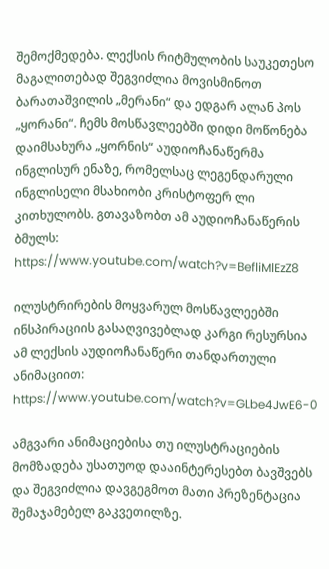შემოქმედება. ლექსის რიტმულობის საუკეთესო მაგალითებად შეგვიძლია მოვისმინოთ ბარათაშვილის „მერანი“ და ედგარ ალან პოს „ყორანი“. ჩემს მოსწავლეებში დიდი მოწონება დაიმსახურა „ყორნის“ აუდიოჩანაწერმა ინგლისურ ენაზე, რომელსაც ლეგენდარული ინგლისელი მსახიობი კრისტოფერ ლი კითხულობს. გთავაზობთ ამ აუდიოჩანაწერის ბმულს: https://www.youtube.com/watch?v=BefliMlEzZ8

ილუსტრირების მოყვარულ მოსწავლეებში ინსპირაციის გასაღვივებლად კარგი რესურსია ამ ლექსის აუდიოჩანაწერი თანდართული ანიმაციით: https://www.youtube.com/watch?v=GLbe4JwE6-0

ამგვარი ანიმაციებისა თუ ილუსტრაციების მომზადება უსათუოდ დააინტერესებთ ბავშვებს და შეგვიძლია დავგეგმოთ მათი პრეზენტაცია შემაჯამებელ გაკვეთილზე.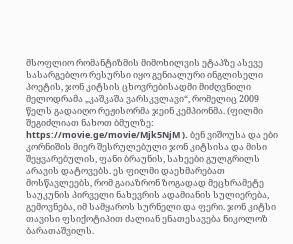მსოფლიო რომანტიზმის მიმოხილვის ეტაპზე ასევე სასარგებლო რესურსი იყო გენიალური ინგლისელი პოეტის, ჯონ კიტსის ცხოვრებისადმი მიძღვნილი მელოდრამა „კაშკაშა ვარსკვლავი“, რომელიც 2009 წელს გადაიღო რეჟისორმა ჯეინ კემპიონმა. (ფილმი შეგიძლიათ ნახოთ ბმულზე: https://movie.ge/movie/Mjk5NjM ). ბენ ვიშოუსა და ები კორნიშის მიერ შესრულებული ჯონ კიტსისა და მისი შეყვარებულის, ფანი ბრაუნის, სახეები გულგრილს არავის დატოვებს. ეს ფილმი დაეხმარებათ მოსწავლეებს, რომ გაიაზრონ ზოგადად მეცხრამეტე საუკუნის პირველი ნახევრის ადამიანის სულიერება, გემოვნება, იმ სამყაროს სურნელი და ფერი. ჯონ კიტსი თავისი ფსიქოტიპით ძალიან ენათესავება ნიკოლოზ ბარათაშვილს.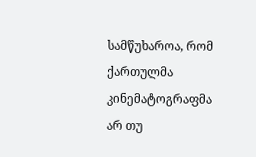სამწუხაროა, რომ ქართულმა კინემატოგრაფმა არ თუ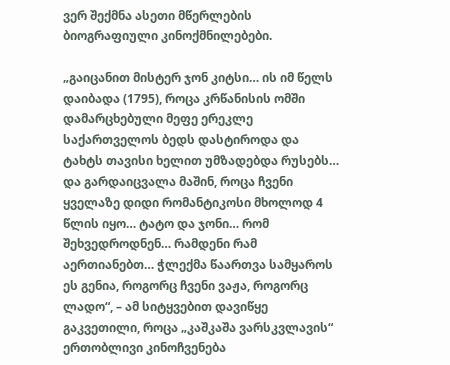ვერ შექმნა ასეთი მწერლების ბიოგრაფიული კინოქმნილებები.

„გაიცანით მისტერ ჯონ კიტსი… ის იმ წელს დაიბადა (1795), როცა კრწანისის ომში დამარცხებული მეფე ერეკლე საქართველოს ბედს დასტიროდა და ტახტს თავისი ხელით უმზადებდა რუსებს… და გარდაიცვალა მაშინ, როცა ჩვენი ყველაზე დიდი რომანტიკოსი მხოლოდ 4 წლის იყო… ტატო და ჯონი… რომ შეხვედროდნენ… რამდენი რამ აერთიანებთ… ჭლექმა წაართვა სამყაროს ეს გენია, როგორც ჩვენი ვაჟა, როგორც ლადო“, – ამ სიტყვებით დავიწყე გაკვეთილი, როცა „კაშკაშა ვარსკვლავის“ ერთობლივი კინოჩვენება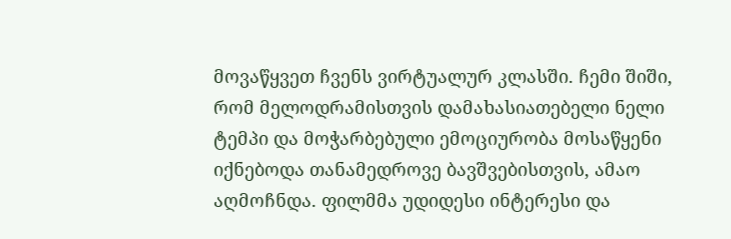მოვაწყვეთ ჩვენს ვირტუალურ კლასში. ჩემი შიში, რომ მელოდრამისთვის დამახასიათებელი ნელი ტემპი და მოჭარბებული ემოციურობა მოსაწყენი იქნებოდა თანამედროვე ბავშვებისთვის, ამაო აღმოჩნდა. ფილმმა უდიდესი ინტერესი და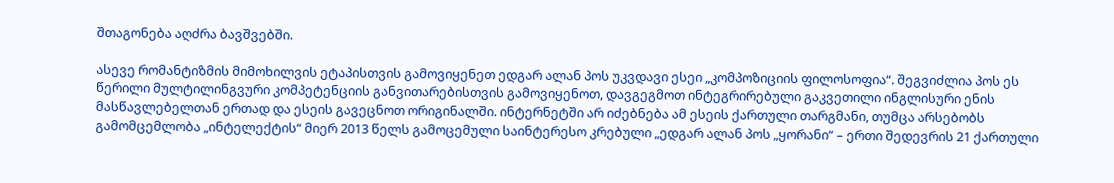შთაგონება აღძრა ბავშვებში.

ასევე რომანტიზმის მიმოხილვის ეტაპისთვის გამოვიყენეთ ედგარ ალან პოს უკვდავი ესეი „კომპოზიციის ფილოსოფია“. შეგვიძლია პოს ეს წერილი მულტილინგვური კომპეტენციის განვითარებისთვის გამოვიყენოთ, დავგეგმოთ ინტეგრირებული გაკვეთილი ინგლისური ენის მასწავლებელთან ერთად და ესეის გავეცნოთ ორიგინალში. ინტერნეტში არ იძებნება ამ ესეის ქართული თარგმანი, თუმცა არსებობს გამომცემლობა „ინტელექტის“ მიერ 2013 წელს გამოცემული საინტერესო კრებული „ედგარ ალან პოს „ყორანი“ – ერთი შედევრის 21 ქართული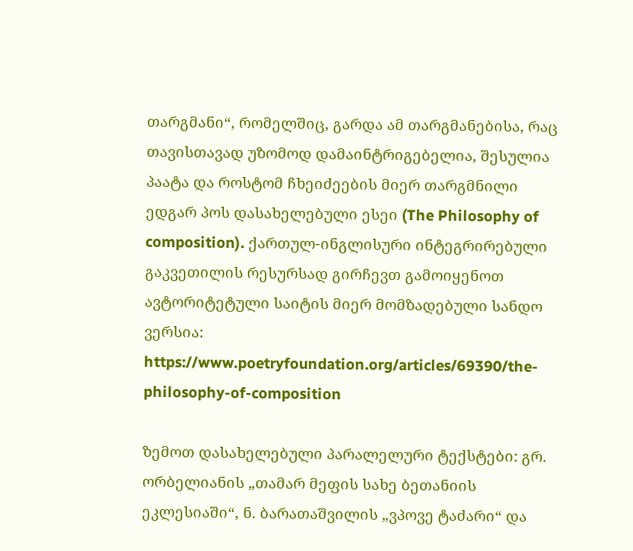თარგმანი“, რომელშიც, გარდა ამ თარგმანებისა, რაც თავისთავად უზომოდ დამაინტრიგებელია, შესულია პაატა და როსტომ ჩხეიძეების მიერ თარგმნილი ედგარ პოს დასახელებული ესეი (The Philosophy of composition). ქართულ-ინგლისური ინტეგრირებული გაკვეთილის რესურსად გირჩევთ გამოიყენოთ ავტორიტეტული საიტის მიერ მომზადებული სანდო ვერსია: https://www.poetryfoundation.org/articles/69390/the-philosophy-of-composition

ზემოთ დასახელებული პარალელური ტექსტები: გრ. ორბელიანის „თამარ მეფის სახე ბეთანიის ეკლესიაში“, ნ. ბარათაშვილის „ვპოვე ტაძარი“ და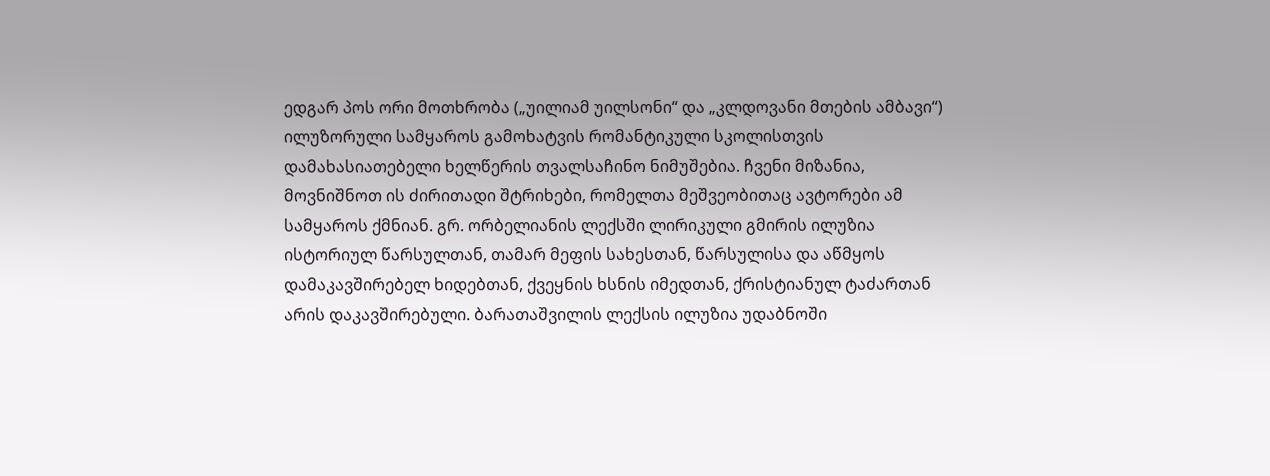ედგარ პოს ორი მოთხრობა („უილიამ უილსონი“ და „კლდოვანი მთების ამბავი“) ილუზორული სამყაროს გამოხატვის რომანტიკული სკოლისთვის დამახასიათებელი ხელწერის თვალსაჩინო ნიმუშებია. ჩვენი მიზანია, მოვნიშნოთ ის ძირითადი შტრიხები, რომელთა მეშვეობითაც ავტორები ამ სამყაროს ქმნიან. გრ. ორბელიანის ლექსში ლირიკული გმირის ილუზია ისტორიულ წარსულთან, თამარ მეფის სახესთან, წარსულისა და აწმყოს დამაკავშირებელ ხიდებთან, ქვეყნის ხსნის იმედთან, ქრისტიანულ ტაძართან არის დაკავშირებული. ბარათაშვილის ლექსის ილუზია უდაბნოში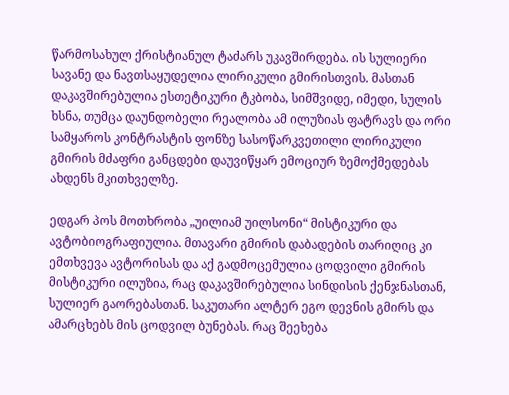წარმოსახულ ქრისტიანულ ტაძარს უკავშირდება. ის სულიერი სავანე და ნავთსაყუდელია ლირიკული გმირისთვის. მასთან დაკავშირებულია ესთეტიკური ტკბობა, სიმშვიდე, იმედი, სულის ხსნა, თუმცა დაუნდობელი რეალობა ამ ილუზიას ფატრავს და ორი სამყაროს კონტრასტის ფონზე სასოწარკვეთილი ლირიკული გმირის მძაფრი განცდები დაუვიწყარ ემოციურ ზემოქმედებას ახდენს მკითხველზე.

ედგარ პოს მოთხრობა „უილიამ უილსონი“ მისტიკური და ავტობიოგრაფიულია. მთავარი გმირის დაბადების თარიღიც კი ემთხვევა ავტორისას და აქ გადმოცემულია ცოდვილი გმირის მისტიკური ილუზია, რაც დაკავშირებულია სინდისის ქენჯნასთან, სულიერ გაორებასთან. საკუთარი ალტერ ეგო დევნის გმირს და ამარცხებს მის ცოდვილ ბუნებას. რაც შეეხება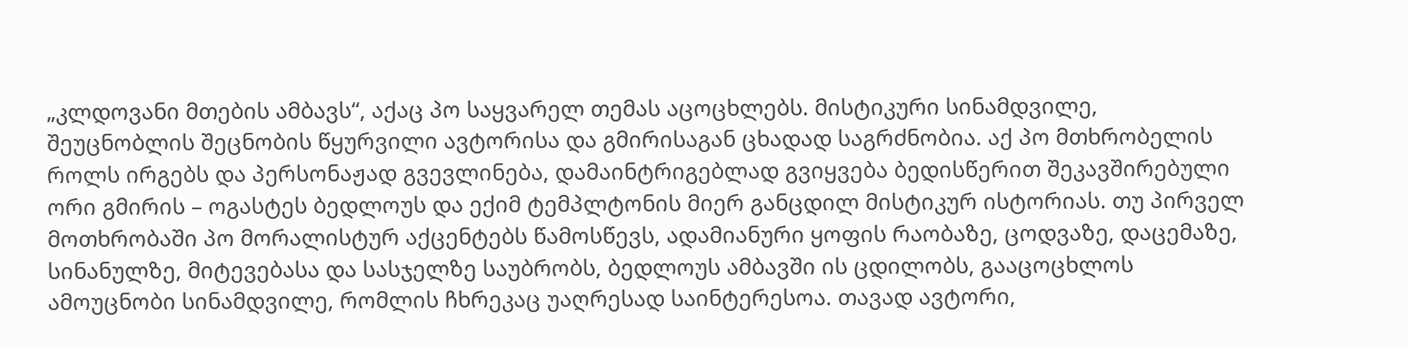„კლდოვანი მთების ამბავს“, აქაც პო საყვარელ თემას აცოცხლებს. მისტიკური სინამდვილე, შეუცნობლის შეცნობის წყურვილი ავტორისა და გმირისაგან ცხადად საგრძნობია. აქ პო მთხრობელის როლს ირგებს და პერსონაჟად გვევლინება, დამაინტრიგებლად გვიყვება ბედისწერით შეკავშირებული ორი გმირის – ოგასტეს ბედლოუს და ექიმ ტემპლტონის მიერ განცდილ მისტიკურ ისტორიას. თუ პირველ მოთხრობაში პო მორალისტურ აქცენტებს წამოსწევს, ადამიანური ყოფის რაობაზე, ცოდვაზე, დაცემაზე, სინანულზე, მიტევებასა და სასჯელზე საუბრობს, ბედლოუს ამბავში ის ცდილობს, გააცოცხლოს ამოუცნობი სინამდვილე, რომლის ჩხრეკაც უაღრესად საინტერესოა. თავად ავტორი,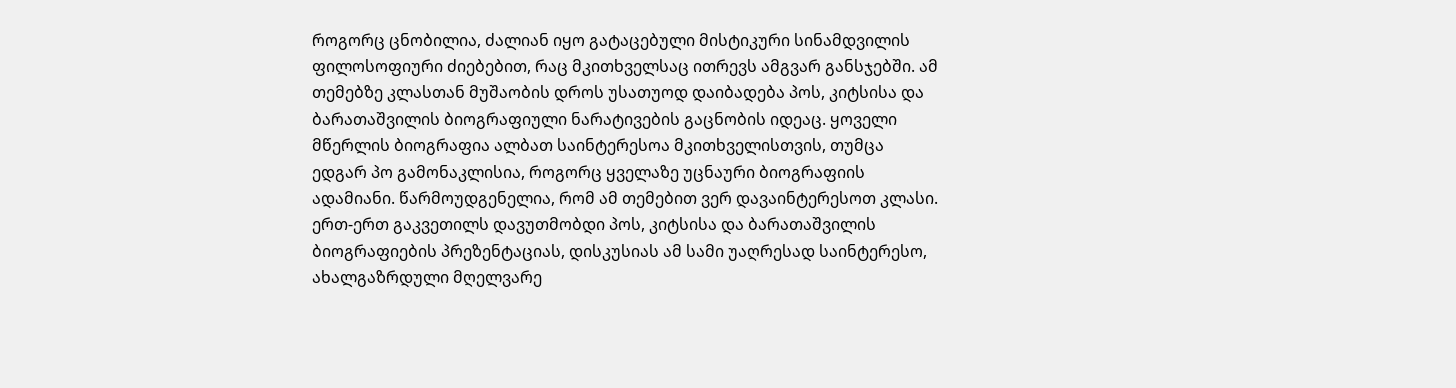როგორც ცნობილია, ძალიან იყო გატაცებული მისტიკური სინამდვილის ფილოსოფიური ძიებებით, რაც მკითხველსაც ითრევს ამგვარ განსჯებში. ამ თემებზე კლასთან მუშაობის დროს უსათუოდ დაიბადება პოს, კიტსისა და ბარათაშვილის ბიოგრაფიული ნარატივების გაცნობის იდეაც. ყოველი მწერლის ბიოგრაფია ალბათ საინტერესოა მკითხველისთვის, თუმცა ედგარ პო გამონაკლისია, როგორც ყველაზე უცნაური ბიოგრაფიის ადამიანი. წარმოუდგენელია, რომ ამ თემებით ვერ დავაინტერესოთ კლასი. ერთ-ერთ გაკვეთილს დავუთმობდი პოს, კიტსისა და ბარათაშვილის ბიოგრაფიების პრეზენტაციას, დისკუსიას ამ სამი უაღრესად საინტერესო, ახალგაზრდული მღელვარე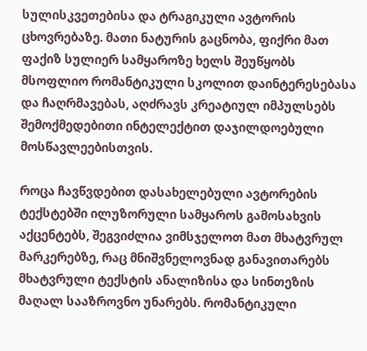სულისკვეთებისა და ტრაგიკული ავტორის ცხოვრებაზე. მათი ნატურის გაცნობა, ფიქრი მათ ფაქიზ სულიერ სამყაროზე ხელს შეუწყობს მსოფლიო რომანტიკული სკოლით დაინტერესებასა და ჩაღრმავებას, აღძრავს კრეატიულ იმპულსებს შემოქმედებითი ინტელექტით დაჯილდოებული მოსწავლეებისთვის.

როცა ჩავწვდებით დასახელებული ავტორების ტექსტებში ილუზორული სამყაროს გამოსახვის აქცენტებს, შეგვიძლია ვიმსჯელოთ მათ მხატვრულ მარკერებზე, რაც მნიშვნელოვნად განავითარებს მხატვრული ტექსტის ანალიზისა და სინთეზის მაღალ სააზროვნო უნარებს. რომანტიკული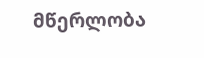მწერლობა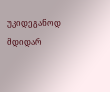უკიდეგანოდ მდიდარ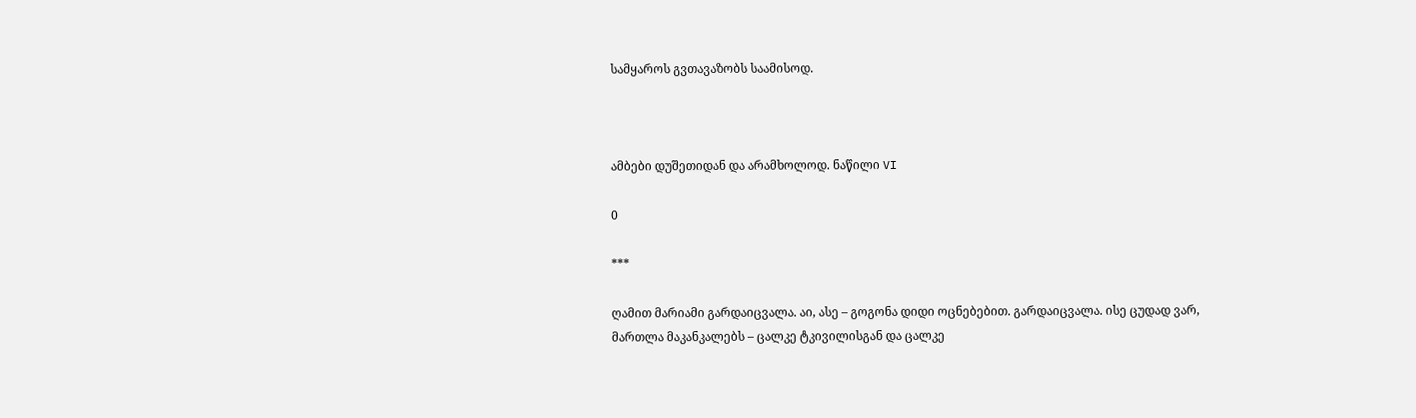სამყაროს გვთავაზობს საამისოდ.



ამბები დუშეთიდან და არამხოლოდ. ნაწილი VI

0

***

ღამით მარიამი გარდაიცვალა. აი, ასე – გოგონა დიდი ოცნებებით. გარდაიცვალა. ისე ცუდად ვარ, მართლა მაკანკალებს – ცალკე ტკივილისგან და ცალკე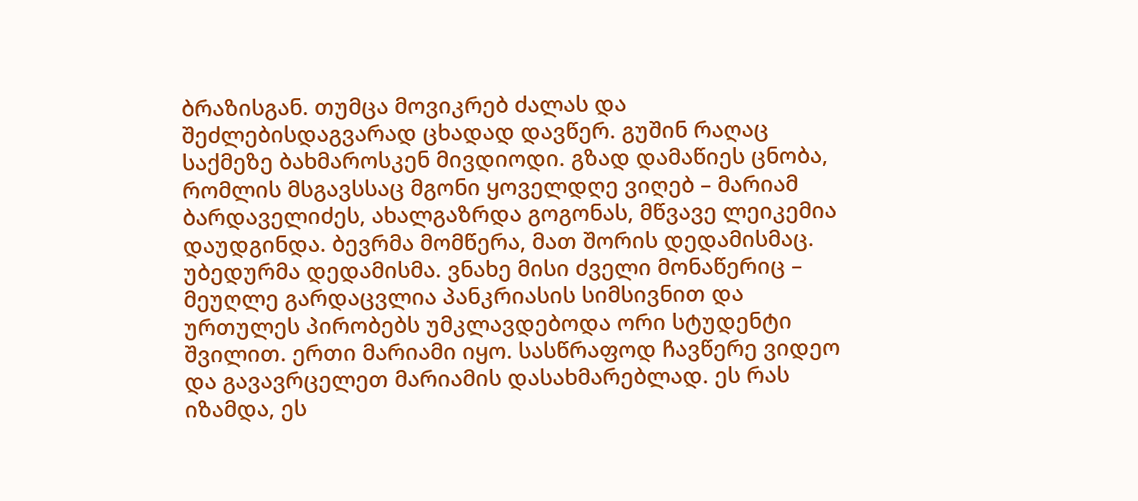ბრაზისგან. თუმცა მოვიკრებ ძალას და შეძლებისდაგვარად ცხადად დავწერ. გუშინ რაღაც საქმეზე ბახმაროსკენ მივდიოდი. გზად დამაწიეს ცნობა, რომლის მსგავსსაც მგონი ყოველდღე ვიღებ – მარიამ ბარდაველიძეს, ახალგაზრდა გოგონას, მწვავე ლეიკემია დაუდგინდა. ბევრმა მომწერა, მათ შორის დედამისმაც. უბედურმა დედამისმა. ვნახე მისი ძველი მონაწერიც – მეუღლე გარდაცვლია პანკრიასის სიმსივნით და ურთულეს პირობებს უმკლავდებოდა ორი სტუდენტი შვილით. ერთი მარიამი იყო. სასწრაფოდ ჩავწერე ვიდეო და გავავრცელეთ მარიამის დასახმარებლად. ეს რას იზამდა, ეს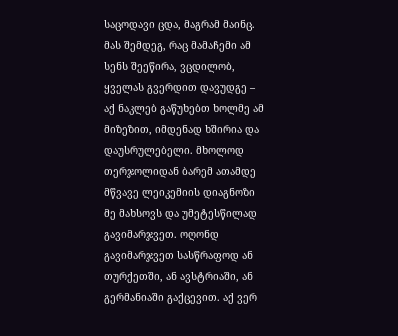საცოდავი ცდა, მაგრამ მაინც. მას შემდეგ, რაც მამაჩემი ამ სენს შეეწირა, ვცდილობ, ყველას გვერდით დავუდგე – აქ ნაკლებ გაწუხებთ ხოლმე ამ მიზეზით, იმდენად ხშირია და დაუსრულებელი. მხოლოდ თერჯოლიდან ბარემ ათამდე მწვავე ლეიკემიის დიაგნოზი მე მახსოვს და უმეტესწილად გავიმარჯვეთ. ოღონდ გავიმარჯვეთ სასწრაფოდ ან თურქეთში, ან ავსტრიაში, ან გერმანიაში გაქცევით. აქ ვერ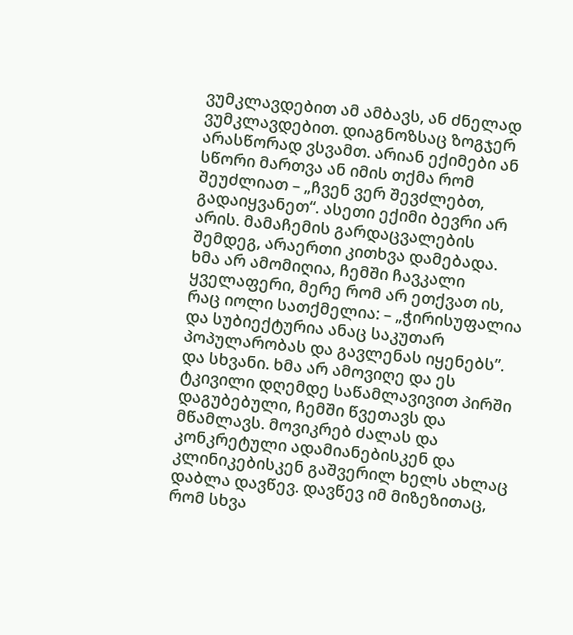ვუმკლავდებით ამ ამბავს, ან ძნელად ვუმკლავდებით. დიაგნოზსაც ზოგჯერ არასწორად ვსვამთ. არიან ექიმები ან სწორი მართვა ან იმის თქმა რომ შეუძლიათ – „ჩვენ ვერ შევძლებთ, გადაიყვანეთ“. ასეთი ექიმი ბევრი არ არის. მამაჩემის გარდაცვალების შემდეგ, არაერთი კითხვა დამებადა. ხმა არ ამომიღია, ჩემში ჩავკალი ყველაფერი, მერე რომ არ ეთქვათ ის, რაც იოლი სათქმელია: – „ჭირისუფალია და სუბიექტურია ანაც საკუთარ პოპულარობას და გავლენას იყენებს”. და სხვანი. ხმა არ ამოვიღე და ეს ტკივილი დღემდე საწამლავივით პირში დაგუბებული, ჩემში წვეთავს და მწამლავს. მოვიკრებ ძალას და კონკრეტული ადამიანებისკენ და კლინიკებისკენ გაშვერილ ხელს ახლაც დაბლა დავწევ. დავწევ იმ მიზეზითაც, რომ სხვა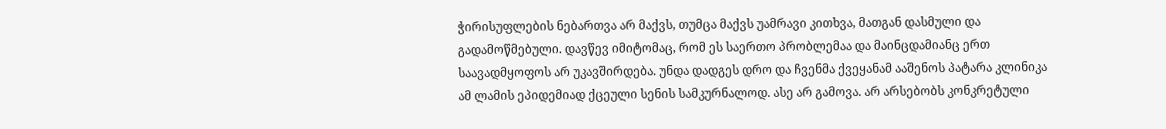ჭირისუფლების ნებართვა არ მაქვს, თუმცა მაქვს უამრავი კითხვა, მათგან დასმული და გადამოწმებული. დავწევ იმიტომაც, რომ ეს საერთო პრობლემაა და მაინცდამიანც ერთ საავადმყოფოს არ უკავშირდება. უნდა დადგეს დრო და ჩვენმა ქვეყანამ ააშენოს პატარა კლინიკა ამ ლამის ეპიდემიად ქცეული სენის სამკურნალოდ. ასე არ გამოვა. არ არსებობს კონკრეტული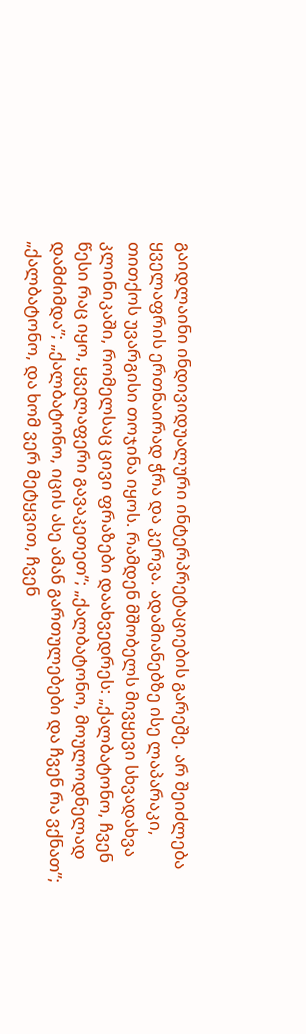გაიდლაინი ინდივიდუალური ინტერპრეტაციების გარეშე. არ შეიძლება ყველაფრის ერთნაირად ჭრა და კერვა. ადამიანებზე ისე ლაპარაკი, თითქოს უვარგისი თოჯინა იყოს. რამდენ მშობელს მივყევი სხვადახვა კლინიკაში, რომელსაც ცივი ფრაზები დაახვედრეს: „ქალბატონო, ჩვენ წესი რაც იყო, ყველაფერი გავაკეთეთ”; „ქალბატონო, მოულოდნელად დამძიმდა”; „ქალბატონო, იცის ასე ამან გართულებები და ჩვენ რა ვქნათ”; „ქალბატონო, და ხომ ვერ მეტყვით, ჩვენ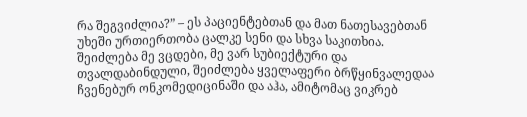რა შეგვიძლია?” – ეს პაციენტებთან და მათ ნათესავებთან უხეში ურთიერთობა ცალკე სენი და სხვა საკითხია.
შეიძლება მე ვცდები, მე ვარ სუბიექტური და თვალდაბინდული, შეიძლება ყველაფერი ბრწყინვალედაა ჩვენებურ ონკომედიცინაში და აჰა, ამიტომაც ვიკრებ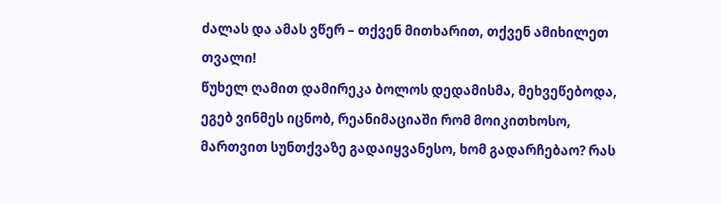ძალას და ამას ვწერ – თქვენ მითხარით, თქვენ ამიხილეთ თვალი!
წუხელ ღამით დამირეკა ბოლოს დედამისმა, მეხვეწებოდა, ეგებ ვინმეს იცნობ, რეანიმაციაში რომ მოიკითხოსო, მართვით სუნთქვაზე გადაიყვანესო, ხომ გადარჩებაო? რას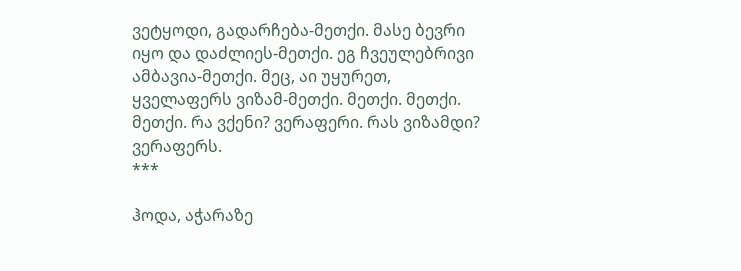ვეტყოდი, გადარჩება-მეთქი. მასე ბევრი იყო და დაძლიეს-მეთქი. ეგ ჩვეულებრივი ამბავია-მეთქი. მეც, აი უყურეთ, ყველაფერს ვიზამ-მეთქი. მეთქი. მეთქი. მეთქი. რა ვქენი? ვერაფერი. რას ვიზამდი? ვერაფერს.
***

ჰოდა, აჭარაზე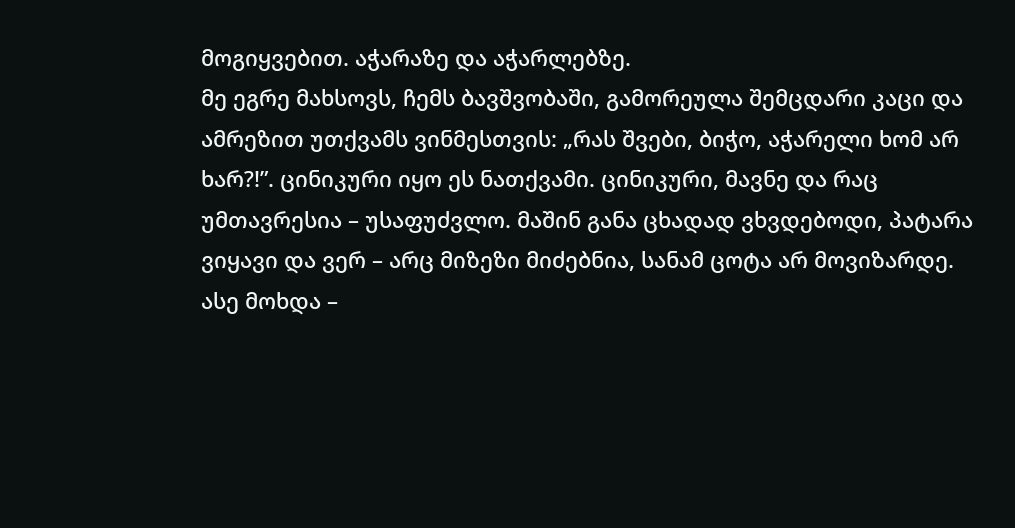მოგიყვებით. აჭარაზე და აჭარლებზე.
მე ეგრე მახსოვს, ჩემს ბავშვობაში, გამორეულა შემცდარი კაცი და ამრეზით უთქვამს ვინმესთვის: „რას შვები, ბიჭო, აჭარელი ხომ არ ხარ?!”. ცინიკური იყო ეს ნათქვამი. ცინიკური, მავნე და რაც უმთავრესია – უსაფუძვლო. მაშინ განა ცხადად ვხვდებოდი, პატარა ვიყავი და ვერ – არც მიზეზი მიძებნია, სანამ ცოტა არ მოვიზარდე. ასე მოხდა –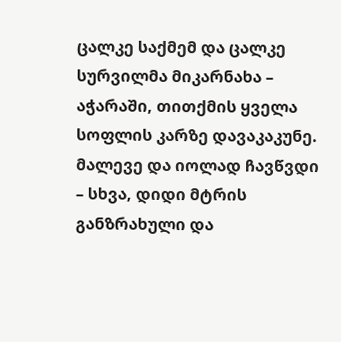ცალკე საქმემ და ცალკე სურვილმა მიკარნახა – აჭარაში, თითქმის ყველა სოფლის კარზე დავაკაკუნე. მალევე და იოლად ჩავწვდი – სხვა, დიდი მტრის განზრახული და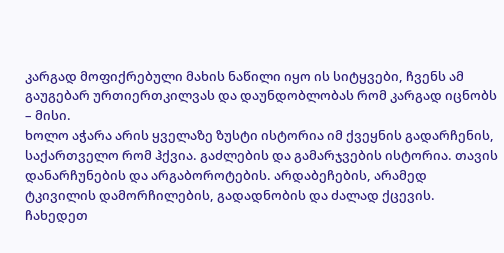კარგად მოფიქრებული მახის ნაწილი იყო ის სიტყვები, ჩვენს ამ გაუგებარ ურთიერთკილვას და დაუნდობლობას რომ კარგად იცნობს – მისი.
ხოლო აჭარა არის ყველაზე ზუსტი ისტორია იმ ქვეყნის გადარჩენის, საქართველო რომ ჰქვია. გაძლების და გამარჯვების ისტორია. თავის დანარჩუნების და არგაბოროტების. არდაბეჩების, არამედ ტკივილის დამორჩილების, გადადნობის და ძალად ქცევის. ჩახედეთ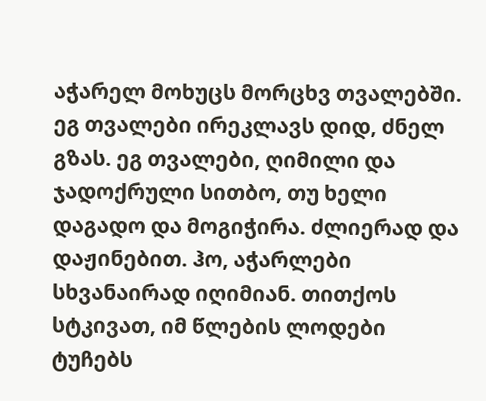აჭარელ მოხუცს მორცხვ თვალებში. ეგ თვალები ირეკლავს დიდ, ძნელ გზას. ეგ თვალები, ღიმილი და ჯადოქრული სითბო, თუ ხელი დაგადო და მოგიჭირა. ძლიერად და დაჟინებით. ჰო, აჭარლები სხვანაირად იღიმიან. თითქოს სტკივათ, იმ წლების ლოდები ტუჩებს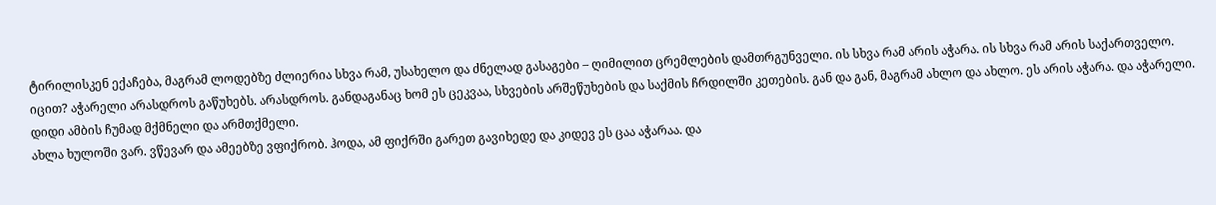ტირილისკენ ექაჩება, მაგრამ ლოდებზე ძლიერია სხვა რამ, უსახელო და ძნელად გასაგები – ღიმილით ცრემლების დამთრგუნველი. ის სხვა რამ არის აჭარა. ის სხვა რამ არის საქართველო.
იცით? აჭარელი არასდროს გაწუხებს. არასდროს. განდაგანაც ხომ ეს ცეკვაა, სხვების არშეწუხების და საქმის ჩრდილში კეთების. გან და გან, მაგრამ ახლო და ახლო. ეს არის აჭარა. და აჭარელი. დიდი ამბის ჩუმად მქმნელი და არმთქმელი.
ახლა ხულოში ვარ. ვწევარ და ამეებზე ვფიქრობ. ჰოდა, ამ ფიქრში გარეთ გავიხედე და კიდევ ეს ცაა აჭარაა. და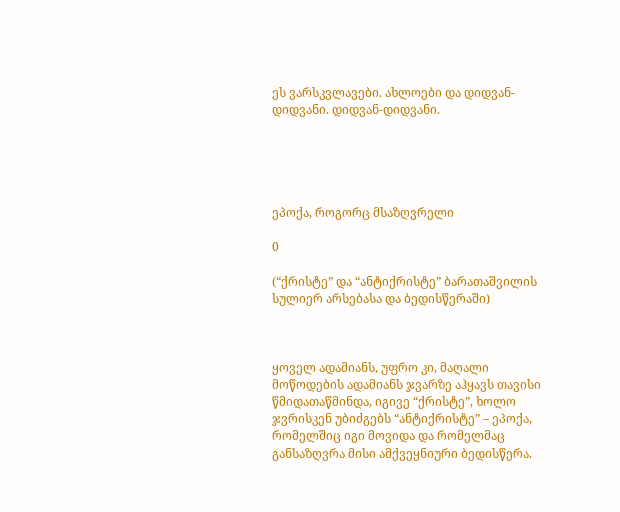ეს ვარსკვლავები. ახლოები და დიდვან-დიდვანი. დიდვან-დიდვანი.





ეპოქა, როგორც მსაზღვრელი

0

(“ქრისტე” და “ანტიქრისტე” ბარათაშვილის სულიერ არსებასა და ბედისწერაში)



ყოველ ადამიანს, უფრო კი, მაღალი მოწოდების ადამიანს ჯვარზე აჰყავს თავისი წმიდათაწმინდა, იგივე “ქრისტე”, ხოლო ჯვრისკენ უბიძგებს “ანტიქრისტე” – ეპოქა, რომელშიც იგი მოვიდა და რომელმაც განსაზღვრა მისი ამქვეყნიური ბედისწერა.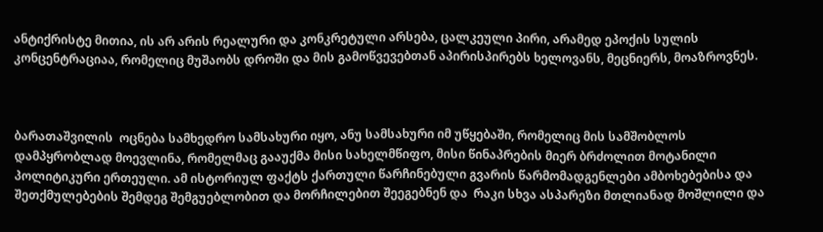ანტიქრისტე მითია, ის არ არის რეალური და კონკრეტული არსება, ცალკეული პირი, არამედ ეპოქის სულის კონცენტრაციაა, რომელიც მუშაობს დროში და მის გამოწვევებთან აპირისპირებს ხელოვანს, მეცნიერს, მოაზროვნეს.



ბარათაშვილის  ოცნება სამხედრო სამსახური იყო, ანუ სამსახური იმ უწყებაში, რომელიც მის სამშობლოს დამპყრობლად მოევლინა, რომელმაც გააუქმა მისი სახელმწიფო, მისი წინაპრების მიერ ბრძოლით მოტანილი პოლიტიკური ერთეული. ამ ისტორიულ ფაქტს ქართული წარჩინებული გვარის წარმომადგენლები ამბოხებებისა და შეთქმულებების შემდეგ შემგუებლობით და მორჩილებით შეეგებნენ და  რაკი სხვა ასპარეზი მთლიანად მოშლილი და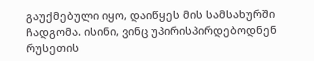გაუქმებული იყო, დაიწყეს მის სამსახურში ჩადგომა. ისინი, ვინც უპირისპირდებოდნენ რუსეთის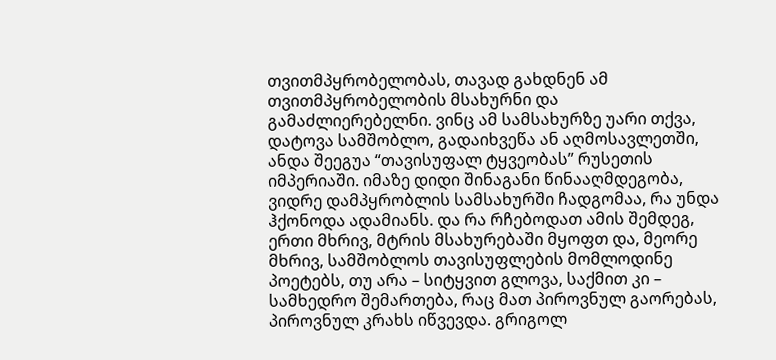თვითმპყრობელობას, თავად გახდნენ ამ თვითმპყრობელობის მსახურნი და გამაძლიერებელნი. ვინც ამ სამსახურზე უარი თქვა, დატოვა სამშობლო, გადაიხვეწა ან აღმოსავლეთში, ანდა შეეგუა “თავისუფალ ტყვეობას” რუსეთის იმპერიაში. იმაზე დიდი შინაგანი წინააღმდეგობა, ვიდრე დამპყრობლის სამსახურში ჩადგომაა, რა უნდა ჰქონოდა ადამიანს. და რა რჩებოდათ ამის შემდეგ, ერთი მხრივ, მტრის მსახურებაში მყოფთ და, მეორე მხრივ, სამშობლოს თავისუფლების მომლოდინე პოეტებს, თუ არა – სიტყვით გლოვა, საქმით კი – სამხედრო შემართება, რაც მათ პიროვნულ გაორებას, პიროვნულ კრახს იწვევდა. გრიგოლ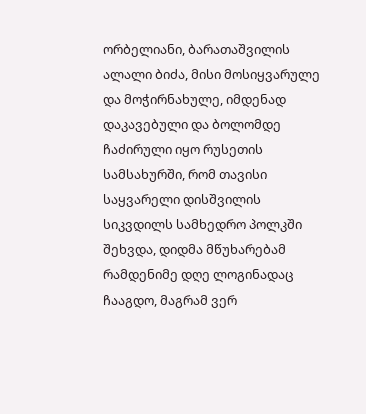ორბელიანი, ბარათაშვილის ალალი ბიძა, მისი მოსიყვარულე და მოჭირნახულე, იმდენად დაკავებული და ბოლომდე ჩაძირული იყო რუსეთის სამსახურში, რომ თავისი საყვარელი დისშვილის სიკვდილს სამხედრო პოლკში შეხვდა, დიდმა მწუხარებამ რამდენიმე დღე ლოგინადაც ჩააგდო, მაგრამ ვერ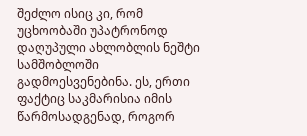შეძლო ისიც კი, რომ უცხოობაში უპატრონოდ დაღუპული ახლობლის ნეშტი სამშობლოში გადმოესვენებინა. ეს, ერთი ფაქტიც საკმარისია იმის წარმოსადგენად, როგორ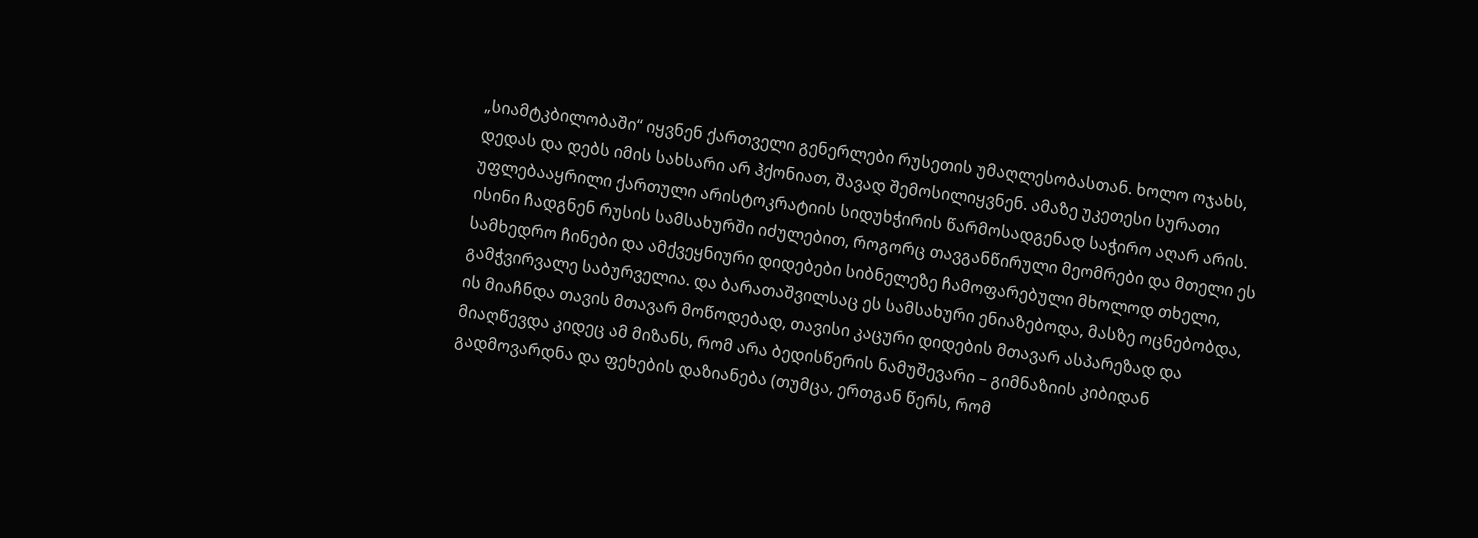„სიამტკბილობაში“ იყვნენ ქართველი გენერლები რუსეთის უმაღლესობასთან. ხოლო ოჯახს, დედას და დებს იმის სახსარი არ ჰქონიათ, შავად შემოსილიყვნენ. ამაზე უკეთესი სურათი უფლებააყრილი ქართული არისტოკრატიის სიდუხჭირის წარმოსადგენად საჭირო აღარ არის. ისინი ჩადგნენ რუსის სამსახურში იძულებით, როგორც თავგანწირული მეომრები და მთელი ეს სამხედრო ჩინები და ამქვეყნიური დიდებები სიბნელეზე ჩამოფარებული მხოლოდ თხელი, გამჭვირვალე საბურველია. და ბარათაშვილსაც ეს სამსახური ენიაზებოდა, მასზე ოცნებობდა, ის მიაჩნდა თავის მთავარ მოწოდებად, თავისი კაცური დიდების მთავარ ასპარეზად და მიაღწევდა კიდეც ამ მიზანს, რომ არა ბედისწერის ნამუშევარი – გიმნაზიის კიბიდან გადმოვარდნა და ფეხების დაზიანება (თუმცა, ერთგან წერს, რომ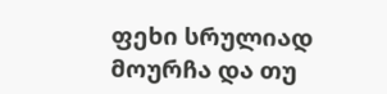ფეხი სრულიად მოურჩა და თუ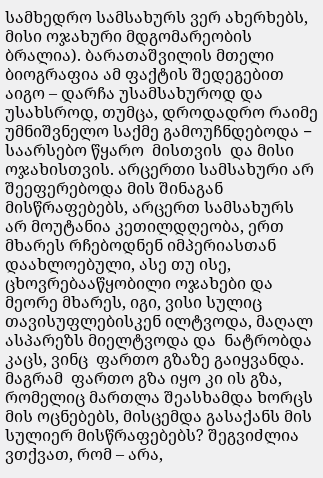სამხედრო სამსახურს ვერ ახერხებს, მისი ოჯახური მდგომარეობის ბრალია). ბარათაშვილის მთელი ბიოგრაფია ამ ფაქტის შედეგებით აიგო – დარჩა უსამსახუროდ და უსახსროდ, თუმცა, დროდადრო რაიმე უმნიშვნელო საქმე გამოუჩნდებოდა −  საარსებო წყარო  მისთვის  და მისი ოჯახისთვის. არცერთი სამსახური არ შეეფერებოდა მის შინაგან მისწრაფებებს, არცერთ სამსახურს არ მოუტანია კეთილდღეობა, ერთ მხარეს რჩებოდნენ იმპერიასთან დაახლოებული, ასე თუ ისე, ცხოვრებააწყობილი ოჯახები და მეორე მხარეს, იგი, ვისი სულიც თავისუფლებისკენ ილტვოდა, მაღალ ასპარეზს მიელტვოდა და  ნატრობდა კაცს, ვინც  ფართო გზაზე გაიყვანდა. მაგრამ  ფართო გზა იყო კი ის გზა, რომელიც მართლა შეასხამდა ხორცს მის ოცნებებს, მისცემდა გასაქანს მის სულიერ მისწრაფებებს? შეგვიძლია ვთქვათ, რომ – არა,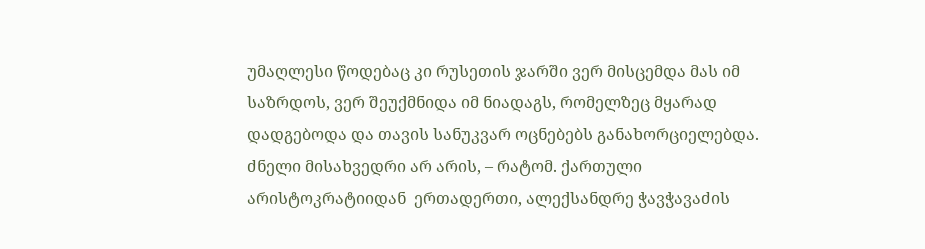უმაღლესი წოდებაც კი რუსეთის ჯარში ვერ მისცემდა მას იმ საზრდოს, ვერ შეუქმნიდა იმ ნიადაგს, რომელზეც მყარად დადგებოდა და თავის სანუკვარ ოცნებებს განახორციელებდა. ძნელი მისახვედრი არ არის, – რატომ. ქართული არისტოკრატიიდან  ერთადერთი, ალექსანდრე ჭავჭავაძის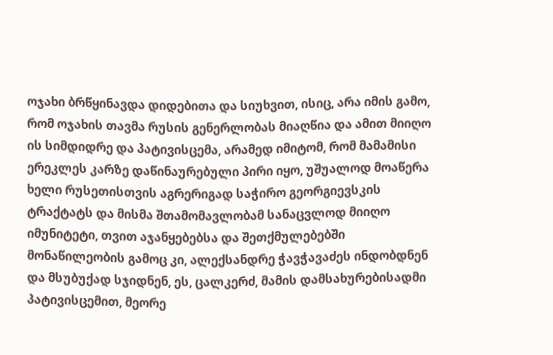ოჯახი ბრწყინავდა დიდებითა და სიუხვით, ისიც, არა იმის გამო, რომ ოჯახის თავმა რუსის გენერლობას მიაღწია და ამით მიიღო ის სიმდიდრე და პატივისცემა, არამედ იმიტომ, რომ მამამისი ერეკლეს კარზე დაწინაურებული პირი იყო, უშუალოდ მოაწერა ხელი რუსეთისთვის აგრერიგად საჭირო გეორგიევსკის ტრაქტატს და მისმა შთამომავლობამ სანაცვლოდ მიიღო იმუნიტეტი, თვით აჯანყებებსა და შეთქმულებებში მონაწილეობის გამოც კი, ალექსანდრე ჭავჭავაძეს ინდობდნენ და მსუბუქად სჯიდნენ, ეს, ცალკერძ, მამის დამსახურებისადმი პატივისცემით, მეორე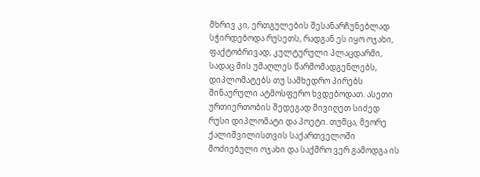მხრივ კი, ერთგულების შესანარჩუნებლად სჭირდებოდა რუსეთს, რადგან ეს იყო ოჯახი, ფაქტობრივად, კულტურული პლაცდარმი, სადაც მის უმაღლეს წარმომადგენლებს, დიპლომატებს თუ სამხედრო პირებს შინაურული ატმოსფერო ხვდებოდათ. ასეთი ურთიერთობის შედეგად მივიღეთ სიძედ რუსი დიპლომატი და პოეტი. თუმცა, მეორე ქალიშვილისთვის საქართველოში მოძიებული ოჯახი და საქმრო ვერ გამოდგა ის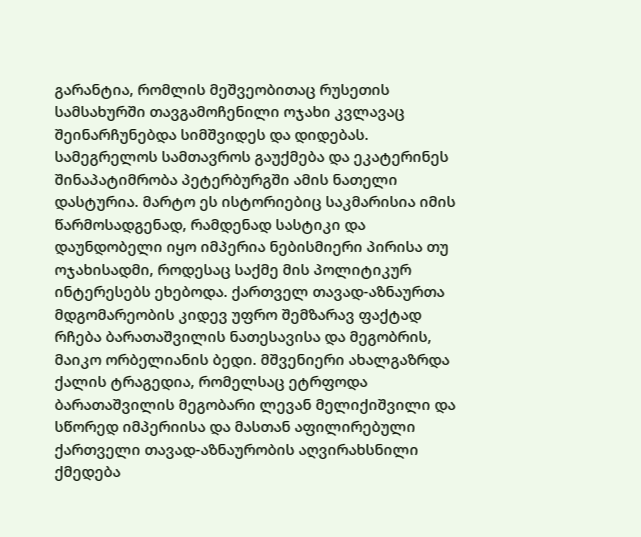გარანტია, რომლის მეშვეობითაც რუსეთის სამსახურში თავგამოჩენილი ოჯახი კვლავაც შეინარჩუნებდა სიმშვიდეს და დიდებას. სამეგრელოს სამთავროს გაუქმება და ეკატერინეს შინაპატიმრობა პეტერბურგში ამის ნათელი დასტურია. მარტო ეს ისტორიებიც საკმარისია იმის წარმოსადგენად, რამდენად სასტიკი და დაუნდობელი იყო იმპერია ნებისმიერი პირისა თუ ოჯახისადმი, როდესაც საქმე მის პოლიტიკურ ინტერესებს ეხებოდა. ქართველ თავად-აზნაურთა მდგომარეობის კიდევ უფრო შემზარავ ფაქტად რჩება ბარათაშვილის ნათესავისა და მეგობრის, მაიკო ორბელიანის ბედი. მშვენიერი ახალგაზრდა ქალის ტრაგედია, რომელსაც ეტრფოდა ბარათაშვილის მეგობარი ლევან მელიქიშვილი და სწორედ იმპერიისა და მასთან აფილირებული ქართველი თავად-აზნაურობის აღვირახსნილი ქმედება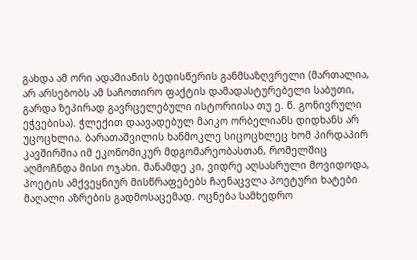გახდა ამ ორი ადამიანის ბედისწერის განმსაზღვრელი (მართალია, არ არსებობს ამ საჩოთირო ფაქტის დამადასტურებელი საბუთი, გარდა ზეპირად გავრცელებული ისტორიისა თუ ე. წ. გონივრული ეჭვებისა). ჭლექით დაავადებულ მაიკო ორბელიანს დიდხანს არ უცოცხლია. ბარათაშვილის ხანმოკლე სიცოცხლეც ხომ პირდაპირ კავშირშია იმ ეკონომიკურ მდგომარეობასთან, რომელშიც აღმოჩნდა მისი ოჯახი. მანამდე კი, ვიდრე აღსასრული მოვიდოდა, პოეტის ამქვეყნიურ მისწრაფებებს ჩაენაცვლა პოეტური ხატები მაღალი აზრების გადმოსაცემად. ოცნება სამხედრო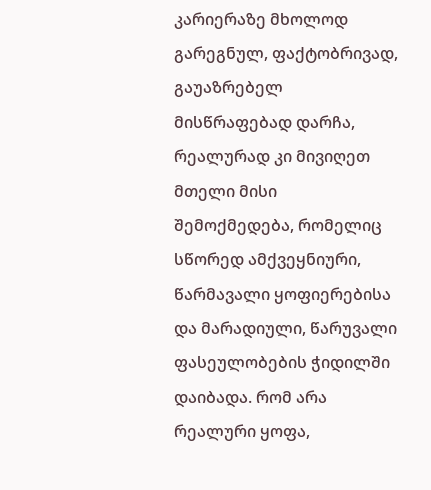კარიერაზე მხოლოდ გარეგნულ, ფაქტობრივად, გაუაზრებელ მისწრაფებად დარჩა, რეალურად კი მივიღეთ მთელი მისი შემოქმედება, რომელიც სწორედ ამქვეყნიური, წარმავალი ყოფიერებისა და მარადიული, წარუვალი ფასეულობების ჭიდილში დაიბადა. რომ არა რეალური ყოფა,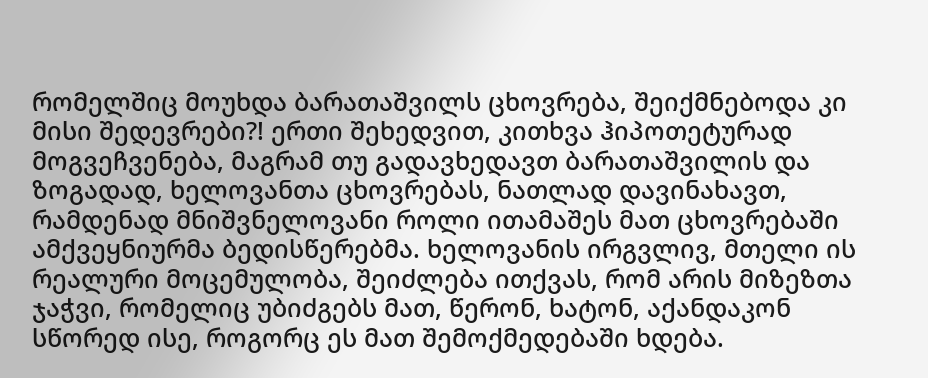რომელშიც მოუხდა ბარათაშვილს ცხოვრება, შეიქმნებოდა კი მისი შედევრები?! ერთი შეხედვით, კითხვა ჰიპოთეტურად მოგვეჩვენება, მაგრამ თუ გადავხედავთ ბარათაშვილის და ზოგადად, ხელოვანთა ცხოვრებას, ნათლად დავინახავთ, რამდენად მნიშვნელოვანი როლი ითამაშეს მათ ცხოვრებაში ამქვეყნიურმა ბედისწერებმა. ხელოვანის ირგვლივ, მთელი ის რეალური მოცემულობა, შეიძლება ითქვას, რომ არის მიზეზთა ჯაჭვი, რომელიც უბიძგებს მათ, წერონ, ხატონ, აქანდაკონ სწორედ ისე, როგორც ეს მათ შემოქმედებაში ხდება.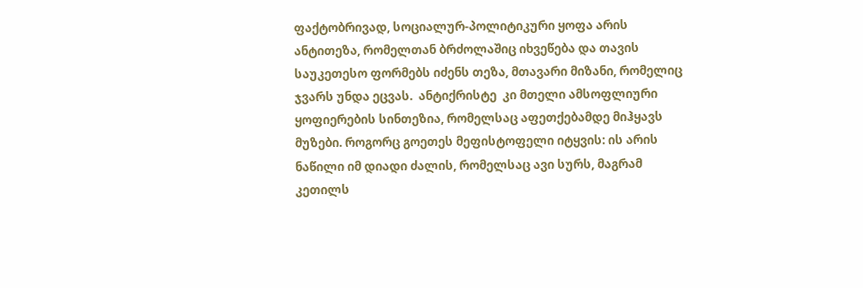ფაქტობრივად, სოციალურ-პოლიტიკური ყოფა არის ანტითეზა, რომელთან ბრძოლაშიც იხვეწება და თავის  საუკეთესო ფორმებს იძენს თეზა, მთავარი მიზანი, რომელიც ჯვარს უნდა ეცვას.  ანტიქრისტე  კი მთელი ამსოფლიური ყოფიერების სინთეზია, რომელსაც აფეთქებამდე მიჰყავს მუზები. როგორც გოეთეს მეფისტოფელი იტყვის: ის არის ნაწილი იმ დიადი ძალის, რომელსაც ავი სურს, მაგრამ კეთილს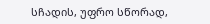სჩადის, უფრო სწორად,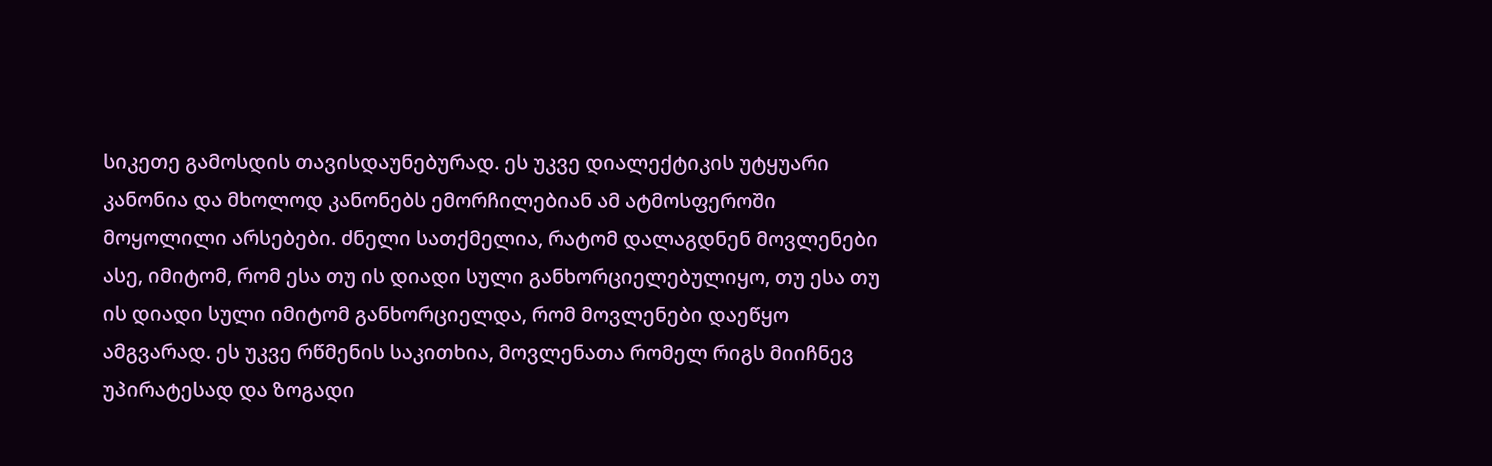სიკეთე გამოსდის თავისდაუნებურად. ეს უკვე დიალექტიკის უტყუარი კანონია და მხოლოდ კანონებს ემორჩილებიან ამ ატმოსფეროში მოყოლილი არსებები. ძნელი სათქმელია, რატომ დალაგდნენ მოვლენები ასე, იმიტომ, რომ ესა თუ ის დიადი სული განხორციელებულიყო, თუ ესა თუ ის დიადი სული იმიტომ განხორციელდა, რომ მოვლენები დაეწყო ამგვარად. ეს უკვე რწმენის საკითხია, მოვლენათა რომელ რიგს მიიჩნევ უპირატესად და ზოგადი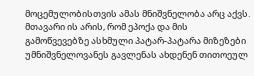მოცემულობისთვის ამას მნიშვნელობა არც აქვს. მთავარი ის არის, რომ ეპოქა და მის გამოწვევებზე ასხმული პატარ-პატარა მიზეზები უმნიშვნელოვანეს გავლენას ახდენენ თითოეულ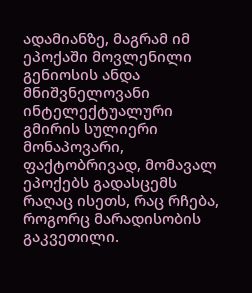ადამიანზე, მაგრამ იმ ეპოქაში მოვლენილი გენიოსის ანდა მნიშვნელოვანი ინტელექტუალური გმირის სულიერი მონაპოვარი, ფაქტობრივად, მომავალ ეპოქებს გადასცემს რაღაც ისეთს, რაც რჩება, როგორც მარადისობის გაკვეთილი.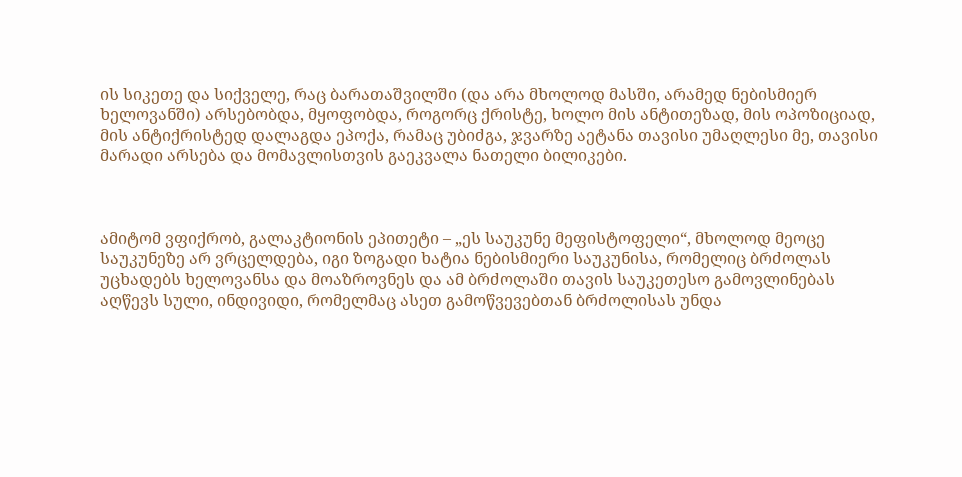ის სიკეთე და სიქველე, რაც ბარათაშვილში (და არა მხოლოდ მასში, არამედ ნებისმიერ ხელოვანში) არსებობდა, მყოფობდა, როგორც ქრისტე, ხოლო მის ანტითეზად, მის ოპოზიციად, მის ანტიქრისტედ დალაგდა ეპოქა, რამაც უბიძგა, ჯვარზე აეტანა თავისი უმაღლესი მე, თავისი მარადი არსება და მომავლისთვის გაეკვალა ნათელი ბილიკები.



ამიტომ ვფიქრობ, გალაკტიონის ეპითეტი – „ეს საუკუნე მეფისტოფელი“, მხოლოდ მეოცე საუკუნეზე არ ვრცელდება, იგი ზოგადი ხატია ნებისმიერი საუკუნისა, რომელიც ბრძოლას უცხადებს ხელოვანსა და მოაზროვნეს და ამ ბრძოლაში თავის საუკეთესო გამოვლინებას აღწევს სული, ინდივიდი, რომელმაც ასეთ გამოწვევებთან ბრძოლისას უნდა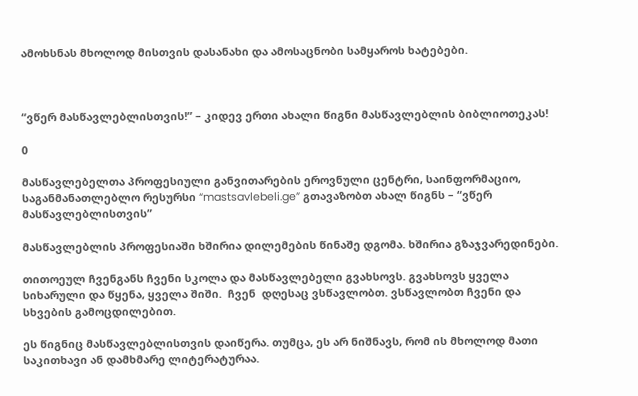ამოხსნას მხოლოდ მისთვის დასანახი და ამოსაცნობი სამყაროს ხატებები.



“ვწერ მასწავლებლისთვის!” – კიდევ ერთი ახალი წიგნი მასწავლებლის ბიბლიოთეკას!

0

მასწავლებელთა პროფესიული განვითარების ეროვნული ცენტრი, საინფორმაციო,  საგანმანათლებლო რესურსი “mastsavlebeli.ge” გთავაზობთ ახალ წიგნს – “ვწერ მასწავლებლისთვის”

მასწავლებლის პროფესიაში ხშირია დილემების წინაშე დგომა. ხშირია გზაჯვარედინები.

თითოეულ ჩვენგანს ჩვენი სკოლა და მასწავლებელი გვახსოვს. გვახსოვს ყველა სიხარული და წყენა, ყველა შიში.  ჩვენ  დღესაც ვსწავლობთ. ვსწავლობთ ჩვენი და სხვების გამოცდილებით.

ეს წიგნიც მასწავლებლისთვის დაიწერა. თუმცა, ეს არ ნიშნავს, რომ ის მხოლოდ მათი საკითხავი ან დამხმარე ლიტერატურაა.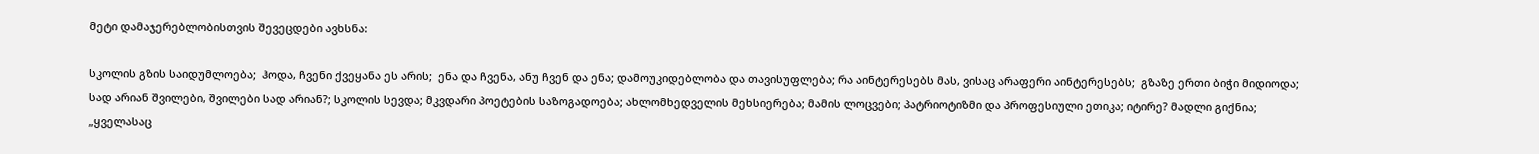მეტი დამაჯერებლობისთვის შევეცდები ავხსნა:

სკოლის გზის საიდუმლოება;  ჰოდა, ჩვენი ქვეყანა ეს არის;  ენა და ჩვენა, ანუ ჩვენ და ენა; დამოუკიდებლობა და თავისუფლება; რა აინტერესებს მას, ვისაც არაფერი აინტერესებს;  გზაზე ერთი ბიჭი მიდიოდა; სად არიან შვილები, შვილები სად არიან?; სკოლის სევდა; მკვდარი პოეტების საზოგადოება; ახლომხედველის მეხსიერება; მამის ლოცვები; პატრიოტიზმი და პროფესიული ეთიკა; იტირე? მადლი გიქნია; „ყველასაც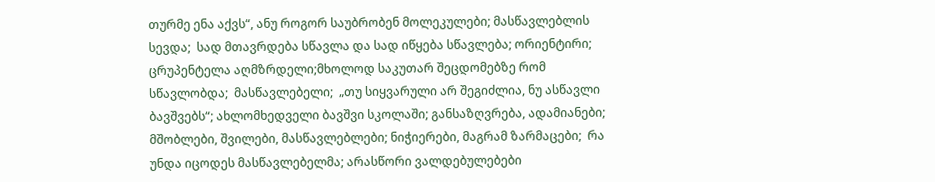თურმე ენა აქვს“, ანუ როგორ საუბრობენ მოლეკულები; მასწავლებლის სევდა;  სად მთავრდება სწავლა და სად იწყება სწავლება; ორიენტირი; ცრუპენტელა აღმზრდელი;მხოლოდ საკუთარ შეცდომებზე რომ სწავლობდა;  მასწავლებელი;  „თუ სიყვარული არ შეგიძლია, ნუ ასწავლი ბავშვებს“; ახლომხედველი ბავშვი სკოლაში; განსაზღვრება, ადამიანები;  მშობლები, შვილები, მასწავლებლები; ნიჭიერები, მაგრამ ზარმაცები;  რა უნდა იცოდეს მასწავლებელმა; არასწორი ვალდებულებები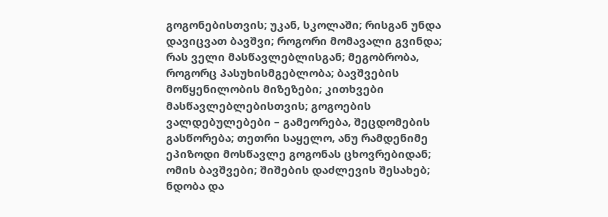გოგონებისთვის; უკან, სკოლაში; რისგან უნდა დავიცვათ ბავშვი; როგორი მომავალი გვინდა; რას ველი მასწავლებლისგან; მეგობრობა, როგორც პასუხისმგებლობა; ბავშვების მოწყენილობის მიზეზები; კითხვები მასწავლებლებისთვის; გოგოების ვალდებულებები – გამეორება, შეცდომების გასწორება; თეთრი საყელო, ანუ რამდენიმე ეპიზოდი მოსწავლე გოგონას ცხოვრებიდან; ომის ბავშვები; შიშების დაძლევის შესახებ; ნდობა და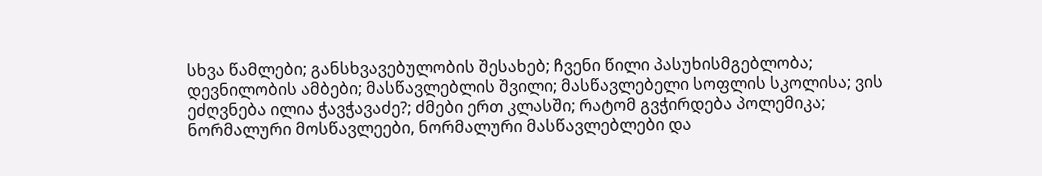სხვა წამლები; განსხვავებულობის შესახებ; ჩვენი წილი პასუხისმგებლობა; დევნილობის ამბები; მასწავლებლის შვილი; მასწავლებელი სოფლის სკოლისა; ვის ეძღვნება ილია ჭავჭავაძე?; ძმები ერთ კლასში; რატომ გვჭირდება პოლემიკა; ნორმალური მოსწავლეები, ნორმალური მასწავლებლები და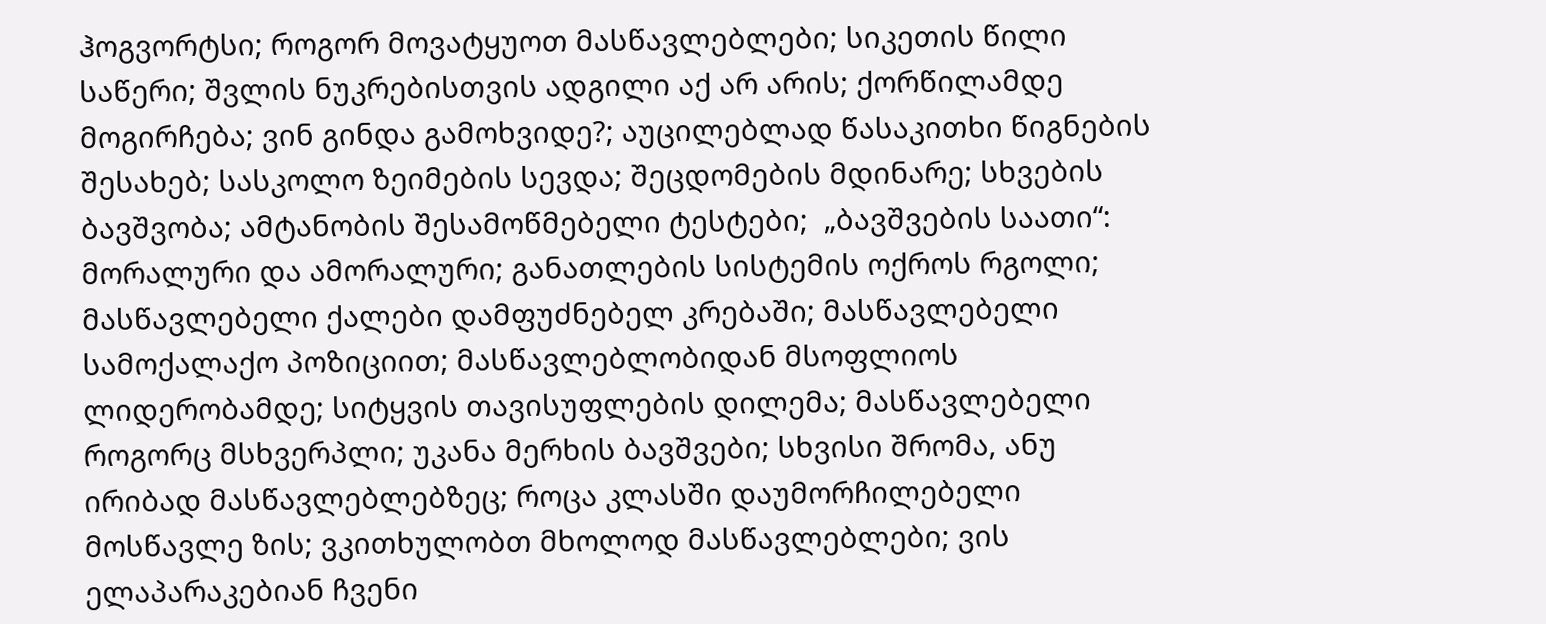ჰოგვორტსი; როგორ მოვატყუოთ მასწავლებლები; სიკეთის წილი საწერი; შვლის ნუკრებისთვის ადგილი აქ არ არის; ქორწილამდე მოგირჩება; ვინ გინდა გამოხვიდე?; აუცილებლად წასაკითხი წიგნების შესახებ; სასკოლო ზეიმების სევდა; შეცდომების მდინარე; სხვების ბავშვობა; ამტანობის შესამოწმებელი ტესტები;  „ბავშვების საათი“: მორალური და ამორალური; განათლების სისტემის ოქროს რგოლი; მასწავლებელი ქალები დამფუძნებელ კრებაში; მასწავლებელი სამოქალაქო პოზიციით; მასწავლებლობიდან მსოფლიოს ლიდერობამდე; სიტყვის თავისუფლების დილემა; მასწავლებელი როგორც მსხვერპლი; უკანა მერხის ბავშვები; სხვისი შრომა, ანუ ირიბად მასწავლებლებზეც; როცა კლასში დაუმორჩილებელი მოსწავლე ზის; ვკითხულობთ მხოლოდ მასწავლებლები; ვის ელაპარაკებიან ჩვენი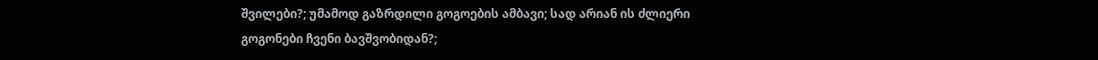შვილები?; უმამოდ გაზრდილი გოგოების ამბავი; სად არიან ის ძლიერი გოგონები ჩვენი ბავშვობიდან?;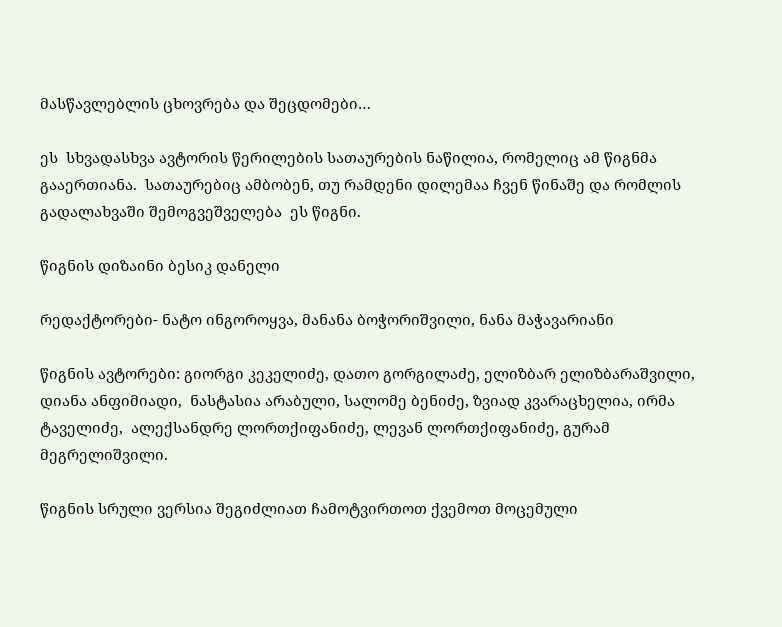მასწავლებლის ცხოვრება და შეცდომები…

ეს  სხვადასხვა ავტორის წერილების სათაურების ნაწილია, რომელიც ამ წიგნმა გააერთიანა.  სათაურებიც ამბობენ, თუ რამდენი დილემაა ჩვენ წინაშე და რომლის  გადალახვაში შემოგვეშველება  ეს წიგნი.

წიგნის დიზაინი ბესიკ დანელი

რედაქტორები- ნატო ინგოროყვა, მანანა ბოჭორიშვილი, ნანა მაჭავარიანი

წიგნის ავტორები: გიორგი კეკელიძე, დათო გორგილაძე, ელიზბარ ელიზბარაშვილი, დიანა ანფიმიადი,  ნასტასია არაბული, სალომე ბენიძე, ზვიად კვარაცხელია, ირმა ტაველიძე,  ალექსანდრე ლორთქიფანიძე, ლევან ლორთქიფანიძე, გურამ მეგრელიშვილი.

წიგნის სრული ვერსია შეგიძლიათ ჩამოტვირთოთ ქვემოთ მოცემული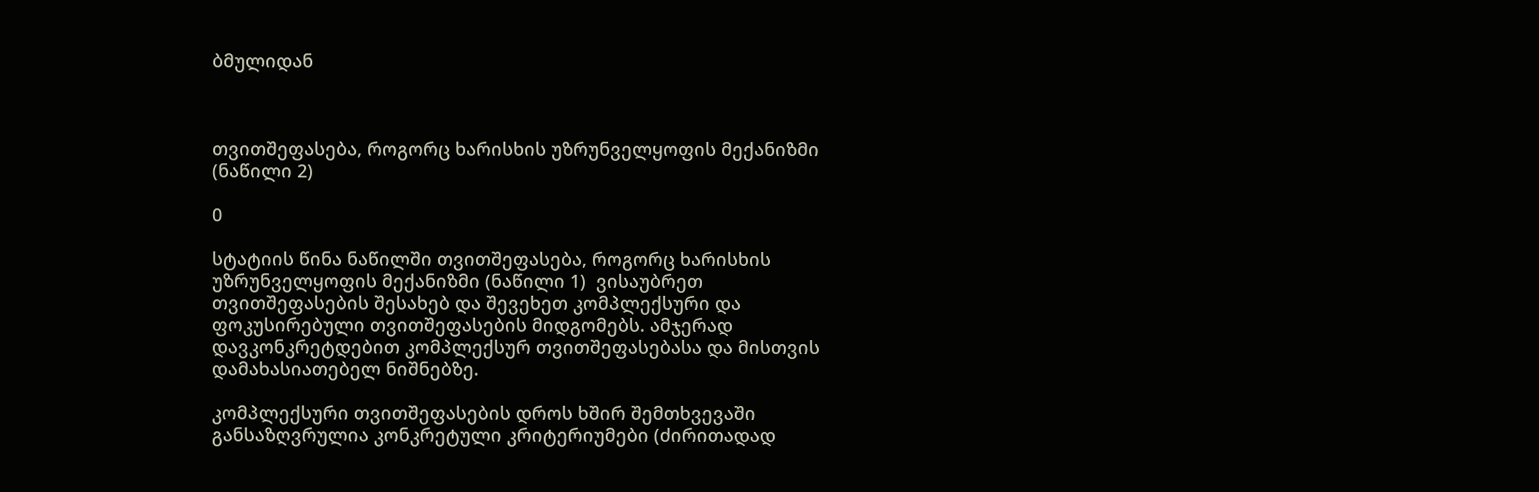ბმულიდან



თვითშეფასება, როგორც ხარისხის უზრუნველყოფის მექანიზმი (ნაწილი 2)

0

სტატიის წინა ნაწილში თვითშეფასება, როგორც ხარისხის უზრუნველყოფის მექანიზმი (ნაწილი 1)  ვისაუბრეთ თვითშეფასების შესახებ და შევეხეთ კომპლექსური და ფოკუსირებული თვითშეფასების მიდგომებს. ამჯერად დავკონკრეტდებით კომპლექსურ თვითშეფასებასა და მისთვის დამახასიათებელ ნიშნებზე.

კომპლექსური თვითშეფასების დროს ხშირ შემთხვევაში განსაზღვრულია კონკრეტული კრიტერიუმები (ძირითადად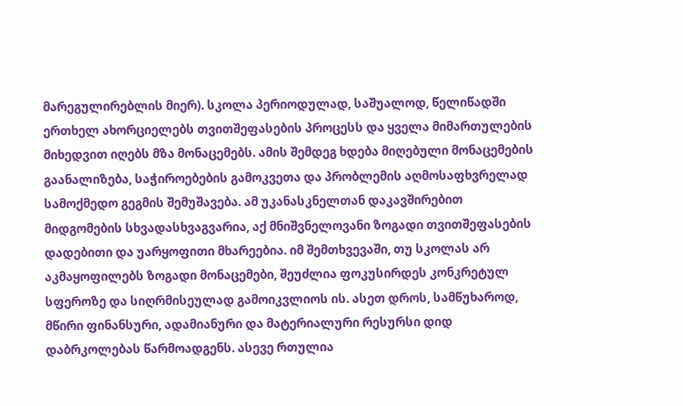მარეგულირებლის მიერ). სკოლა პერიოდულად, საშუალოდ, წელიწადში ერთხელ ახორციელებს თვითშეფასების პროცესს და ყველა მიმართულების მიხედვით იღებს მზა მონაცემებს. ამის შემდეგ ხდება მიღებული მონაცემების გაანალიზება, საჭიროებების გამოკვეთა და პრობლემის აღმოსაფხვრელად სამოქმედო გეგმის შემუშავება. ამ უკანასკნელთან დაკავშირებით მიდგომების სხვადასხვაგვარია, აქ მნიშვნელოვანი ზოგადი თვითშეფასების დადებითი და უარყოფითი მხარეებია. იმ შემთხვევაში, თუ სკოლას არ აკმაყოფილებს ზოგადი მონაცემები, შეუძლია ფოკუსირდეს კონკრეტულ სფეროზე და სიღრმისეულად გამოიკვლიოს ის. ასეთ დროს, სამწუხაროდ, მწირი ფინანსური, ადამიანური და მატერიალური რესურსი დიდ დაბრკოლებას წარმოადგენს. ასევე რთულია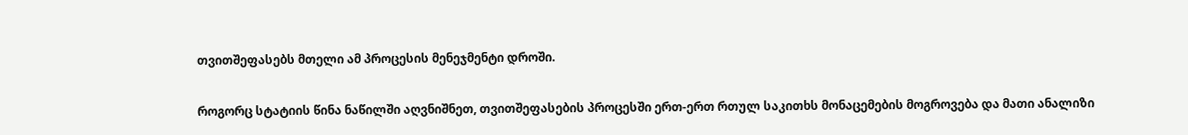თვითშეფასებს მთელი ამ პროცესის მენეჯმენტი დროში.

როგორც სტატიის წინა ნაწილში აღვნიშნეთ, თვითშეფასების პროცესში ერთ-ერთ რთულ საკითხს მონაცემების მოგროვება და მათი ანალიზი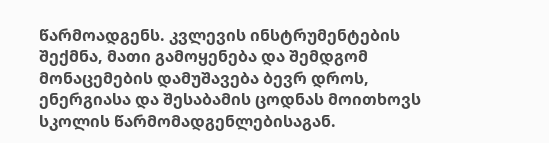წარმოადგენს. კვლევის ინსტრუმენტების შექმნა, მათი გამოყენება და შემდგომ მონაცემების დამუშავება ბევრ დროს, ენერგიასა და შესაბამის ცოდნას მოითხოვს სკოლის წარმომადგენლებისაგან.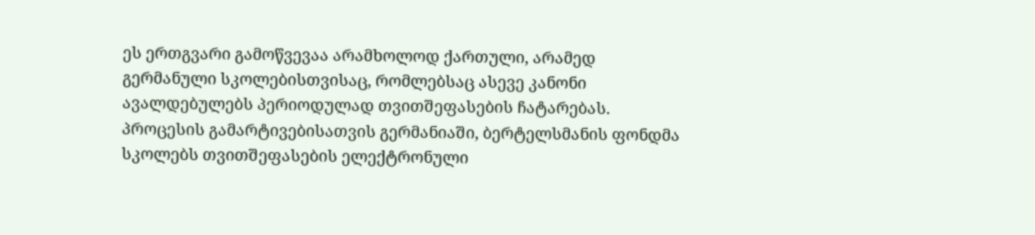ეს ერთგვარი გამოწვევაა არამხოლოდ ქართული, არამედ გერმანული სკოლებისთვისაც, რომლებსაც ასევე კანონი ავალდებულებს პერიოდულად თვითშეფასების ჩატარებას. პროცესის გამარტივებისათვის გერმანიაში, ბერტელსმანის ფონდმა სკოლებს თვითშეფასების ელექტრონული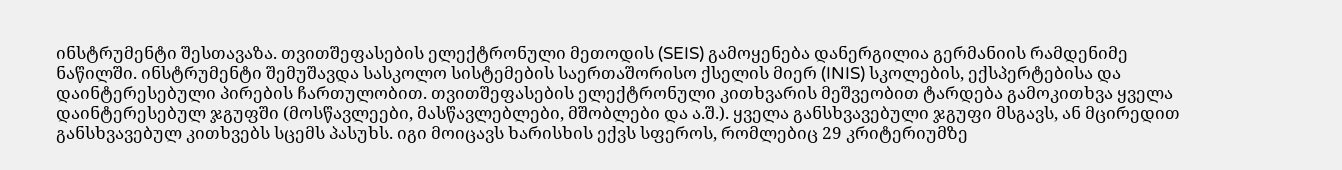ინსტრუმენტი შესთავაზა. თვითშეფასების ელექტრონული მეთოდის (SEIS) გამოყენება დანერგილია გერმანიის რამდენიმე ნაწილში. ინსტრუმენტი შემუშავდა სასკოლო სისტემების საერთაშორისო ქსელის მიერ (INIS) სკოლების, ექსპერტებისა და დაინტერესებული პირების ჩართულობით. თვითშეფასების ელექტრონული კითხვარის მეშვეობით ტარდება გამოკითხვა ყველა დაინტერესებულ ჯგუფში (მოსწავლეები, მასწავლებლები, მშობლები და ა.შ.). ყველა განსხვავებული ჯგუფი მსგავს, ან მცირედით განსხვავებულ კითხვებს სცემს პასუხს. იგი მოიცავს ხარისხის ექვს სფეროს, რომლებიც 29 კრიტერიუმზე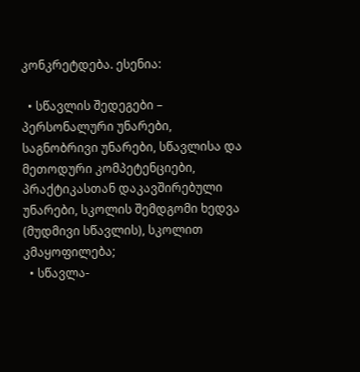კონკრეტდება. ესენია:

  • სწავლის შედეგები – პერსონალური უნარები, საგნობრივი უნარები, სწავლისა და მეთოდური კომპეტენციები, პრაქტიკასთან დაკავშირებული უნარები, სკოლის შემდგომი ხედვა (მუდმივი სწავლის), სკოლით კმაყოფილება;
  • სწავლა-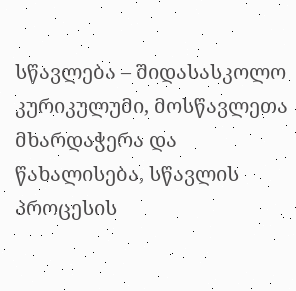სწავლება – შიდასასკოლო კურიკულუმი, მოსწავლეთა მხარდაჭერა და წახალისება, სწავლის პროცესის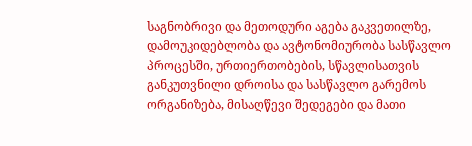საგნობრივი და მეთოდური აგება გაკვეთილზე, დამოუკიდებლობა და ავტონომიურობა სასწავლო პროცესში, ურთიერთობების, სწავლისათვის განკუთვნილი დროისა და სასწავლო გარემოს ორგანიზება, მისაღწევი შედეგები და მათი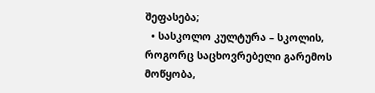შეფასება;
  • სასკოლო კულტურა – სკოლის, როგორც საცხოვრებელი გარემოს მოწყობა,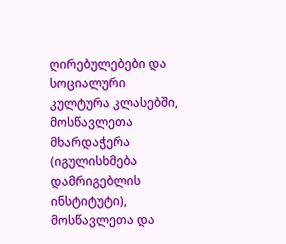ღირებულებები და სოციალური კულტურა კლასებში, მოსწავლეთა მხარდაჭერა (იგულისხმება დამრიგებლის ინსტიტუტი), მოსწავლეთა და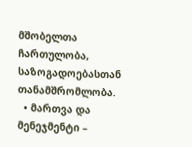მშობელთა ჩართულობა, საზოგადოებასთან თანამშრომლობა.
  • მართვა და მენეჯმენტი –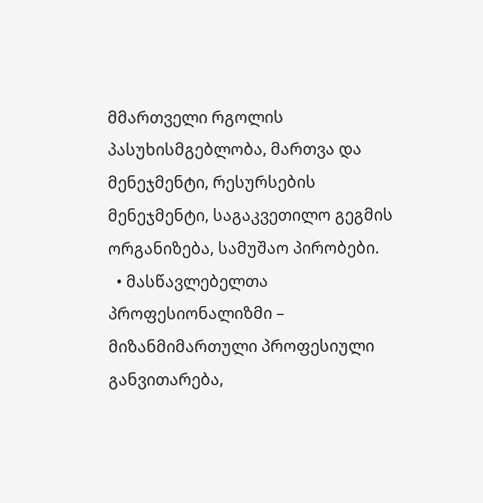მმართველი რგოლის პასუხისმგებლობა, მართვა და მენეჯმენტი, რესურსების მენეჯმენტი, საგაკვეთილო გეგმის ორგანიზება, სამუშაო პირობები.
  • მასწავლებელთა პროფესიონალიზმი – მიზანმიმართული პროფესიული განვითარება,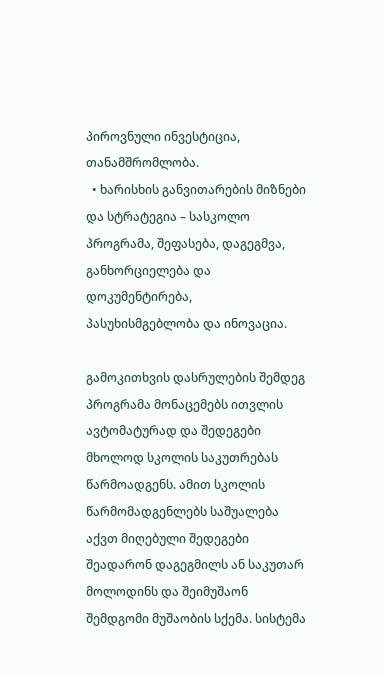პიროვნული ინვესტიცია, თანამშრომლობა.
  • ხარისხის განვითარების მიზნები და სტრატეგია – სასკოლო პროგრამა, შეფასება, დაგეგმვა, განხორციელება და დოკუმენტირება, პასუხისმგებლობა და ინოვაცია.

გამოკითხვის დასრულების შემდეგ პროგრამა მონაცემებს ითვლის ავტომატურად და შედეგები მხოლოდ სკოლის საკუთრებას წარმოადგენს. ამით სკოლის წარმომადგენლებს საშუალება აქვთ მიღებული შედეგები შეადარონ დაგეგმილს ან საკუთარ მოლოდინს და შეიმუშაონ შემდგომი მუშაობის სქემა. სისტემა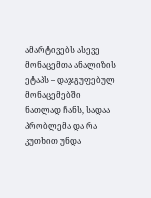ამარტივებს ასევე მონაცემთა ანალიზის ეტაპს – დაჯგუფებულ მონაცემებში ნათლად ჩანს, სადაა პრობლემა და რა კუთხით უნდა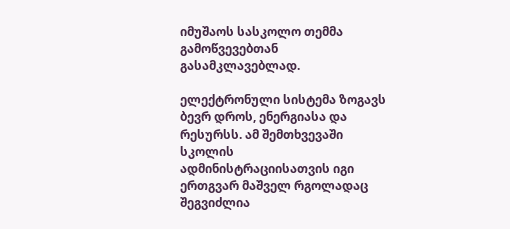იმუშაოს სასკოლო თემმა გამოწვევებთან გასამკლავებლად.

ელექტრონული სისტემა ზოგავს ბევრ დროს, ენერგიასა და რესურსს. ამ შემთხვევაში სკოლის ადმინისტრაციისათვის იგი ერთგვარ მაშველ რგოლადაც შეგვიძლია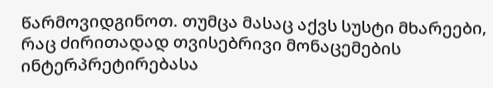წარმოვიდგინოთ. თუმცა მასაც აქვს სუსტი მხარეები, რაც ძირითადად თვისებრივი მონაცემების ინტერპრეტირებასა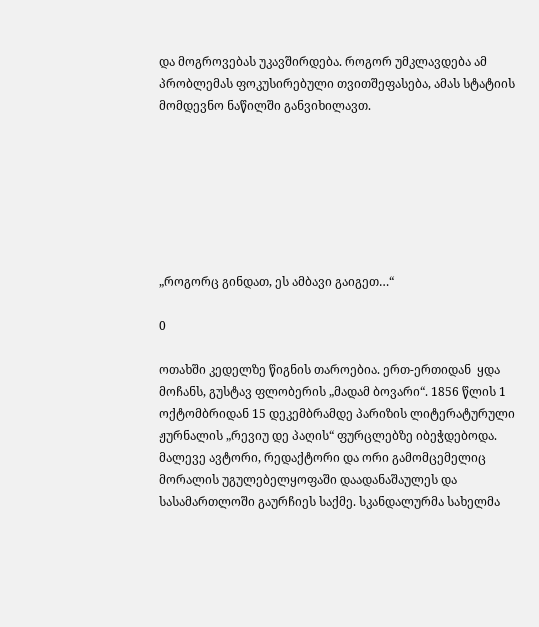და მოგროვებას უკავშირდება. როგორ უმკლავდება ამ პრობლემას ფოკუსირებული თვითშეფასება, ამას სტატიის მომდევნო ნაწილში განვიხილავთ.







„როგორც გინდათ, ეს ამბავი გაიგეთ…“

0

ოთახში კედელზე წიგნის თაროებია. ერთ-ერთიდან  ყდა მოჩანს, გუსტავ ფლობერის „მადამ ბოვარი“. 1856 წლის 1 ოქტომბრიდან 15 დეკემბრამდე პარიზის ლიტერატურული ჟურნალის „რევიუ დე პაღის“ ფურცლებზე იბეჭდებოდა. მალევე ავტორი, რედაქტორი და ორი გამომცემელიც მორალის უგულებელყოფაში დაადანაშაულეს და სასამართლოში გაურჩიეს საქმე. სკანდალურმა სახელმა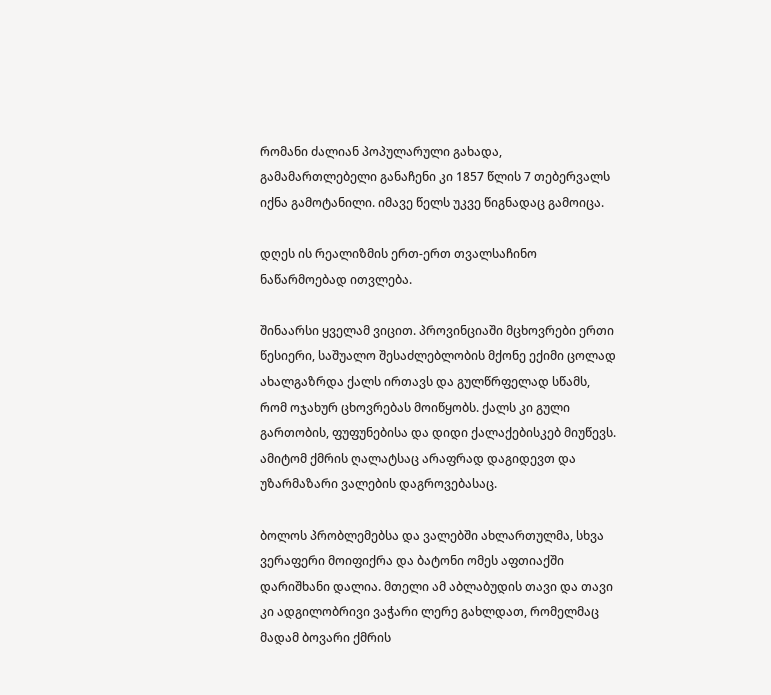რომანი ძალიან პოპულარული გახადა, გამამართლებელი განაჩენი კი 1857 წლის 7 თებერვალს იქნა გამოტანილი. იმავე წელს უკვე წიგნადაც გამოიცა.

დღეს ის რეალიზმის ერთ-ერთ თვალსაჩინო ნაწარმოებად ითვლება.

შინაარსი ყველამ ვიცით. პროვინციაში მცხოვრები ერთი წესიერი, საშუალო შესაძლებლობის მქონე ექიმი ცოლად ახალგაზრდა ქალს ირთავს და გულწრფელად სწამს, რომ ოჯახურ ცხოვრებას მოიწყობს. ქალს კი გული გართობის, ფუფუნებისა და დიდი ქალაქებისკებ მიუწევს. ამიტომ ქმრის ღალატსაც არაფრად დაგიდევთ და უზარმაზარი ვალების დაგროვებასაც.

ბოლოს პრობლემებსა და ვალებში ახლართულმა, სხვა ვერაფერი მოიფიქრა და ბატონი ომეს აფთიაქში დარიშხანი დალია. მთელი ამ აბლაბუდის თავი და თავი კი ადგილობრივი ვაჭარი ლერე გახლდათ, რომელმაც მადამ ბოვარი ქმრის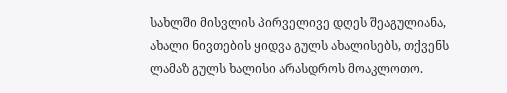სახლში მისვლის პირველივე დღეს შეაგულიანა, ახალი ნივთების ყიდვა გულს ახალისებს, თქვენს ლამაზ გულს ხალისი არასდროს მოაკლოთო.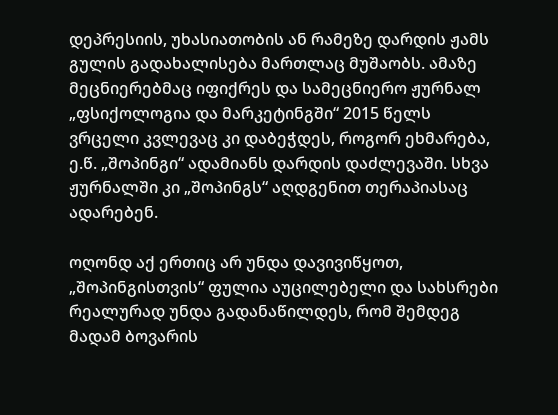დეპრესიის, უხასიათობის ან რამეზე დარდის ჟამს გულის გადახალისება მართლაც მუშაობს. ამაზე მეცნიერებმაც იფიქრეს და სამეცნიერო ჟურნალ „ფსიქოლოგია და მარკეტინგში“ 2015 წელს ვრცელი კვლევაც კი დაბეჭდეს, როგორ ეხმარება, ე.წ. „შოპინგი“ ადამიანს დარდის დაძლევაში. სხვა ჟურნალში კი „შოპინგს“ აღდგენით თერაპიასაც ადარებენ.

ოღონდ აქ ერთიც არ უნდა დავივიწყოთ, „შოპინგისთვის“ ფულია აუცილებელი და სახსრები რეალურად უნდა გადანაწილდეს, რომ შემდეგ მადამ ბოვარის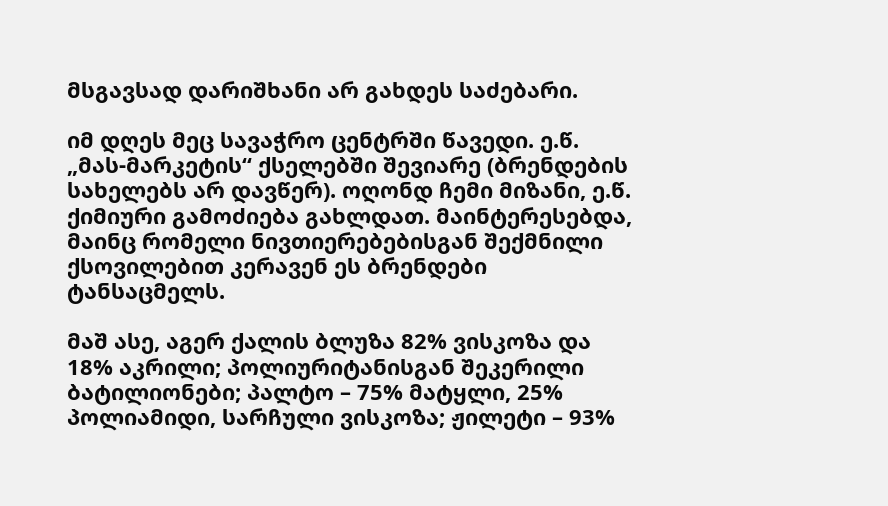მსგავსად დარიშხანი არ გახდეს საძებარი.

იმ დღეს მეც სავაჭრო ცენტრში წავედი. ე.წ. „მას-მარკეტის“ ქსელებში შევიარე (ბრენდების სახელებს არ დავწერ). ოღონდ ჩემი მიზანი, ე.წ. ქიმიური გამოძიება გახლდათ. მაინტერესებდა, მაინც რომელი ნივთიერებებისგან შექმნილი ქსოვილებით კერავენ ეს ბრენდები ტანსაცმელს.

მაშ ასე, აგერ ქალის ბლუზა 82% ვისკოზა და 18% აკრილი; პოლიურიტანისგან შეკერილი ბატილიონები; პალტო – 75% მატყლი, 25% პოლიამიდი, სარჩული ვისკოზა; ჟილეტი – 93%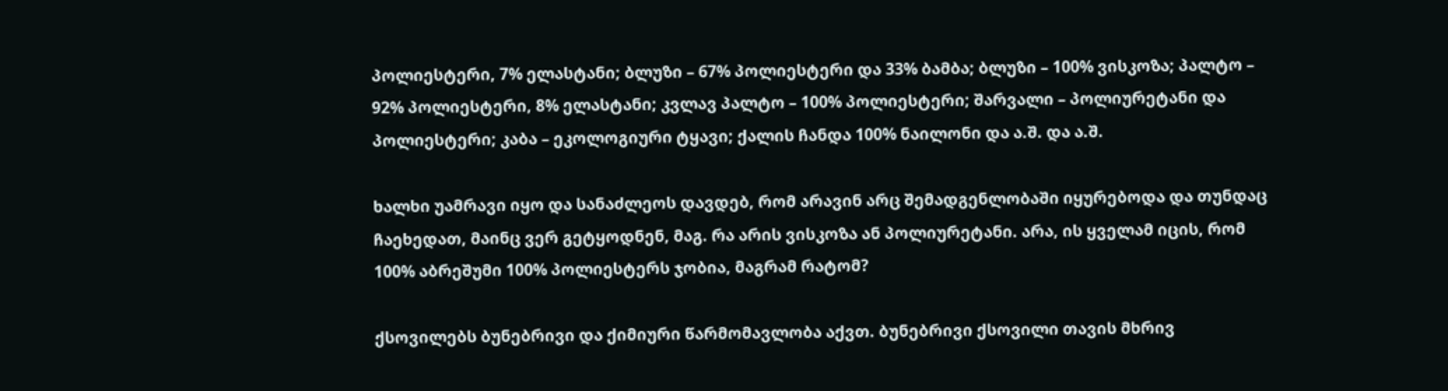პოლიესტერი, 7% ელასტანი; ბლუზი – 67% პოლიესტერი და 33% ბამბა; ბლუზი – 100% ვისკოზა; პალტო – 92% პოლიესტერი, 8% ელასტანი; კვლავ პალტო – 100% პოლიესტერი; შარვალი – პოლიურეტანი და პოლიესტერი; კაბა – ეკოლოგიური ტყავი; ქალის ჩანდა 100% ნაილონი და ა.შ. და ა.შ.

ხალხი უამრავი იყო და სანაძლეოს დავდებ, რომ არავინ არც შემადგენლობაში იყურებოდა და თუნდაც ჩაეხედათ, მაინც ვერ გეტყოდნენ, მაგ. რა არის ვისკოზა ან პოლიურეტანი. არა, ის ყველამ იცის, რომ 100% აბრეშუმი 100% პოლიესტერს ჯობია, მაგრამ რატომ?

ქსოვილებს ბუნებრივი და ქიმიური წარმომავლობა აქვთ. ბუნებრივი ქსოვილი თავის მხრივ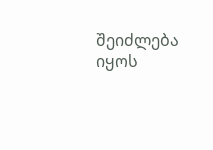შეიძლება იყოს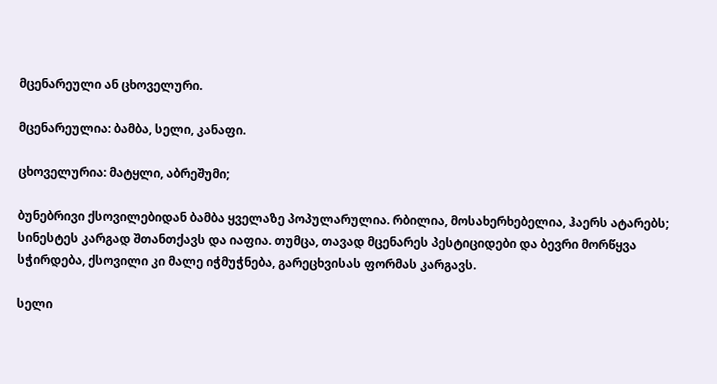მცენარეული ან ცხოველური.

მცენარეულია: ბამბა, სელი, კანაფი.

ცხოველურია: მატყლი, აბრეშუმი;

ბუნებრივი ქსოვილებიდან ბამბა ყველაზე პოპულარულია. რბილია, მოსახერხებელია, ჰაერს ატარებს; სინესტეს კარგად შთანთქავს და იაფია. თუმცა, თავად მცენარეს პესტიციდები და ბევრი მორწყვა სჭირდება, ქსოვილი კი მალე იჭმუჭნება, გარეცხვისას ფორმას კარგავს.

სელი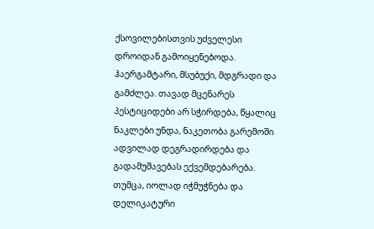ქსოვილებისთვის უძველესი დროიდან გამოიყენებოდა. ჰაერგამტარი, მსუბუქი, მდგრადი და გამძლეა. თავად მცენარეს პესტიციდები არ სჭირდება, წყალიც ნაკლები უნდა, ნაკეთობა გარემოში ადვილად დეგრადირდება და გადამუშავებას ექვემდებარება. თუმცა, იოლად იჭმუჭნება და დელიკატური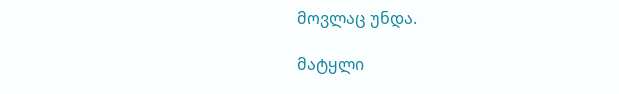მოვლაც უნდა.

მატყლი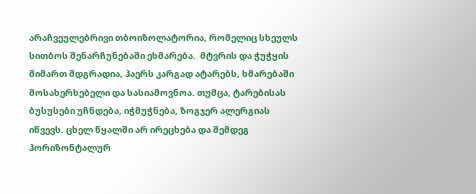არაჩვეულებრივი თბოიზოლატორია, რომელიც სხეულს სითბოს შენარჩუნებაში ეხმარება.  მტვრის და ჭუჭყის მიმართ მდგრადია, ჰაერს კარგად ატარებს, ხმარებაში მოსახერხებელი და სასიამოვნოა. თუმცა, ტარებისას ბუსუსები უჩნდება, იჭმუჭნება, ზოგჯერ ალერგიას იწვევს. ცხელ წყალში არ ირეცხება და შემდეგ ჰორიზონტალურ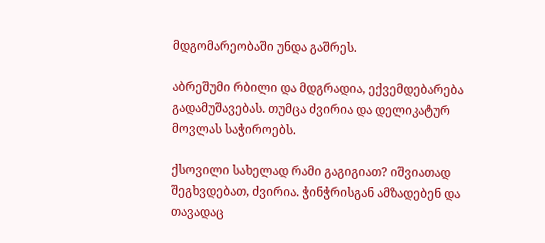მდგომარეობაში უნდა გაშრეს.

აბრეშუმი რბილი და მდგრადია, ექვემდებარება გადამუშავებას. თუმცა ძვირია და დელიკატურ მოვლას საჭიროებს.

ქსოვილი სახელად რამი გაგიგიათ? იშვიათად შეგხვდებათ, ძვირია. ჭინჭრისგან ამზადებენ და თავადაც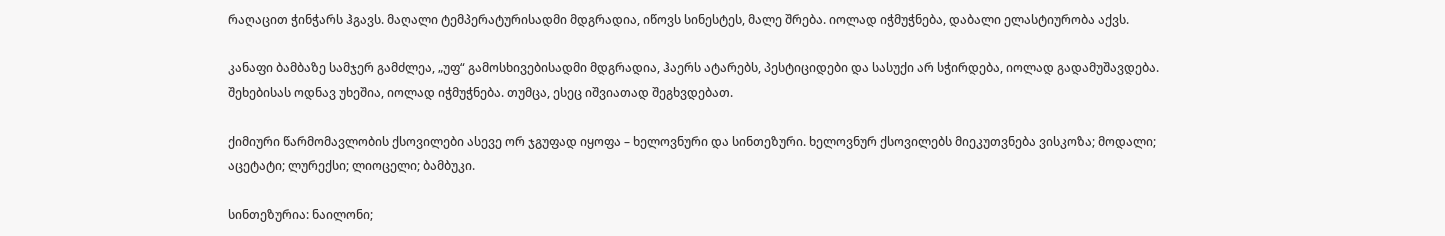რაღაცით ჭინჭარს ჰგავს. მაღალი ტემპერატურისადმი მდგრადია, იწოვს სინესტეს, მალე შრება. იოლად იჭმუჭნება, დაბალი ელასტიურობა აქვს.

კანაფი ბამბაზე სამჯერ გამძლეა, „უფ“ გამოსხივებისადმი მდგრადია, ჰაერს ატარებს, პესტიციდები და სასუქი არ სჭირდება, იოლად გადამუშავდება. შეხებისას ოდნავ უხეშია, იოლად იჭმუჭნება. თუმცა, ესეც იშვიათად შეგხვდებათ.

ქიმიური წარმომავლობის ქსოვილები ასევე ორ ჯგუფად იყოფა – ხელოვნური და სინთეზური. ხელოვნურ ქსოვილებს მიეკუთვნება ვისკოზა; მოდალი; აცეტატი; ლურექსი; ლიოცელი; ბამბუკი.

სინთეზურია: ნაილონი;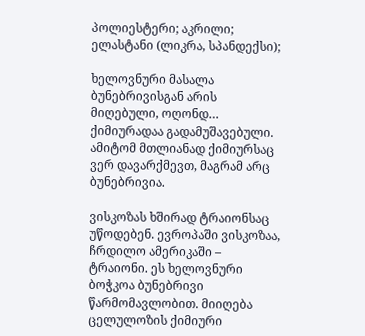პოლიესტერი; აკრილი; ელასტანი (ლიკრა, სპანდექსი);

ხელოვნური მასალა ბუნებრივისგან არის მიღებული, ოღონდ… ქიმიურადაა გადამუშავებული. ამიტომ მთლიანად ქიმიურსაც ვერ დავარქმევთ, მაგრამ არც ბუნებრივია.

ვისკოზას ხშირად ტრაიონსაც უწოდებენ. ევროპაში ვისკოზაა, ჩრდილო ამერიკაში – ტრაიონი. ეს ხელოვნური ბოჭკოა ბუნებრივი წარმომავლობით. მიიღება ცელულოზის ქიმიური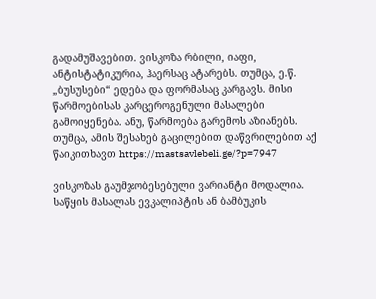გადამუშავებით. ვისკოზა რბილი, იაფი, ანტისტატიკურია, ჰაერსაც ატარებს. თუმცა, ე.წ. „ბუსუსები“ ედება და ფორმასაც კარგავს. მისი წარმოებისას კარცეროგენული მასალები გამოიყენება. ანუ, წარმოება გარემოს აზიანებს. თუმცა, ამის შესახებ გაცილებით დაწვრილებით აქ წაიკითხავთ https://mastsavlebeli.ge/?p=7947

ვისკოზას გაუმჯობესებული ვარიანტი მოდალია. საწყის მასალას ევკალიპტის ან ბამბუკის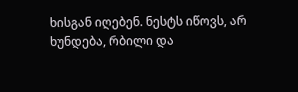ხისგან იღებენ. ნესტს იწოვს, არ ხუნდება, რბილი და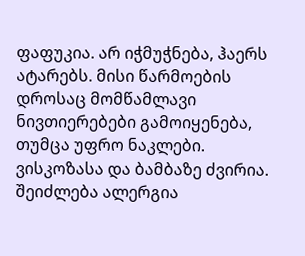ფაფუკია. არ იჭმუჭნება, ჰაერს ატარებს. მისი წარმოების დროსაც მომწამლავი ნივთიერებები გამოიყენება, თუმცა უფრო ნაკლები. ვისკოზასა და ბამბაზე ძვირია. შეიძლება ალერგია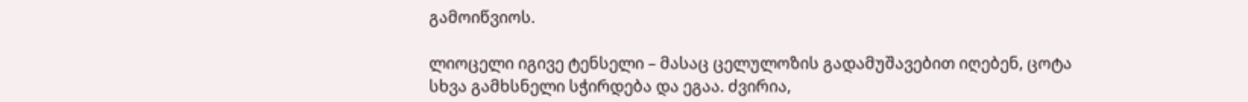გამოიწვიოს.

ლიოცელი იგივე ტენსელი – მასაც ცელულოზის გადამუშავებით იღებენ, ცოტა სხვა გამხსნელი სჭირდება და ეგაა. ძვირია,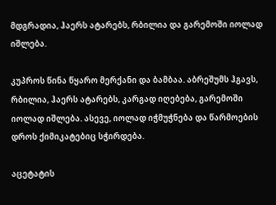მდგრადია, ჰაერს ატარებს, რბილია და გარემოში იოლად იშლება.

კუპროს წინა წყარო მერქანი და ბამბაა. აბრეშუმს ჰგავს, რბილია, ჰაერს ატარებს, კარგად იღებება, გარემოში იოლად იშლება. ასევე, იოლად იჭმუჭნება და წარმოების დროს ქიმიკატებიც სჭირდება.

აცეტატის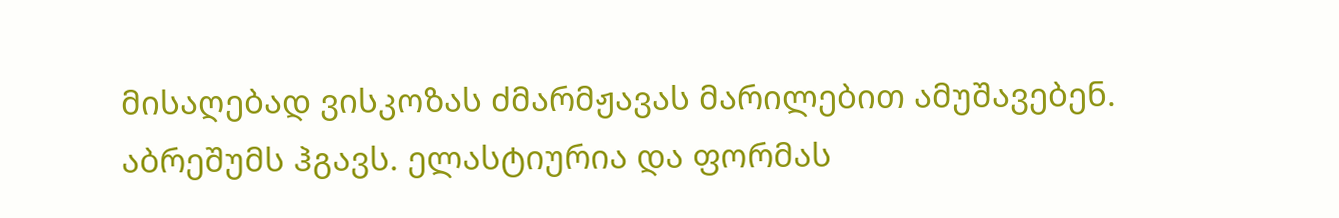მისაღებად ვისკოზას ძმარმჟავას მარილებით ამუშავებენ. აბრეშუმს ჰგავს. ელასტიურია და ფორმას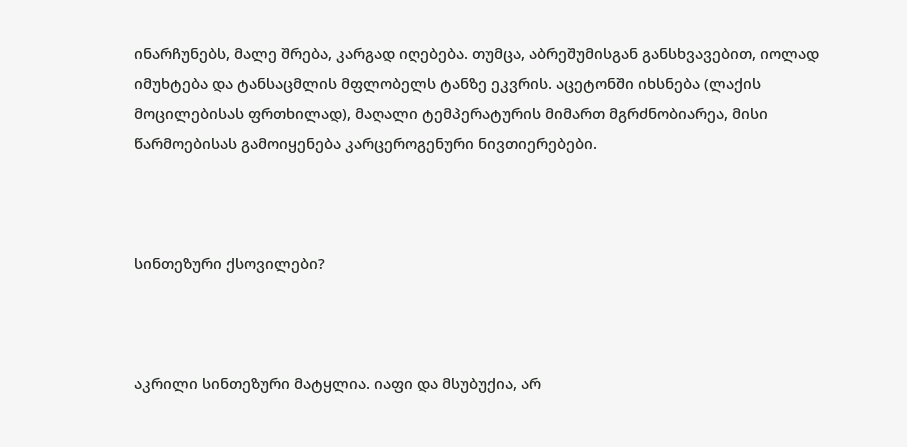ინარჩუნებს, მალე შრება, კარგად იღებება. თუმცა, აბრეშუმისგან განსხვავებით, იოლად იმუხტება და ტანსაცმლის მფლობელს ტანზე ეკვრის. აცეტონში იხსნება (ლაქის მოცილებისას ფრთხილად), მაღალი ტემპერატურის მიმართ მგრძნობიარეა, მისი წარმოებისას გამოიყენება კარცეროგენური ნივთიერებები.



სინთეზური ქსოვილები?



აკრილი სინთეზური მატყლია. იაფი და მსუბუქია, არ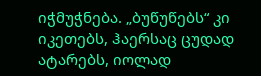იჭმუჭნება. „ბუწუწებს“ კი იკეთებს, ჰაერსაც ცუდად ატარებს, იოლად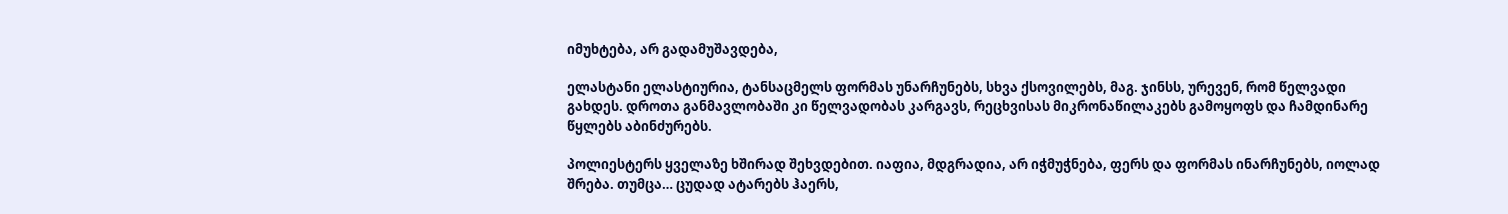იმუხტება, არ გადამუშავდება,

ელასტანი ელასტიურია, ტანსაცმელს ფორმას უნარჩუნებს, სხვა ქსოვილებს, მაგ. ჯინსს, ურევენ, რომ წელვადი გახდეს. დროთა განმავლობაში კი წელვადობას კარგავს, რეცხვისას მიკრონაწილაკებს გამოყოფს და ჩამდინარე წყლებს აბინძურებს.

პოლიესტერს ყველაზე ხშირად შეხვდებით. იაფია, მდგრადია, არ იჭმუჭნება, ფერს და ფორმას ინარჩუნებს, იოლად შრება. თუმცა… ცუდად ატარებს ჰაერს,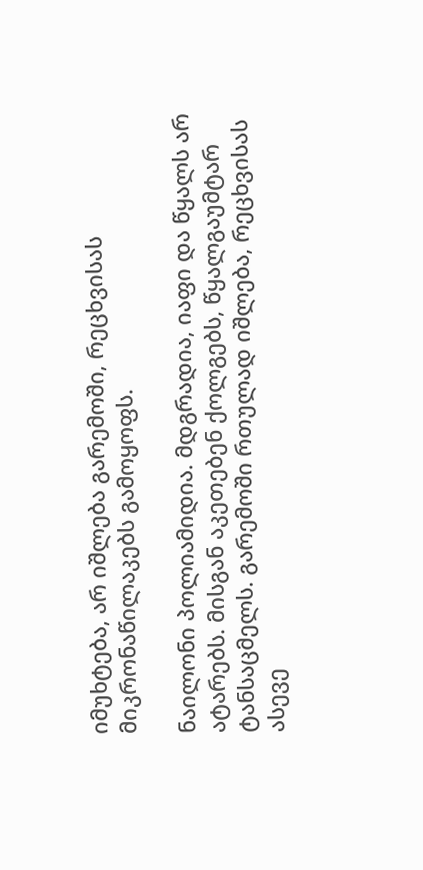იმუხტება, არ იშლება გარემოში, რეცხვისას მიკრონაწილაკებს გამოყოფს.

ნაილონი პოლიამიდია. მდგრადია, იაფი და წყალს არ ატარებს. მისგან აკეთებენ ქოლგებს, წყალგაუმტარ ტანსაცმელს. გარემოში რთულად იშლება, რეცხვისას ასევე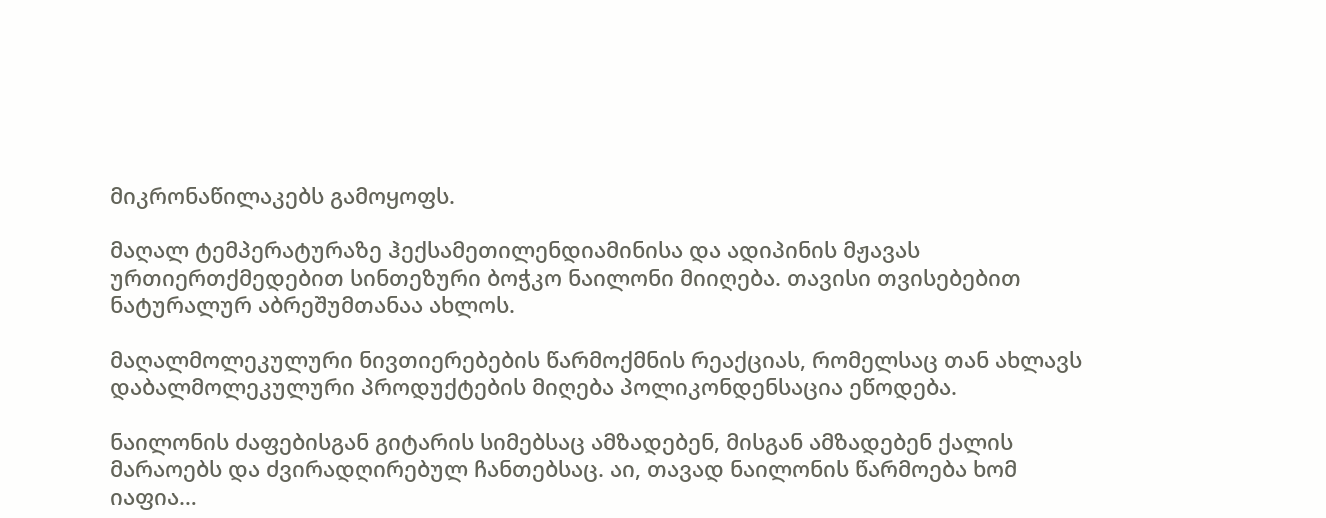მიკრონაწილაკებს გამოყოფს.

მაღალ ტემპერატურაზე ჰექსამეთილენდიამინისა და ადიპინის მჟავას ურთიერთქმედებით სინთეზური ბოჭკო ნაილონი მიიღება. თავისი თვისებებით ნატურალურ აბრეშუმთანაა ახლოს.

მაღალმოლეკულური ნივთიერებების წარმოქმნის რეაქციას, რომელსაც თან ახლავს დაბალმოლეკულური პროდუქტების მიღება პოლიკონდენსაცია ეწოდება.

ნაილონის ძაფებისგან გიტარის სიმებსაც ამზადებენ, მისგან ამზადებენ ქალის მარაოებს და ძვირადღირებულ ჩანთებსაც. აი, თავად ნაილონის წარმოება ხომ იაფია…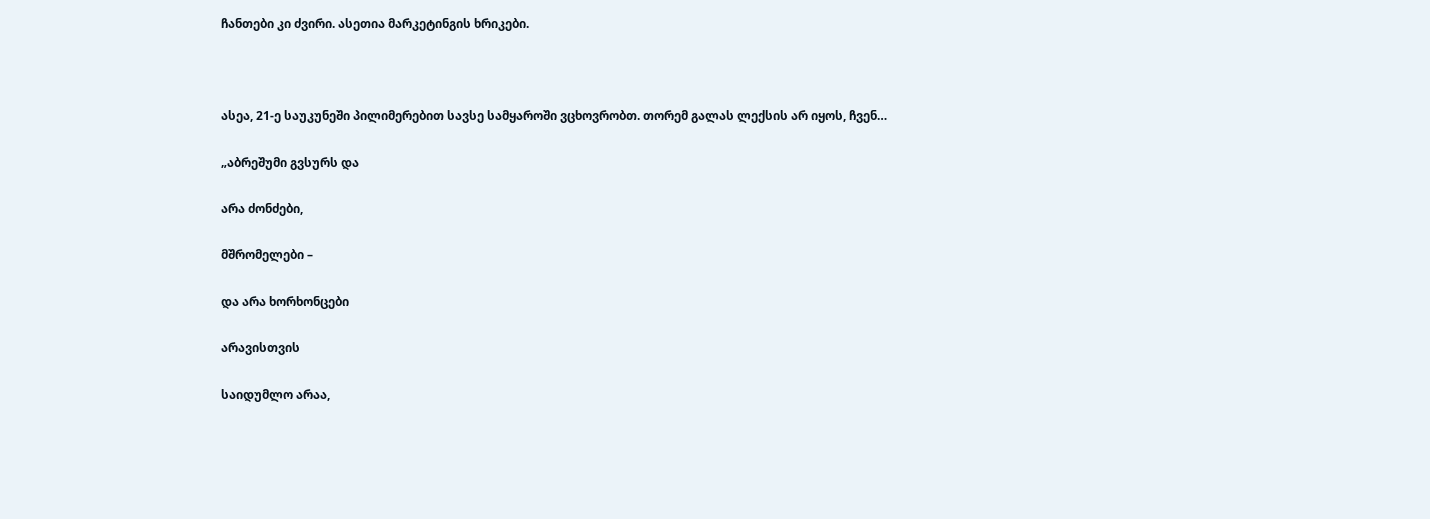ჩანთები კი ძვირი. ასეთია მარკეტინგის ხრიკები.



ასეა, 21-ე საუკუნეში პილიმერებით სავსე სამყაროში ვცხოვრობთ. თორემ გალას ლექსის არ იყოს, ჩვენ…

„აბრეშუმი გვსურს და

არა ძონძები,

მშრომელები –

და არა ხორხონცები

არავისთვის

საიდუმლო არაა,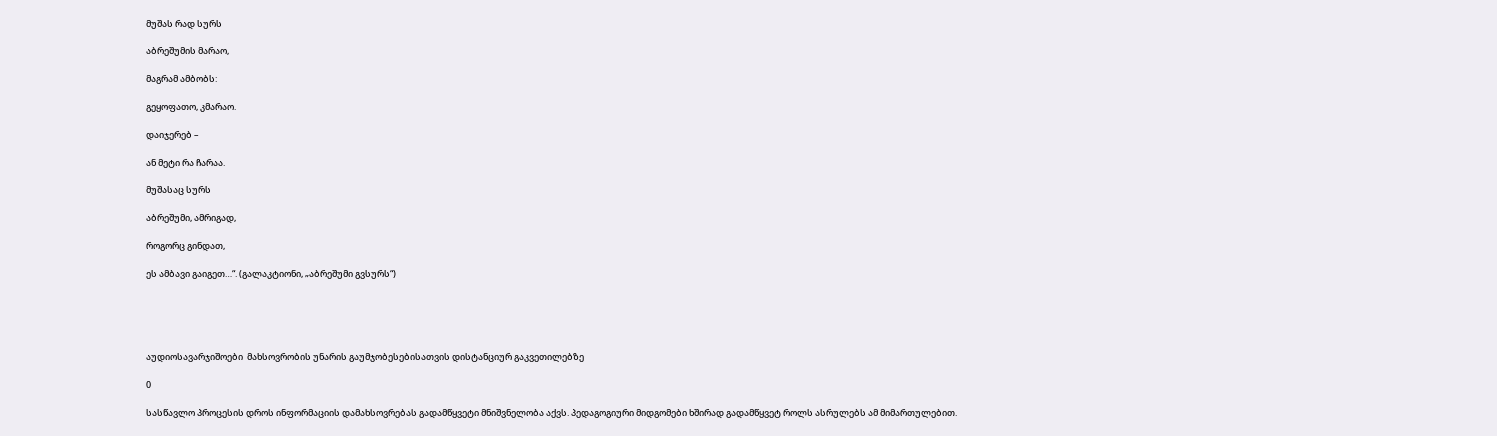მუშას რად სურს

აბრეშუმის მარაო,

მაგრამ ამბობს:

გეყოფათო, კმარაო.

დაიჯერებ –

ან მეტი რა ჩარაა.

მუშასაც სურს

აბრეშუმი, ამრიგად,

როგორც გინდათ,

ეს ამბავი გაიგეთ…“. (გალაკტიონი, „აბრეშუმი გვსურს“)





აუდიოსავარჯიშოები  მახსოვრობის უნარის გაუმჯობესებისათვის დისტანციურ გაკვეთილებზე

0

სასწავლო პროცესის დროს ინფორმაციის დამახსოვრებას გადამწყვეტი მნიშვნელობა აქვს. პედაგოგიური მიდგომები ხშირად გადამწყვეტ როლს ასრულებს ამ მიმართულებით.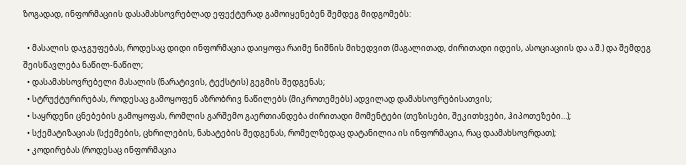ზოგადად, ინფორმაციის დასამახსოვრებლად ეფექტურად გამოიყენებენ შემდეგ მიდგომებს:

  • მასალის დაჯგუფებას, როდესაც დიდი ინფორმაცია დაიყოფა რაიმე ნიშნის მიხედვით (მაგალითად, ძირითადი იდეის, ასოციაციის და ა.შ.) და შემდეგ შეისწავლება ნაწილ-ნაწილ;
  • დასამახსოვრებელი მასალის (ნარატივის, ტექსტის) გეგმის შედგენას;
  • სტრუქტურირებას, როდესაც გამოყოფენ აზრობრივ ნაწილებს (მიკროთემებს) ადვილად დამახსოვრებისათვის;
  • საყრდენი ცნებების გამოყოფას, რომლის გარშემო გაერთიანდება ძირითადი მომენტები (თეზისები, შეკითხვები, ჰიპოთეზები…);
  • სქემატიზაციას (სქემების, ცხრილების, ნახატების შედგენას, რომელზედაც დატანილია ის ინფორმაცია, რაც დაამახსოვრდათ);
  • კოდირებას (როდესაც ინფორმაცია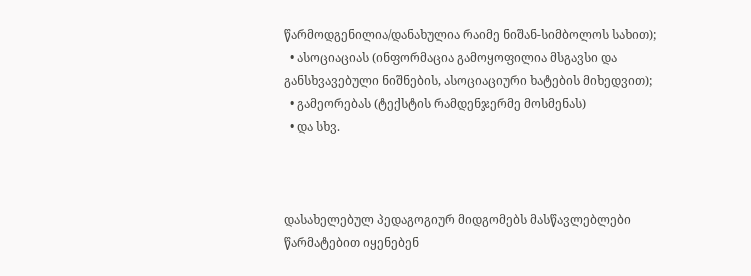წარმოდგენილია/დანახულია რაიმე ნიშან-სიმბოლოს სახით);
  • ასოციაციას (ინფორმაცია გამოყოფილია მსგავსი და განსხვავებული ნიშნების, ასოციაციური ხატების მიხედვით);
  • გამეორებას (ტექსტის რამდენჯერმე მოსმენას)
  • და სხვ.



დასახელებულ პედაგოგიურ მიდგომებს მასწავლებლები წარმატებით იყენებენ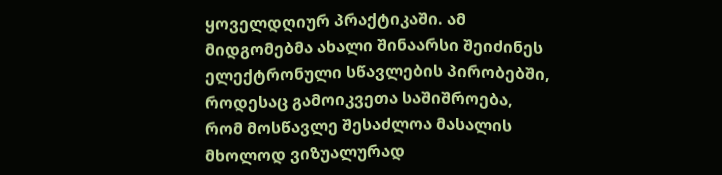ყოველდღიურ პრაქტიკაში. ამ მიდგომებმა ახალი შინაარსი შეიძინეს ელექტრონული სწავლების პირობებში, როდესაც გამოიკვეთა საშიშროება, რომ მოსწავლე შესაძლოა მასალის მხოლოდ ვიზუალურად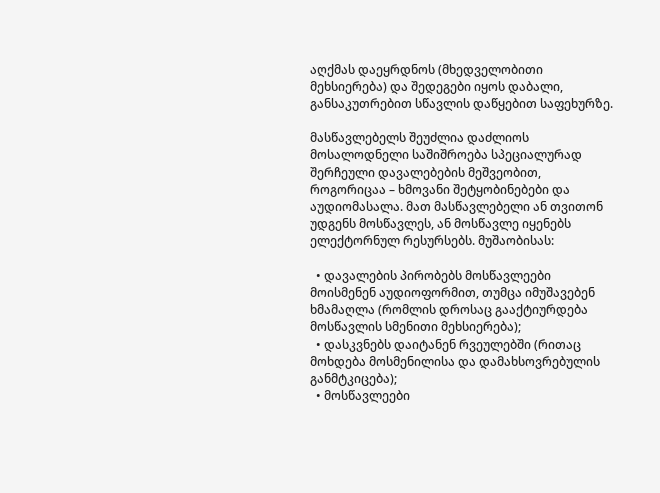აღქმას დაეყრდნოს (მხედველობითი მეხსიერება) და შედეგები იყოს დაბალი, განსაკუთრებით სწავლის დაწყებით საფეხურზე.

მასწავლებელს შეუძლია დაძლიოს მოსალოდნელი საშიშროება სპეციალურად შერჩეული დავალებების მეშვეობით, როგორიცაა – ხმოვანი შეტყობინებები და აუდიომასალა. მათ მასწავლებელი ან თვითონ უდგენს მოსწავლეს, ან მოსწავლე იყენებს ელექტორნულ რესურსებს. მუშაობისას:

  • დავალების პირობებს მოსწავლეები მოისმენენ აუდიოფორმით, თუმცა იმუშავებენ ხმამაღლა (რომლის დროსაც გააქტიურდება მოსწავლის სმენითი მეხსიერება);
  • დასკვნებს დაიტანენ რვეულებში (რითაც მოხდება მოსმენილისა და დამახსოვრებულის განმტკიცება);
  • მოსწავლეები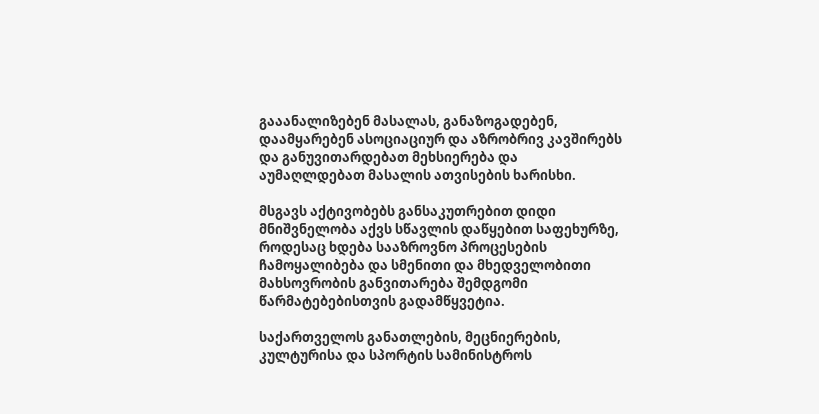გააანალიზებენ მასალას, განაზოგადებენ, დაამყარებენ ასოციაციურ და აზრობრივ კავშირებს და განუვითარდებათ მეხსიერება და აუმაღლდებათ მასალის ათვისების ხარისხი.

მსგავს აქტივობებს განსაკუთრებით დიდი მნიშვნელობა აქვს სწავლის დაწყებით საფეხურზე, როდესაც ხდება სააზროვნო პროცესების ჩამოყალიბება და სმენითი და მხედველობითი მახსოვრობის განვითარება შემდგომი წარმატებებისთვის გადამწყვეტია.

საქართველოს განათლების, მეცნიერების, კულტურისა და სპორტის სამინისტროს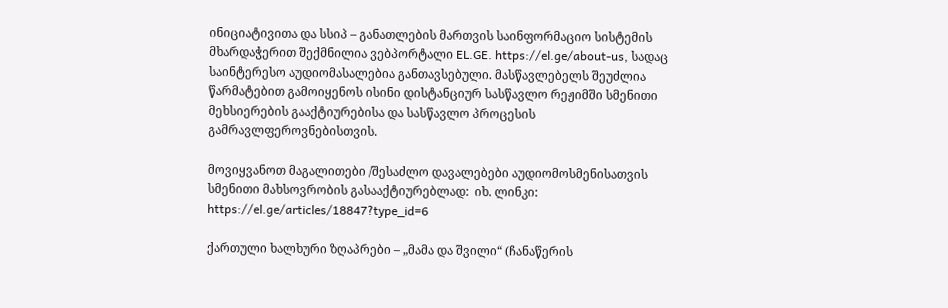ინიციატივითა და სსიპ – განათლების მართვის საინფორმაციო სისტემის მხარდაჭერით შექმნილია ვებპორტალი EL.GE. https://el.ge/about-us, სადაც საინტერესო აუდიომასალებია განთავსებული. მასწავლებელს შეუძლია წარმატებით გამოიყენოს ისინი დისტანციურ სასწავლო რეჟიმში სმენითი მეხსიერების გააქტიურებისა და სასწავლო პროცესის გამრავლფეროვნებისთვის.

მოვიყვანოთ მაგალითები /შესაძლო დავალებები აუდიომოსმენისათვის სმენითი მახსოვრობის გასააქტიურებლად:  იხ. ლინკი: https://el.ge/articles/18847?type_id=6

ქართული ხალხური ზღაპრები – „მამა და შვილი“ (ჩანაწერის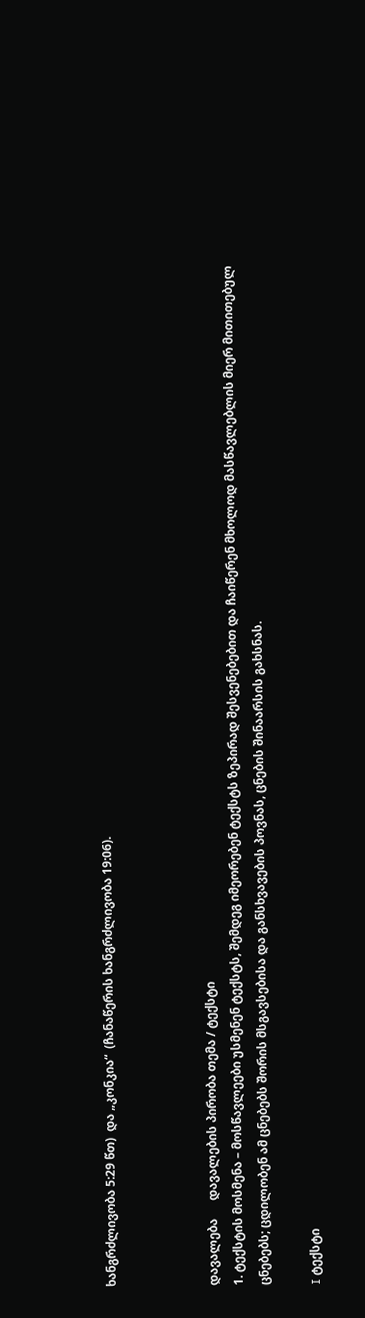ხანგრძლივობა 5:29 წთ)  და „კონკია“  (ჩანაწერის ხანგრძლივობა 19:06).



დავალება      დავალების პირობა თემა / ტექსტი
1. ტექსტის მოსმენა – მოსწავლეები უსმენენ ტექსტს, შემდეგ იმეორებენ ტექსტს ზეპირად შესვენებებით და ჩაიწერენ მხოლოდ მასწავლებლის მიერ მითითებულ ცნებებს; ცდილობენ ამ ცნებებს შორის მსგავსებისა და განსხვავების პოვნას, ცნების შინაარსის გახსნას.

I ტექსტი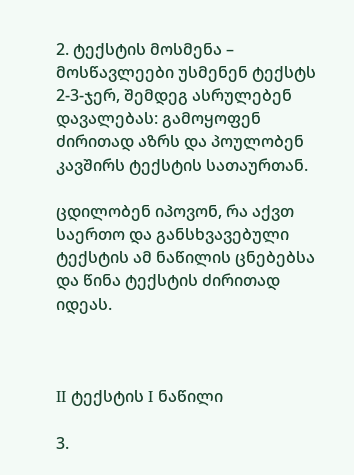2. ტექსტის მოსმენა – მოსწავლეები უსმენენ ტექსტს 2-3-ჯერ, შემდეგ ასრულებენ დავალებას: გამოყოფენ ძირითად აზრს და პოულობენ კავშირს ტექსტის სათაურთან.

ცდილობენ იპოვონ, რა აქვთ საერთო და განსხვავებული ტექსტის ამ ნაწილის ცნებებსა და წინა ტექსტის ძირითად იდეას.



II ტექსტის I ნაწილი

3.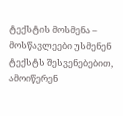ტექსტის მოსმენა – მოსწავლეები უსმენენ ტექსტს შესვენებებით, ამოიწერენ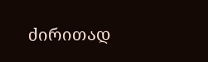ძირითად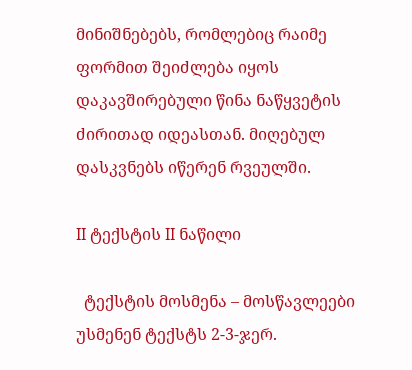მინიშნებებს, რომლებიც რაიმე ფორმით შეიძლება იყოს დაკავშირებული წინა ნაწყვეტის ძირითად იდეასთან. მიღებულ დასკვნებს იწერენ რვეულში.

II ტექსტის II ნაწილი

  ტექსტის მოსმენა – მოსწავლეები უსმენენ ტექსტს 2-3-ჯერ.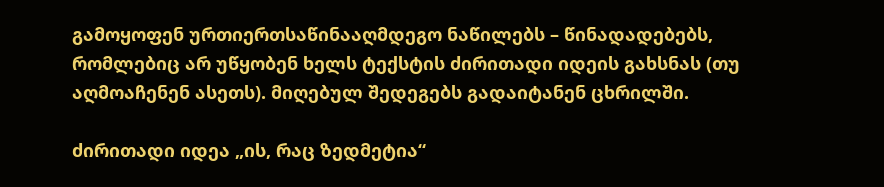გამოყოფენ ურთიერთსაწინააღმდეგო ნაწილებს – წინადადებებს, რომლებიც არ უწყობენ ხელს ტექსტის ძირითადი იდეის გახსნას (თუ აღმოაჩენენ ასეთს). მიღებულ შედეგებს გადაიტანენ ცხრილში.

ძირითადი იდეა „ის, რაც ზედმეტია“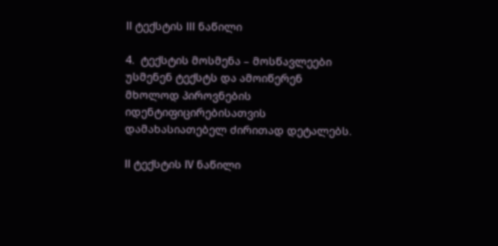II ტექსტის III ნაწილი

4.  ტექსტის მოსმენა – მოსწავლეები უსმენენ ტექსტს და ამოიწერენ მხოლოდ პიროვნების იდენტიფიცირებისათვის დამახასიათებელ ძირითად დეტალებს.

II ტექსტის IV ნაწილი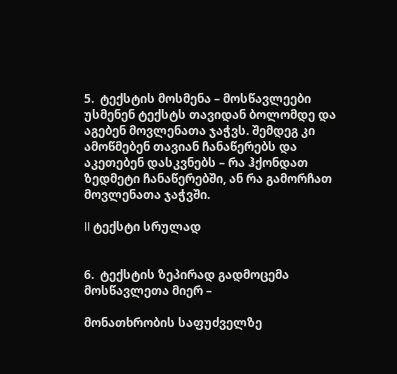5.  ტექსტის მოსმენა – მოსწავლეები უსმენენ ტექსტს თავიდან ბოლომდე და აგებენ მოვლენათა ჯაჭვს. შემდეგ კი ამოწმებენ თავიან ჩანაწერებს და აკეთებენ დასკვნებს – რა ჰქონდათ ზედმეტი ჩანაწერებში, ან რა გამორჩათ მოვლენათა ჯაჭვში.

II ტექსტი სრულად


6.  ტექსტის ზეპირად გადმოცემა მოსწავლეთა მიერ –

მონათხრობის საფუძველზე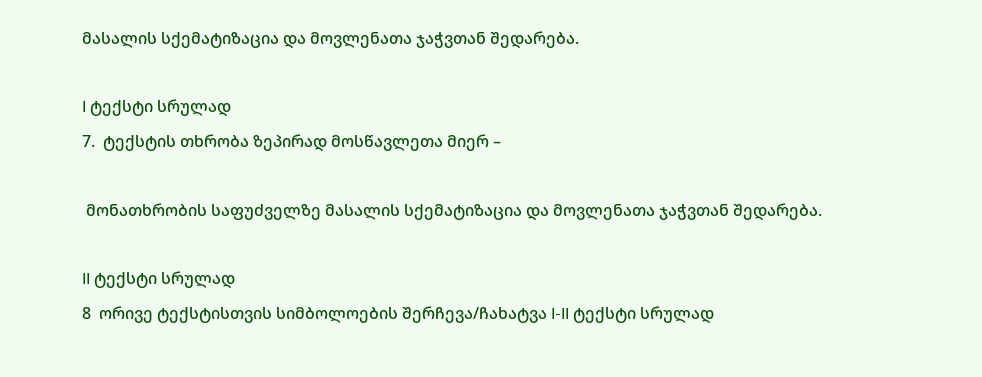მასალის სქემატიზაცია და მოვლენათა ჯაჭვთან შედარება.

I ტექსტი სრულად
7.  ტექსტის თხრობა ზეპირად მოსწავლეთა მიერ –

 მონათხრობის საფუძველზე მასალის სქემატიზაცია და მოვლენათა ჯაჭვთან შედარება.

II ტექსტი სრულად
8  ორივე ტექსტისთვის სიმბოლოების შერჩევა/ჩახატვა I-II ტექსტი სრულად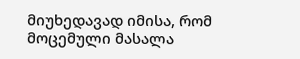მიუხედავად იმისა, რომ მოცემული მასალა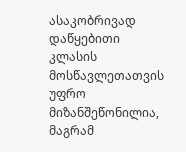ასაკობრივად დაწყებითი კლასის მოსწავლეთათვის უფრო მიზანშეწონილია, მაგრამ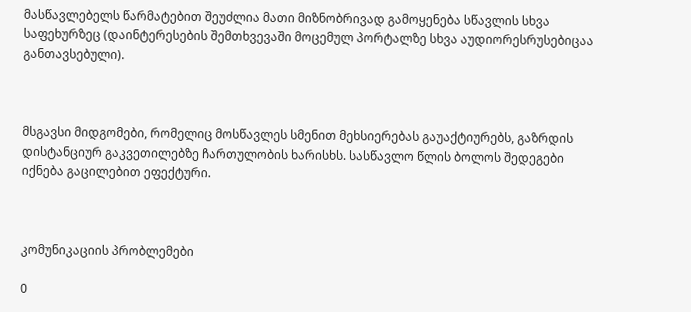მასწავლებელს წარმატებით შეუძლია მათი მიზნობრივად გამოყენება სწავლის სხვა საფეხურზეც (დაინტერესების შემთხვევაში მოცემულ პორტალზე სხვა აუდიორესრუსებიცაა განთავსებული).



მსგავსი მიდგომები, რომელიც მოსწავლეს სმენით მეხსიერებას გაუაქტიურებს, გაზრდის დისტანციურ გაკვეთილებზე ჩართულობის ხარისხს. სასწავლო წლის ბოლოს შედეგები იქნება გაცილებით ეფექტური.



კომუნიკაციის პრობლემები

0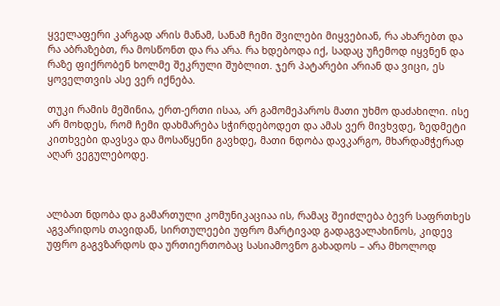ყველაფერი კარგად არის მანამ, სანამ ჩემი შვილები მიყვებიან, რა ახარებთ და რა აბრაზებთ, რა მოსწონთ და რა არა. რა ხდებოდა იქ, სადაც უჩემოდ იყვნენ და რაზე ფიქრობენ ხოლმე შეკრული შუბლით. ჯერ პატარები არიან და ვიცი, ეს ყოველთვის ასე ვერ იქნება.

თუკი რამის მეშინია, ერთ-ერთი ისაა, არ გამომეპაროს მათი უხმო დაძახილი. ისე არ მოხდეს, რომ ჩემი დახმარება სჭირდებოდეთ და ამას ვერ მივხვდე, ზედმეტი კითხვები დავსვა და მოსაწყენი გავხდე, მათი ნდობა დავკარგო, მხარდამჭერად აღარ ვეგულებოდე.



ალბათ ნდობა და გამართული კომუნიკაციაა ის, რამაც შეიძლება ბევრ საფრთხეს აგვარიდოს თავიდან, სირთულეები უფრო მარტივად გადაგვალახინოს, კიდევ უფრო გაგვზარდოს და ურთიერთობაც სასიამოვნო გახადოს – არა მხოლოდ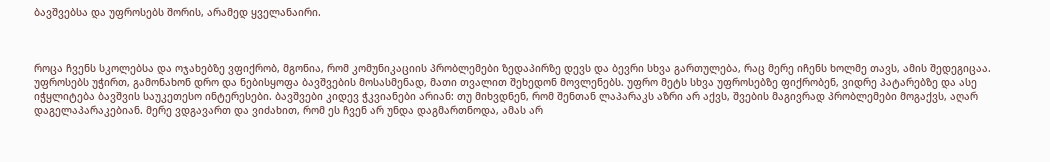ბავშვებსა და უფროსებს შორის, არამედ ყველანაირი.



როცა ჩვენს სკოლებსა და ოჯახებზე ვფიქრობ, მგონია, რომ კომუნიკაციის პრობლემები ზედაპირზე დევს და ბევრი სხვა გართულება, რაც მერე იჩენს ხოლმე თავს, ამის შედეგიცაა. უფროსებს უჭირთ, გამონახონ დრო და ნებისყოფა ბავშვების მოსასმენად, მათი თვალით შეხედონ მოვლენებს. უფრო მეტს სხვა უფროსებზე ფიქრობენ, ვიდრე პატარებზე და ასე იჭყლიტება ბავშვის საუკეთესო ინტერესები. ბავშვები კიდევ ჭკვიანები არიან: თუ მიხვდნენ, რომ შენთან ლაპარაკს აზრი არ აქვს, შვების მაგივრად პრობლემები მოგაქვს, აღარ დაგელაპარაკებიან. მერე ვდგავართ და ვიძახით, რომ ეს ჩვენ არ უნდა დაგმართნოდა, ამას არ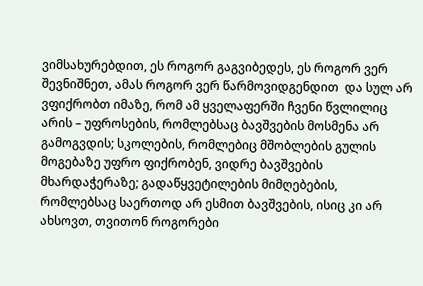ვიმსახურებდით, ეს როგორ გაგვიბედეს, ეს როგორ ვერ შევნიშნეთ, ამას როგორ ვერ წარმოვიდგენდით  და სულ არ ვფიქრობთ იმაზე, რომ ამ ყველაფერში ჩვენი წვლილიც არის – უფროსების, რომლებსაც ბავშვების მოსმენა არ გამოგვდის; სკოლების, რომლებიც მშობლების გულის მოგებაზე უფრო ფიქრობენ, ვიდრე ბავშვების მხარდაჭერაზე; გადაწყვეტილების მიმღებების, რომლებსაც საერთოდ არ ესმით ბავშვების, ისიც კი არ ახსოვთ, თვითონ როგორები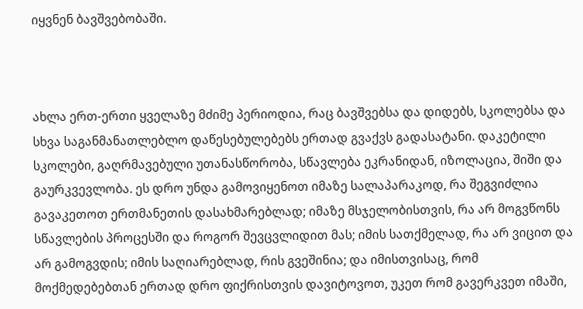იყვნენ ბავშვებობაში.



ახლა ერთ-ერთი ყველაზე მძიმე პერიოდია, რაც ბავშვებსა და დიდებს, სკოლებსა და სხვა საგანმანათლებლო დაწესებულებებს ერთად გვაქვს გადასატანი. დაკეტილი სკოლები, გაღრმავებული უთანასწორობა, სწავლება ეკრანიდან, იზოლაცია, შიში და გაურკვევლობა. ეს დრო უნდა გამოვიყენოთ იმაზე სალაპარაკოდ, რა შეგვიძლია გავაკეთოთ ერთმანეთის დასახმარებლად; იმაზე მსჯელობისთვის, რა არ მოგვწონს სწავლების პროცესში და როგორ შევცვლიდით მას; იმის სათქმელად, რა არ ვიცით და არ გამოგვდის; იმის საღიარებლად, რის გვეშინია; და იმისთვისაც, რომ მოქმედებებთან ერთად დრო ფიქრისთვის დავიტოვოთ, უკეთ რომ გავერკვეთ იმაში,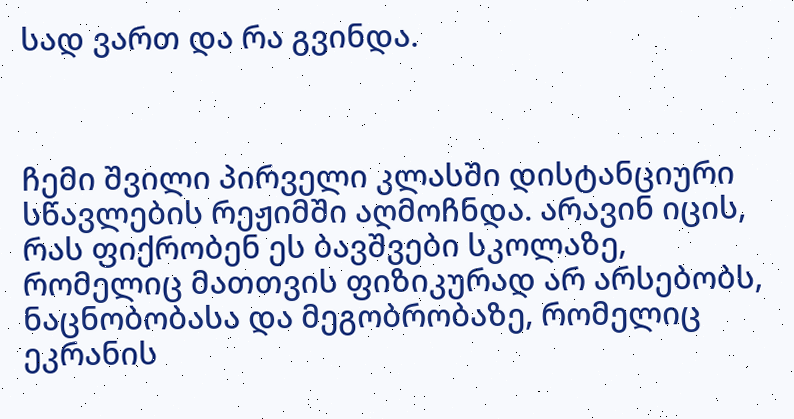სად ვართ და რა გვინდა.



ჩემი შვილი პირველი კლასში დისტანციური სწავლების რეჟიმში აღმოჩნდა. არავინ იცის, რას ფიქრობენ ეს ბავშვები სკოლაზე, რომელიც მათთვის ფიზიკურად არ არსებობს, ნაცნობობასა და მეგობრობაზე, რომელიც ეკრანის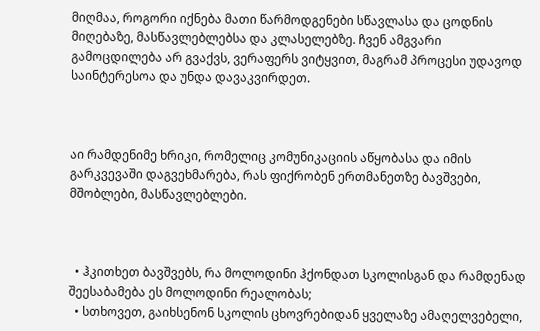მიღმაა, როგორი იქნება მათი წარმოდგენები სწავლასა და ცოდნის მიღებაზე, მასწავლებლებსა და კლასელებზე. ჩვენ ამგვარი გამოცდილება არ გვაქვს, ვერაფერს ვიტყვით, მაგრამ პროცესი უდავოდ საინტერესოა და უნდა დავაკვირდეთ.



აი რამდენიმე ხრიკი, რომელიც კომუნიკაციის აწყობასა და იმის გარკვევაში დაგვეხმარება, რას ფიქრობენ ერთმანეთზე ბავშვები, მშობლები, მასწავლებლები.



  • ჰკითხეთ ბავშვებს, რა მოლოდინი ჰქონდათ სკოლისგან და რამდენად შეესაბამება ეს მოლოდინი რეალობას;
  • სთხოვეთ, გაიხსენონ სკოლის ცხოვრებიდან ყველაზე ამაღელვებელი,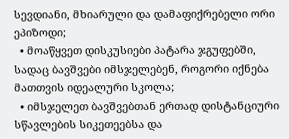სევდიანი, მხიარული და დამაფიქრებელი ორი ეპიზოდი;
  • მოაწყვეთ დისკუსიები პატარა ჯგუფებში, სადაც ბავშვები იმსჯელებენ, როგორი იქნება მათთვის იდეალური სკოლა;
  • იმსჯელეთ ბავშვებთან ერთად დისტანციური სწავლების სიკეთეებსა და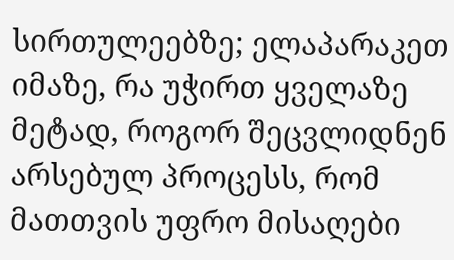სირთულეებზე; ელაპარაკეთ იმაზე, რა უჭირთ ყველაზე მეტად, როგორ შეცვლიდნენ არსებულ პროცესს, რომ მათთვის უფრო მისაღები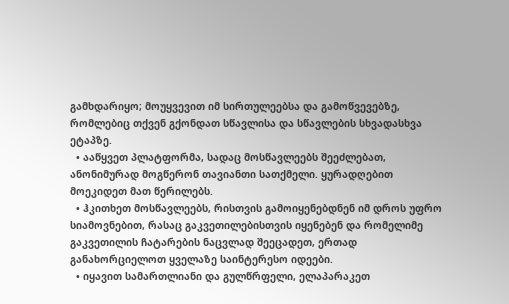გამხდარიყო; მოუყვევით იმ სირთულეებსა და გამოწვევებზე, რომლებიც თქვენ გქონდათ სწავლისა და სწავლების სხვადასხვა ეტაპზე.
  • ააწყვეთ პლატფორმა, სადაც მოსწავლეებს შეეძლებათ, ანონიმურად მოგწერონ თავიანთი სათქმელი. ყურადღებით მოეკიდეთ მათ წერილებს.
  • ჰკითხეთ მოსწავლეებს, რისთვის გამოიყენებდნენ იმ დროს უფრო სიამოვნებით, რასაც გაკვეთილებისთვის იყენებენ და რომელიმე გაკვეთილის ჩატარების ნაცვლად შეეცადეთ, ერთად განახორციელოთ ყველაზე საინტერესო იდეები.
  • იყავით სამართლიანი და გულწრფელი, ელაპარაკეთ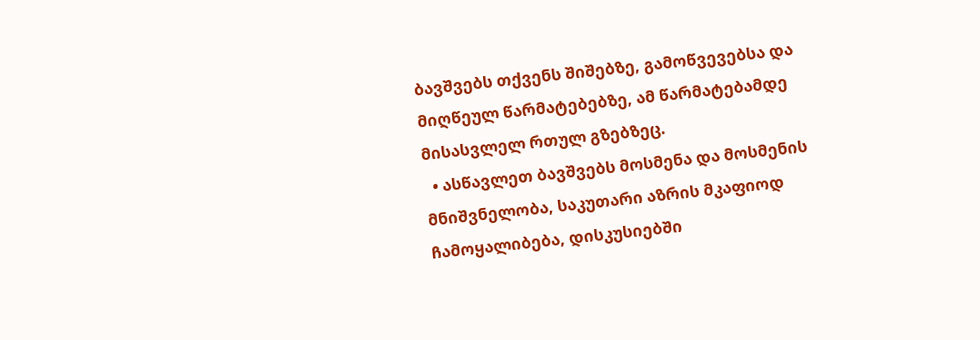ბავშვებს თქვენს შიშებზე, გამოწვევებსა და მიღწეულ წარმატებებზე, ამ წარმატებამდე მისასვლელ რთულ გზებზეც.
  • ასწავლეთ ბავშვებს მოსმენა და მოსმენის მნიშვნელობა, საკუთარი აზრის მკაფიოდ ჩამოყალიბება, დისკუსიებში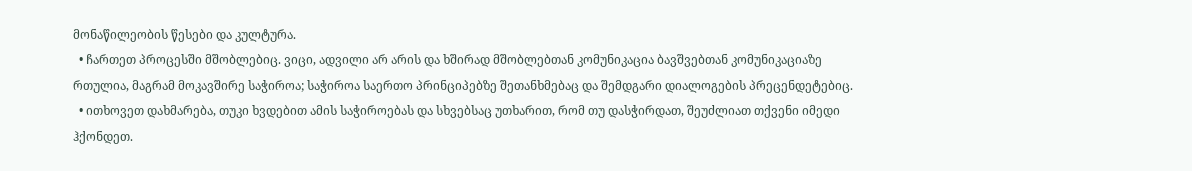მონაწილეობის წესები და კულტურა.
  • ჩართეთ პროცესში მშობლებიც. ვიცი, ადვილი არ არის და ხშირად მშობლებთან კომუნიკაცია ბავშვებთან კომუნიკაციაზე რთულია, მაგრამ მოკავშირე საჭიროა; საჭიროა საერთო პრინციპებზე შეთანხმებაც და შემდგარი დიალოგების პრეცენდეტებიც.
  • ითხოვეთ დახმარება, თუკი ხვდებით ამის საჭიროებას და სხვებსაც უთხარით, რომ თუ დასჭირდათ, შეუძლიათ თქვენი იმედი ჰქონდეთ.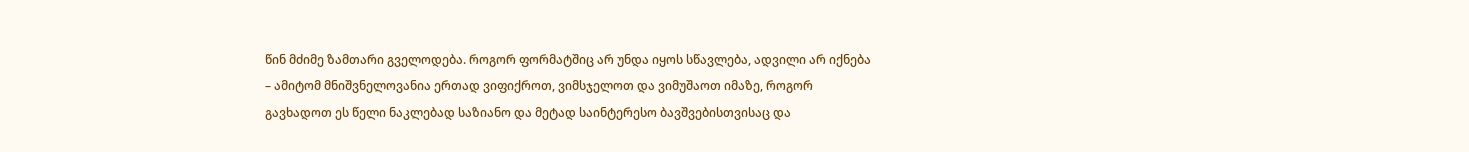წინ მძიმე ზამთარი გველოდება. როგორ ფორმატშიც არ უნდა იყოს სწავლება, ადვილი არ იქნება – ამიტომ მნიშვნელოვანია ერთად ვიფიქროთ, ვიმსჯელოთ და ვიმუშაოთ იმაზე, როგორ გავხადოთ ეს წელი ნაკლებად საზიანო და მეტად საინტერესო ბავშვებისთვისაც და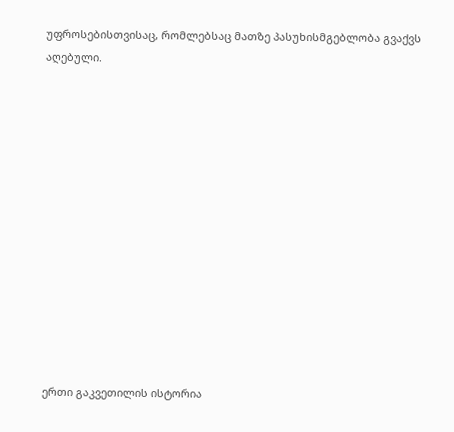უფროსებისთვისაც, რომლებსაც მათზე პასუხისმგებლობა გვაქვს აღებული.













ერთი გაკვეთილის ისტორია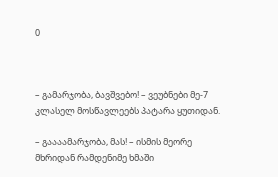0



– გამარჯობა, ბავშვებო! – ვეუბნები მე-7 კლასელ მოსწავლეებს პატარა ყუთიდან.

– გაააამარჯობა, მას! – ისმის მეორე მხრიდან რამდენიმე ხმაში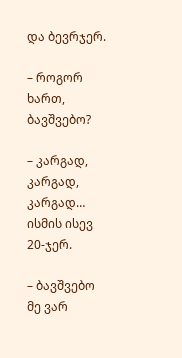და ბევრჯერ.

– როგორ ხართ, ბავშვებო?

– კარგად, კარგად, კარგად… ისმის ისევ 20-ჯერ.

– ბავშვებო მე ვარ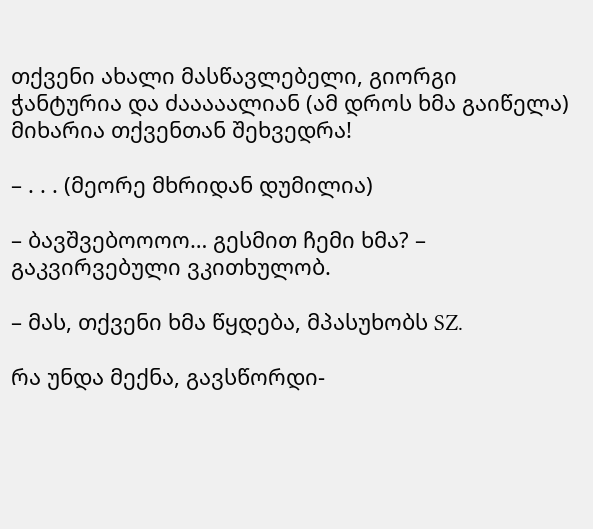თქვენი ახალი მასწავლებელი, გიორგი ჭანტურია და ძააააალიან (ამ დროს ხმა გაიწელა) მიხარია თქვენთან შეხვედრა!

– . . . (მეორე მხრიდან დუმილია)

– ბავშვებოოოო… გესმით ჩემი ხმა? – გაკვირვებული ვკითხულობ.

– მას, თქვენი ხმა წყდება, მპასუხობს SZ.

რა უნდა მექნა, გავსწორდი-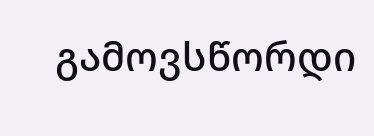გამოვსწორდი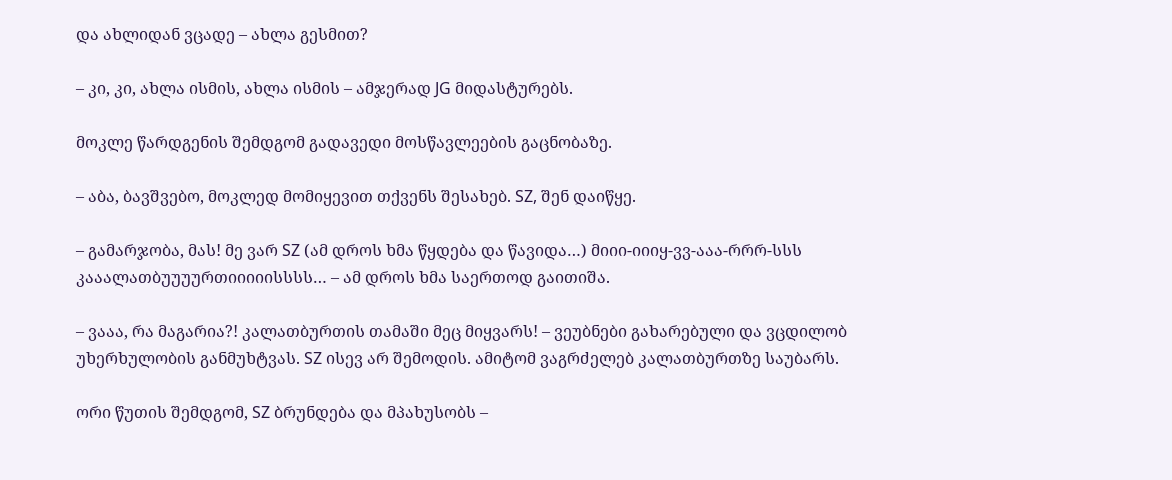და ახლიდან ვცადე – ახლა გესმით?

– კი, კი, ახლა ისმის, ახლა ისმის – ამჯერად JG მიდასტურებს.

მოკლე წარდგენის შემდგომ გადავედი მოსწავლეების გაცნობაზე.

– აბა, ბავშვებო, მოკლედ მომიყევით თქვენს შესახებ. SZ, შენ დაიწყე.

– გამარჯობა, მას! მე ვარ SZ (ამ დროს ხმა წყდება და წავიდა…) მიიი-იიიყ-ვვ-ააა-რრრ-სსს კააალათბუუუურთიიიიისსსს… – ამ დროს ხმა საერთოდ გაითიშა.

– ვააა, რა მაგარია?! კალათბურთის თამაში მეც მიყვარს! – ვეუბნები გახარებული და ვცდილობ უხერხულობის განმუხტვას. SZ ისევ არ შემოდის. ამიტომ ვაგრძელებ კალათბურთზე საუბარს.

ორი წუთის შემდგომ, SZ ბრუნდება და მპახუსობს –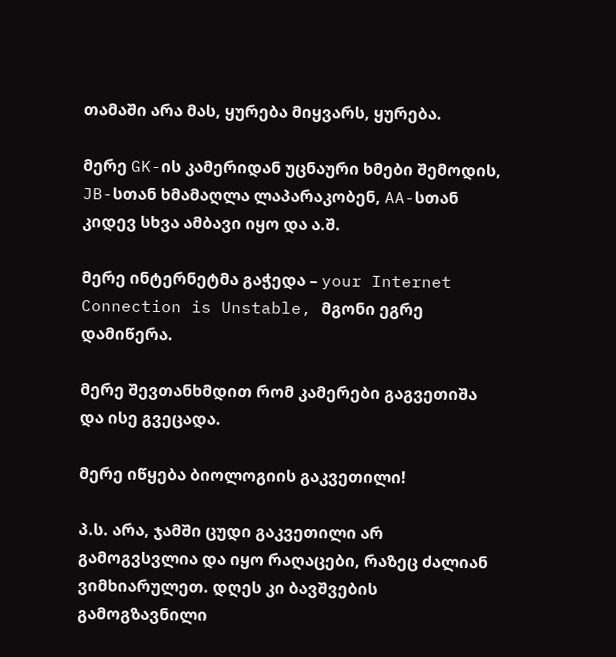თამაში არა მას, ყურება მიყვარს, ყურება.

მერე GK-ის კამერიდან უცნაური ხმები შემოდის, JB-სთან ხმამაღლა ლაპარაკობენ, AA-სთან კიდევ სხვა ამბავი იყო და ა.შ.

მერე ინტერნეტმა გაჭედა – your Internet Connection is Unstable, მგონი ეგრე დამიწერა.

მერე შევთანხმდით რომ კამერები გაგვეთიშა და ისე გვეცადა.

მერე იწყება ბიოლოგიის გაკვეთილი!

პ.ს. არა, ჯამში ცუდი გაკვეთილი არ გამოგვსვლია და იყო რაღაცები, რაზეც ძალიან ვიმხიარულეთ. დღეს კი ბავშვების გამოგზავნილი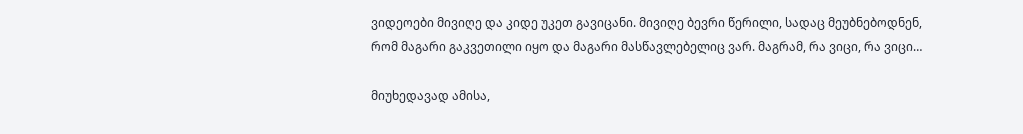ვიდეოები მივიღე და კიდე უკეთ გავიცანი. მივიღე ბევრი წერილი, სადაც მეუბნებოდნენ, რომ მაგარი გაკვეთილი იყო და მაგარი მასწავლებელიც ვარ. მაგრამ, რა ვიცი, რა ვიცი…

მიუხედავად ამისა,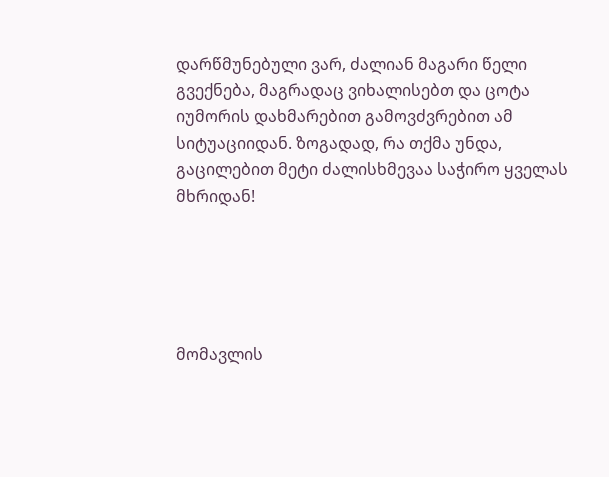დარწმუნებული ვარ, ძალიან მაგარი წელი გვექნება, მაგრადაც ვიხალისებთ და ცოტა იუმორის დახმარებით გამოვძვრებით ამ სიტუაციიდან. ზოგადად, რა თქმა უნდა, გაცილებით მეტი ძალისხმევაა საჭირო ყველას მხრიდან!





მომავლის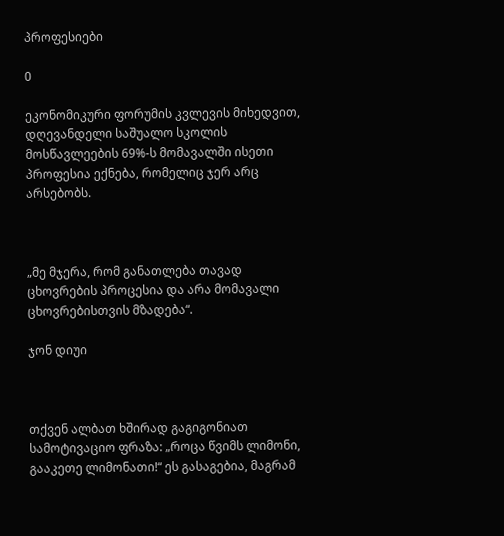პროფესიები

0

ეკონომიკური ფორუმის კვლევის მიხედვით, დღევანდელი საშუალო სკოლის მოსწავლეების 69%-ს მომავალში ისეთი პროფესია ექნება, რომელიც ჯერ არც არსებობს.



„მე მჯერა, რომ განათლება თავად ცხოვრების პროცესია და არა მომავალი ცხოვრებისთვის მზადება“.

ჯონ დიუი



თქვენ ალბათ ხშირად გაგიგონიათ სამოტივაციო ფრაზა: „როცა წვიმს ლიმონი, გააკეთე ლიმონათი!“ ეს გასაგებია, მაგრამ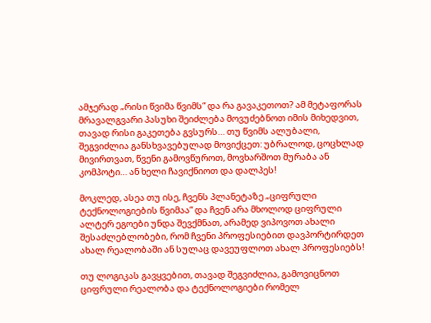ამჯერად „რისი წვიმა წვიმს“ და რა გავაკეთოთ? ამ მეტაფორას მრავალგვარი პასუხი შეიძლება მოვუძებნოთ იმის მიხედვით, თავად რისი გაკეთება გვსურს… თუ წვიმს ალუბალი, შეგვიძლია განსხვავებულად მოვიქცეთ: უბრალოდ, ცოცხლად მივირთვათ, წვენი გამოვწუროთ, მოვხარშოთ მურაბა ან კომპოტი… ან ხელი ჩავიქნიოთ და დალპეს!

მოკლედ, ასეა თუ ისე, ჩვენს პლანეტაზე „ციფრული ტექნოლოგიების წვიმაა“ და ჩვენ არა მხოლოდ ციფრული ალტერ ეგოები უნდა შევქმნათ, არამედ ვიპოვოთ ახალი შესაძლებლობები, რომ ჩვენი პროფესიებით დავპორტირდეთ ახალ რეალობაში ან სულაც დავეუფლოთ ახალ პროფესიებს!

თუ ლოგიკას გავყვებით, თავად შეგვიძლია, გამოვიცნოთ ციფრული რეალობა და ტექნოლოგიები რომელ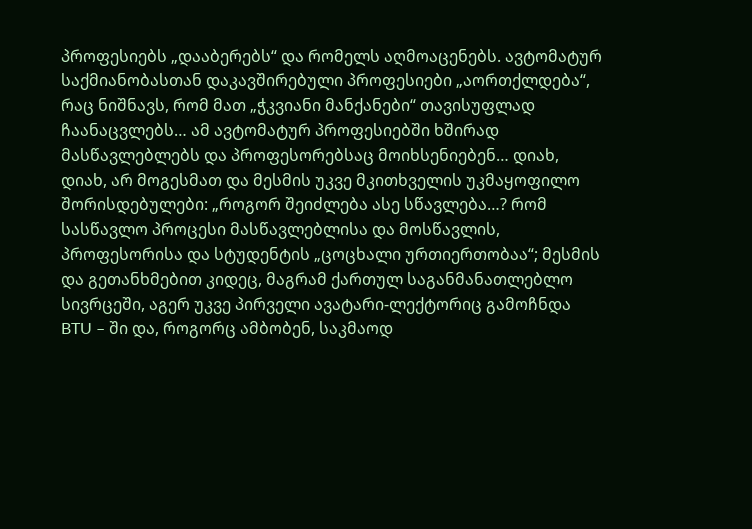პროფესიებს „დააბერებს“ და რომელს აღმოაცენებს. ავტომატურ საქმიანობასთან დაკავშირებული პროფესიები „აორთქლდება“, რაც ნიშნავს, რომ მათ „ჭკვიანი მანქანები“ თავისუფლად ჩაანაცვლებს… ამ ავტომატურ პროფესიებში ხშირად მასწავლებლებს და პროფესორებსაც მოიხსენიებენ… დიახ, დიახ, არ მოგესმათ და მესმის უკვე მკითხველის უკმაყოფილო შორისდებულები: „როგორ შეიძლება ასე სწავლება…? რომ სასწავლო პროცესი მასწავლებლისა და მოსწავლის, პროფესორისა და სტუდენტის „ცოცხალი ურთიერთობაა“; მესმის და გეთანხმებით კიდეც, მაგრამ ქართულ საგანმანათლებლო სივრცეში, აგერ უკვე პირველი ავატარი-ლექტორიც გამოჩნდა BTU – ში და, როგორც ამბობენ, საკმაოდ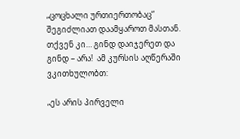„ცოცხალი ურთიერთობაც“ შეგიძლიათ დაამყაროთ მასთან. თქვენ კი… გინდ დაიჯერეთ და გინდ – არა!  ამ კურსის აღწერაში ვკითხულობთ:

„ეს არის პირველი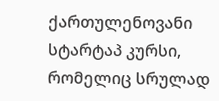ქართულენოვანი სტარტაპ კურსი, რომელიც სრულად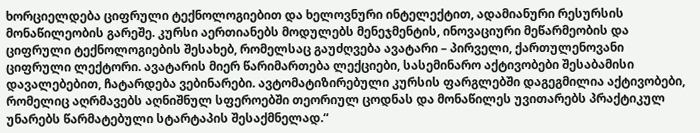ხორციელდება ციფრული ტექნოლოგიებით და ხელოვნური ინტელექტით, ადამიანური რესურსის მონაწილეობის გარეშე. კურსი აერთიანებს მოდულებს მენეჯმენტის, ინოვაციური მეწარმეობის და ციფრული ტექნოლოგიების შესახებ, რომელსაც გაუძღვება ავატარი – პირველი, ქართულენოვანი ციფრული ლექტორი. ავატარის მიერ წარიმართება ლექციები, სასემინარო აქტივობები შესაბამისი დავალებებით, ჩატარდება ვებინარები. ავტომატიზირებული კურსის ფარგლებში დაგეგმილია აქტივობები, რომელიც აღრმავებს აღნიშნულ სფეროებში თეორიულ ცოდნას და მონაწილეს უვითარებს პრაქტიკულ უნარებს წარმატებული სტარტაპის შესაქმნელად.“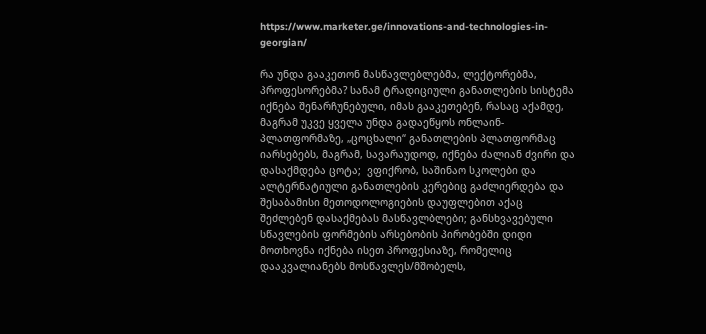https://www.marketer.ge/innovations-and-technologies-in-georgian/

რა უნდა გააკეთონ მასწავლებლებმა, ლექტორებმა, პროფესორებმა? სანამ ტრადიციული განათლების სისტემა იქნება შენარჩუნებული, იმას გააკეთებენ, რასაც აქამდე, მაგრამ უკვე ყველა უნდა გადაეწყოს ონლაინ-პლათფორმაზე, „ცოცხალი“ განათლების პლათფორმაც იარსებებს, მაგრამ, სავარაუდოდ, იქნება ძალიან ძვირი და დასაქმდება ცოტა;  ვფიქრობ, საშინაო სკოლები და ალტერნატიული განათლების კერებიც გაძლიერდება და შესაბამისი მეთოდოლოგიების დაუფლებით აქაც შეძლებენ დასაქმებას მასწავლბლები; განსხვავებული სწავლების ფორმების არსებობის პირობებში დიდი მოთხოვნა იქნება ისეთ პროფესიაზე, რომელიც დააკვალიანებს მოსწავლეს/მშობელს,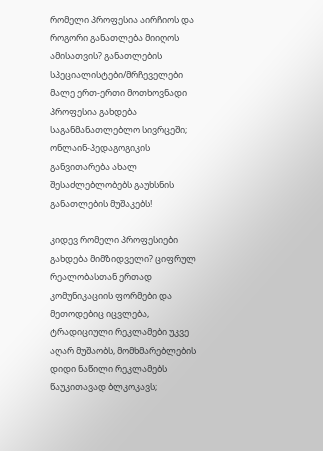რომელი პროფესია აირჩიოს და როგორი განათლება მიიღოს ამისათვის? განათლების სპეციალისტები/მრჩეველები  მალე ერთ-ერთი მოთხოვნადი პროფესია გახდება საგანმანათლებლო სივრცეში; ონლაინ-პედაგოგიკის განვითარება ახალ შესაძლებლობებს გაუხსნის განათლების მუშაკებს!

კიდევ რომელი პროფესიები გახდება მიმზიდველი? ციფრულ რეალობასთან ერთად  კომუნიკაციის ფორმები და მეთოდებიც იცვლება, ტრადიციული რეკლამები უკვე აღარ მუშაობს, მომხმარებლების დიდი ნაწილი რეკლამებს წაუკითავად ბლკოკავს;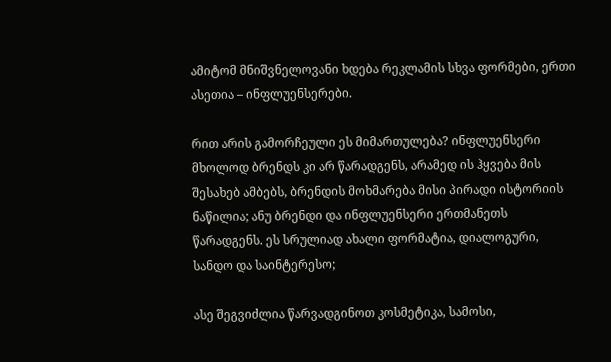ამიტომ მნიშვნელოვანი ხდება რეკლამის სხვა ფორმები, ერთი ასეთია – ინფლუენსერები.

რით არის გამორჩეული ეს მიმართულება? ინფლუენსერი მხოლოდ ბრენდს კი არ წარადგენს, არამედ ის ჰყვება მის შესახებ ამბებს, ბრენდის მოხმარება მისი პირადი ისტორიის ნაწილია; ანუ ბრენდი და ინფლუენსერი ერთმანეთს წარადგენს. ეს სრულიად ახალი ფორმატია, დიალოგური, სანდო და საინტერესო;

ასე შეგვიძლია წარვადგინოთ კოსმეტიკა, სამოსი,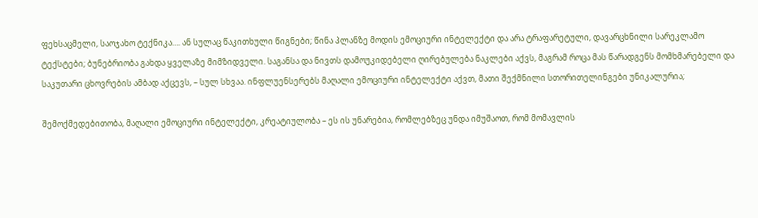ფეხსაცმელი, საოჯახო ტექნიკა…. ან სულაც წაკითხული წიგნები; წინა პლანზე მოდის ემოციური ინტელექტი და არა ტრაფარეტული, დავარცხნილი სარეკლამო ტექსტები; ბუნებრიობა გახდა ყველაზე მიმზიდველი. საგანსა და ნივთს დამოუკიდებელი ღირებულება ნაკლები აქვს, მაგრამ როცა მას წარადგენს მომხმარებელი და საკუთარი ცხოვრების ამბად აქცევს, – სულ სხვაა. ინფლუენსერებს მაღალი ემოციური ინტელექტი აქვთ, მათი შექმნილი სთორითელინგები უნიკალურია;

შემოქმედებითობა, მაღალი ემოციური ინტელექტი, კრეატიულობა – ეს ის უნარებია, რომლებზეც უნდა იმუშაოთ, რომ მომავლის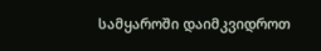სამყაროში დაიმკვიდროთ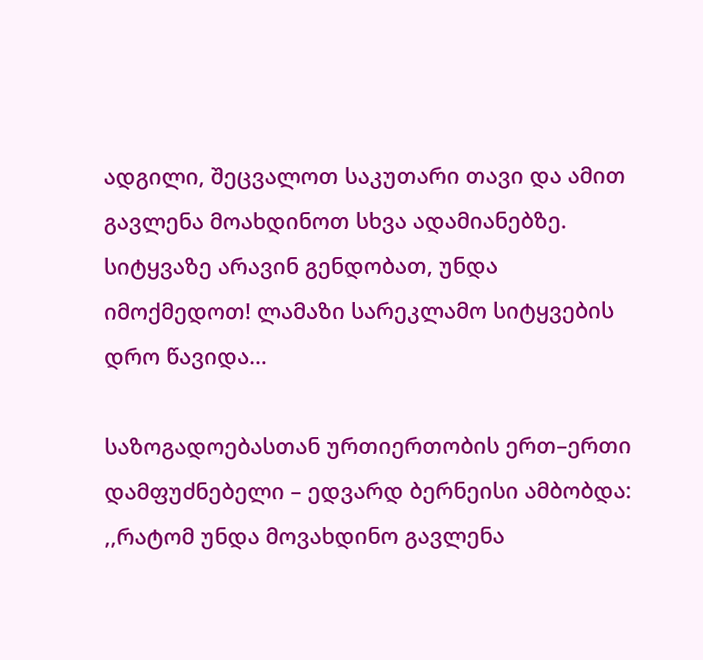ადგილი, შეცვალოთ საკუთარი თავი და ამით გავლენა მოახდინოთ სხვა ადამიანებზე. სიტყვაზე არავინ გენდობათ, უნდა იმოქმედოთ! ლამაზი სარეკლამო სიტყვების დრო წავიდა…

საზოგადოებასთან ურთიერთობის ერთ–ერთი დამფუძნებელი – ედვარდ ბერნეისი ამბობდა: ,,რატომ უნდა მოვახდინო გავლენა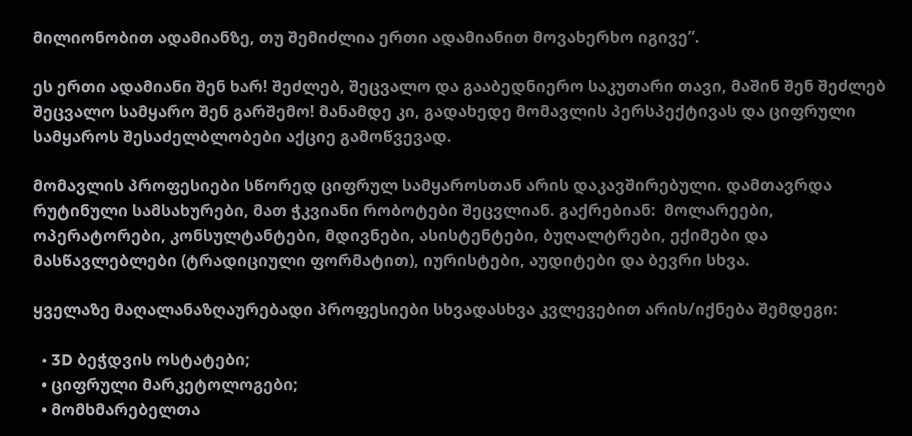მილიონობით ადამიანზე, თუ შემიძლია ერთი ადამიანით მოვახერხო იგივე”.

ეს ერთი ადამიანი შენ ხარ! შეძლებ, შეცვალო და გააბედნიერო საკუთარი თავი, მაშინ შენ შეძლებ შეცვალო სამყარო შენ გარშემო! მანამდე კი, გადახედე მომავლის პერსპექტივას და ციფრული სამყაროს შესაძელბლობები აქციე გამოწვევად.

მომავლის პროფესიები სწორედ ციფრულ სამყაროსთან არის დაკავშირებული. დამთავრდა რუტინული სამსახურები, მათ ჭკვიანი რობოტები შეცვლიან. გაქრებიან:  მოლარეები, ოპერატორები, კონსულტანტები, მდივნები, ასისტენტები, ბუღალტრები, ექიმები და მასწავლებლები (ტრადიციული ფორმატით), იურისტები, აუდიტები და ბევრი სხვა.

ყველაზე მაღალანაზღაურებადი პროფესიები სხვადასხვა კვლევებით არის/იქნება შემდეგი:

  • 3D ბეჭდვის ოსტატები;
  • ციფრული მარკეტოლოგები;
  • მომხმარებელთა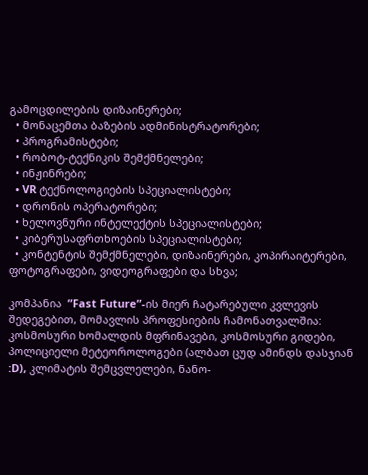გამოცდილების დიზაინერები;
  • მონაცემთა ბაზების ადმინისტრატორები;
  • პროგრამისტები;
  • რობოტ-ტექნიკის შემქმნელები;
  • ინჟინრები;
  • VR ტექნოლოგიების სპეციალისტები;
  • დრონის ოპერატორები;
  • ხელოვნური ინტელექტის სპეციალისტები;
  • კიბერუსაფრთხოების სპეციალისტები;
  • კონტენტის შემქმნელები, დიზაინერები, კოპირაიტერები, ფოტოგრაფები, ვიდეოგრაფები და სხვა;

კომპანია  ”Fast Future”-ის მიერ ჩატარებული კვლევის შედეგებით, მომავლის პროფესიების ჩამონათვალშია: კოსმოსური ხომალდის მფრინავები, კოსმოსური გიდები, პოლიციელი მეტეოროლოგები (ალბათ ცუდ ამინდს დასჯიან :D), კლიმატის შემცვლელები, ნანო-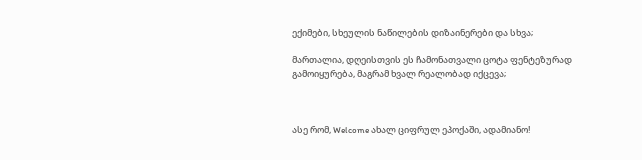ექიმები, სხეულის ნაწილების დიზაინერები და სხვა;

მართალია, დღეისთვის ეს ჩამონათვალი ცოტა ფენტეზურად გამოიყურება, მაგრამ ხვალ რეალობად იქცევა;



ასე რომ, Welcome ახალ ციფრულ ეპოქაში, ადამიანო!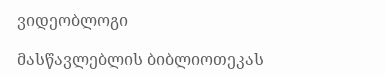ვიდეობლოგი

მასწავლებლის ბიბლიოთეკას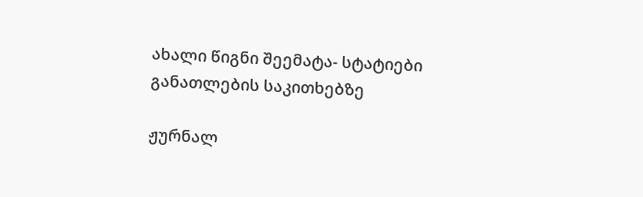ახალი წიგნი შეემატა- სტატიები განათლების საკითხებზე

ჟურნალ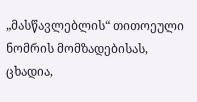„მასწავლებლის“ თითოეული ნომრის მომზადებისას, ცხადია,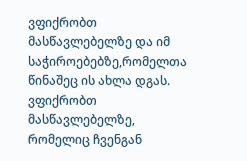ვფიქრობთ მასწავლებელზე და იმ საჭიროებებზე,რომელთა წინაშეც ის ახლა დგას. ვფიქრობთ მასწავლებელზე, რომელიც ჩვენგან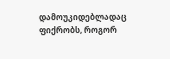დამოუკიდებლადაც ფიქრობს, როგორ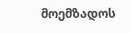მოემზადოს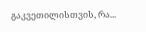გაკვეთილისთვის, რა...